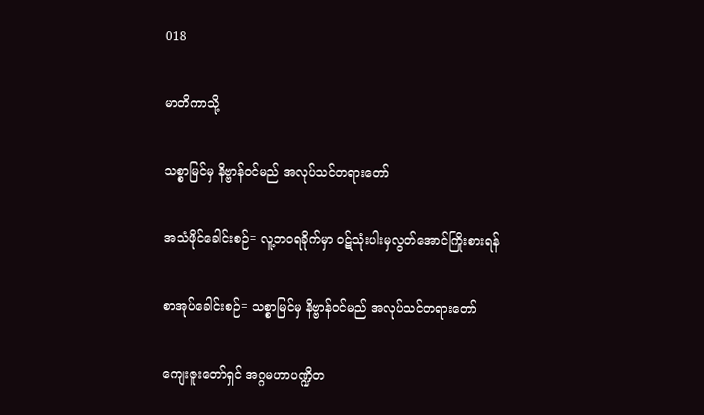018

မာတိကာသို့

သစ္စာမြင်မှ နိဗ္ဗာန်ဝင်မည် အလုပ်သင်တရားတော်

အသံဖိုင်ခေါင်းစဉ်= လူ့ဘဝရခိုက်မှာ ဝဋ်သုံးပါးမှလွတ်အောင်ကြိုးစားရန်

စာအုပ်ခေါင်းစဉ်= သစ္စာမြင်မှ နိဗ္ဗာန်ဝင်မည် အလုပ်သင်တရားတော်

ကျေးဇူးတော်ရှင် အဂ္ဂမဟာပဏ္ဍိတ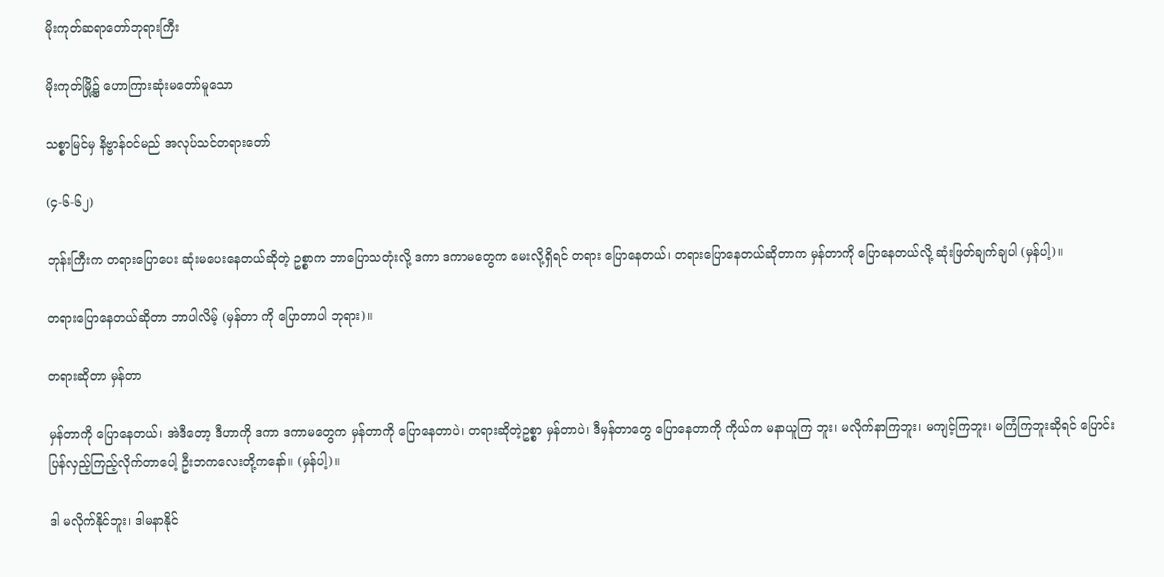မိုးကုတ်ဆရာတော်ဘုရားကြီး

မိုးကုတ်မြို့၌ ဟောကြားဆုံးမတော်မူသော

သစ္စာမြင်မှ နိဗ္ဗာန်ဝင်မည် အလုပ်သင်တရားတော်

(၄-၆-၆၂)

ဘုန်းကြီးက တရားပြောပေး ဆုံးမပေးနေတယ်ဆိုတဲ့ ဥစ္စာက ဘာပြောသတုံးလို့ ဒကာ ဒကာမတွေက မေးလို့ရှိရင် တရား ပြောနေတယ်၊ တရားပြောနေတယ်ဆိုတာက မှန်တာကို ပြောနေတယ်လို့ ဆုံးဖြတ်ချက်ချပါ (မှန်ပါ့)။

တရားပြောနေတယ်ဆိုတာ ဘာပါလိမ့် (မှန်တာ ကို ပြောတာပါ ဘုရား)။

တရားဆိုတာ မှန်တာ

မှန်တာကို ပြောနေတယ်၊ အဲဒီတော့ ဒီဟာကို ဒကာ ဒကာမတွေက မှန်တာကို ပြောနေတာပဲ၊ တရားဆိုတဲ့ဥစ္စာ မှန်တာပဲ၊ ဒီမှန်တာတွေ ပြောနေတာကို ကိုယ်က မနာယူကြ ဘူး၊ မလိုက်နာကြဘူး၊ မကျင့်ကြဘူး၊ မကြံကြဘူးဆိုရင် ပြောင်းပြန်လှည့်ကြည့်လိုက်တာပေါ့ ဦးဘကလေးတို့ကနော်။ (မှန်ပါ့)။

ဒါ မလိုက်နိုင်ဘူး၊ ဒါမနာနိုင်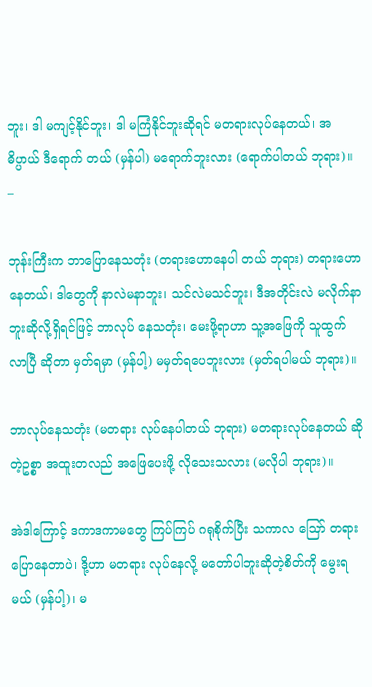ဘူး၊ ဒါ မကျင့်နိုင်ဘူး၊ ဒါ မကြံနိုင်ဘူးဆိုရင် မတရားလုပ်နေတယ်၊ အဓိပ္ပာယ် ဒီရောက် တယ် (မှန်ပါ) မရောက်ဘူးလား (ရောက်ပါတယ် ဘုရား)။ –

ဘုန်းကြီးက ဘာပြောနေသတုံး (တရားဟောနေပါ တယ် ဘုရား) တရားဟောနေတယ်၊ ဒါတွေကို နာလဲမနာဘူး၊ သင်လဲမသင်ဘူး၊ ဒီအတိုင်းလဲ မလိုက်နာဘူးဆိုလို့ရှိရင်ဖြင့် ဘာလုပ် နေသတုံး၊ မေးဖို့ရာဟာ သူ့အဖြေကို သူထွက်လာပြီ ဆိုတာ မှတ်ရမှာ (မှန်ပါ့) မမှတ်ရပေဘူးလား (မှတ်ရပါမယ် ဘုရား)။

ဘာလုပ်နေသတုံး (မတရား လုပ်နေပါတယ် ဘုရား) မတရားလုပ်နေတယ် ဆိုတဲ့ဥစ္စာ အထူးတလည် အဖြေပေးဖို့ လိုသေးသလား (မလိုပါ ဘုရား)။

အဲဒါကြောင့် ဒကာဒကာမတွေ ကြပ်ကြပ် ဂရုစိုက်ပြီး သကာလ ဪ တရားပြောနေတာပဲ၊ ဒို့ဟာ မတရား လုပ်နေလို့ မတော်ပါဘူးဆိုတဲ့စိတ်ကို မွေးရမယ် (မှန်ပါ့)၊ မ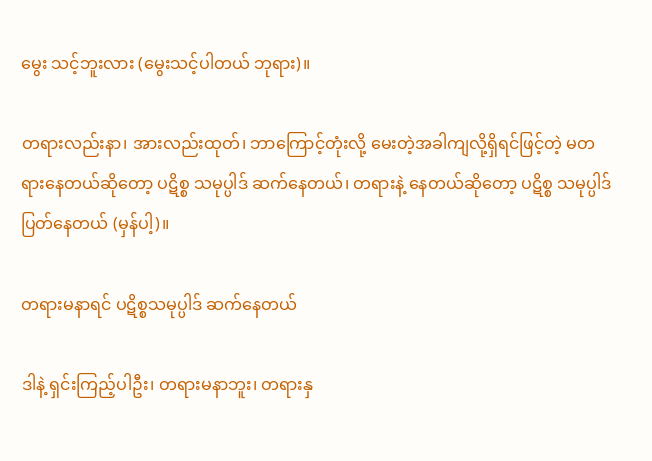မွေး သင့်ဘူးလား (မွေးသင့်ပါတယ် ဘုရား)။

တရားလည်းနာ၊ အားလည်းထုတ်၊ ဘာကြောင့်တုံးလို့ မေးတဲ့အခါကျလို့ရှိရင်ဖြင့်တဲ့ မတရားနေတယ်ဆိုတော့ ပဋိစ္စ သမုပ္ပါဒ် ဆက်နေတယ်၊ တရားနဲ့ နေတယ်ဆိုတော့ ပဋိစ္စ သမုပ္ပါဒ် ပြတ်နေတယ် (မှန်ပါ့)။

တရားမနာရင် ပဋိစ္စသမုပ္ပါဒ် ဆက်နေတယ်

ဒါနဲ့ ရှင်းကြည့်ပါဦး၊ တရားမနာဘူး၊ တရားနှ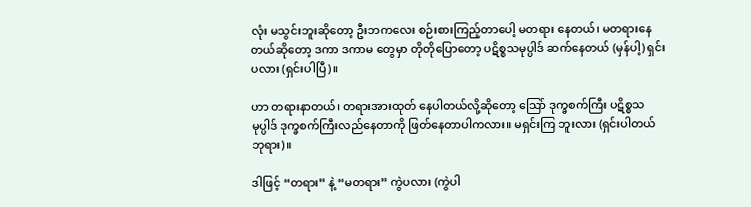လုံး မသွင်းဘူးဆိုတော့ ဦးဘကလေး စဉ်းစားကြည့်တာပေါ့ မတရား နေတယ်၊ မတရားနေတယ်ဆိုတော့ ဒကာ ဒကာမ တွေမှာ တိုတိုပြောတော့ ပဋိစ္စသမုပ္ပါဒ် ဆက်နေတယ် (မှန်ပါ့) ရှင်းပလား (ရှင်းပါပြီ)။

ဟာ တရားနာတယ်၊ တရားအားထုတ် နေပါတယ်လို့ဆိုတော့ သြော် ဒုက္ခစက်ကြီး ပဋိစ္စသမုပ္ပါဒ် ဒုက္ခစက်ကြီးလည်နေတာကို ဖြတ်နေတာပါကလား။ မရှင်းကြ ဘူးလား (ရှင်းပါတယ် ဘုရား)။

ဒါဖြင့် “တရား” နဲ့ “မတရား” ကွဲပလား (ကွဲပါ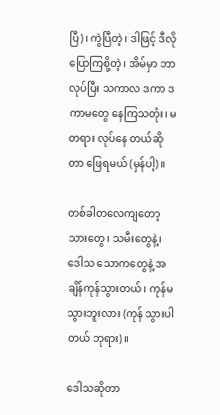ပြီ)၊ ကွဲပြီတဲ့၊ ဒါဖြင့် ဒီလိုပြောကြစို့တဲ့၊ အိမ်မှာ ဘာလုပ်ပြီး သကာလ ဒကာ ဒကာမတွေ နေကြသတုံး၊ မတရား လုပ်နေ တယ်ဆိုတာ ဖြေရမယ် (မှန်ပါ့)။

တစ်ခါတလေကျတော့ သားတွေ၊ သမီးတွေနဲ့၊ ဒေါသ သောကတွေနဲ့ အချိန်ကုန်သွားတယ်၊ ကုန်မသွားဘူးလား (ကုန် သွားပါတယ် ဘုရား)။

ဒေါသဆိုတာ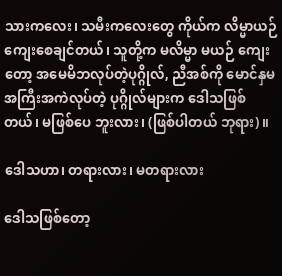သားကလေး၊ သမီးကလေးတွေ ကိုယ်က လိမ္မာယဉ်ကျေးစေချင်တယ်၊ သူတို့က မလိမ္မာ မယဉ် ကျေးတော့ အမေမိဘလုပ်တဲ့ပုဂ္ဂိုလ်, ညီအစ်ကို မောင်နှမ အကြီးအကဲလုပ်တဲ့ ပုဂ္ဂိုလ်များက ဒေါသဖြစ်တယ်၊ မဖြစ်ပေ ဘူးလား၊ (ဖြစ်ပါတယ် ဘုရား)။

ဒေါသဟာ၊ တရားလား၊ မတရားလား

ဒေါသဖြစ်တော့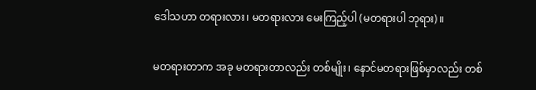ဒေါသဟာ တရားလား၊ မတရားလား မေးကြည့်ပါ (မတရားပါ ဘုရား)။

မတရားတာက အခု မတရားတာလည်း တစ်မျိုး၊ နောင်မတရားဖြစ်မှာလည်း တစ်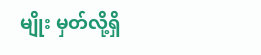မျိုး မှတ်လို့ရှိ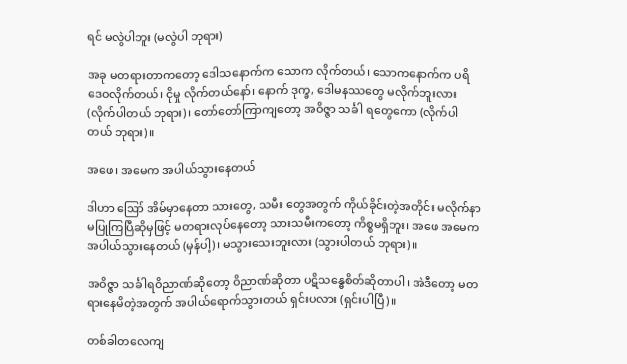ရင် မလွဲပါဘူး (မလွဲပါ ဘုရား)

အခု မတရားတာကတော့ ဒေါသနောက်က သောက လိုက်တယ်၊ သောကနောက်က ပရိဒေဝလိုက်တယ်၊ ငိုမှု လိုက်တယ်နော်၊ နောက် ဒုက္ခ, ဒေါမနဿတွေ မလိုက်ဘူးလား (လိုက်ပါတယ် ဘုရား)၊ တော်တော်ကြာကျတော့ အဝိဇ္ဇာ သင်္ခါ ရတွေကော (လိုက်ပါတယ် ဘုရား)။

အဖေ၊ အမေက အပါယ်သွားနေတယ်

ဒါဟာ ဪ အိမ်မှာနေတာ သားတွေ, သမီး တွေအတွက် ကိုယ်ခိုင်းတဲ့အတိုင်း မလိုက်နာ မပြုကြပြီဆိုမှဖြင့် မတရားလုပ်နေတော့ သားသမီးကတော့ ကိစ္စမရှိဘူး၊ အဖေ အမေက အပါယ်သွားနေတယ် (မှန်ပါ့)၊ မသွားသေးဘူးလား (သွားပါတယ် ဘုရား)။

အဝိဇ္ဇာ သင်္ခါရဝိညာဏ်ဆိုတော့ ဝိညာဏ်ဆိုတာ ပဋိသန္ဓေစိတ်ဆိုတာပါ၊ အဲဒီတော့ မတရားနေမိတဲ့အတွက် အပါယ်ရောက်သွားတယ် ရှင်းပလား (ရှင်းပါပြီ)။

တစ်ခါတလေကျ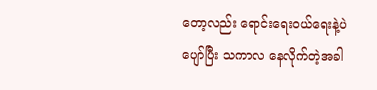တော့လည်း ရောင်းရေးဝယ်ရေးနဲ့ပဲ ပျော်ပြီး သကာလ နေလိုက်တဲ့အခါ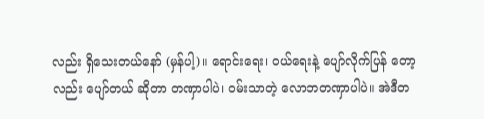လည်း ရှိသေးတယ်နော် (မှန်ပါ့)။ ရောင်းရေး၊ ဝယ်ရေးနဲ့ ပျော်လိုက်ပြန် တော့လည်း ပျော်တယ် ဆိုတာ တဏှာပါပဲ၊ ဝမ်းသာတဲ့ လောဘတဏှာပါပဲ။ အဲဒီတ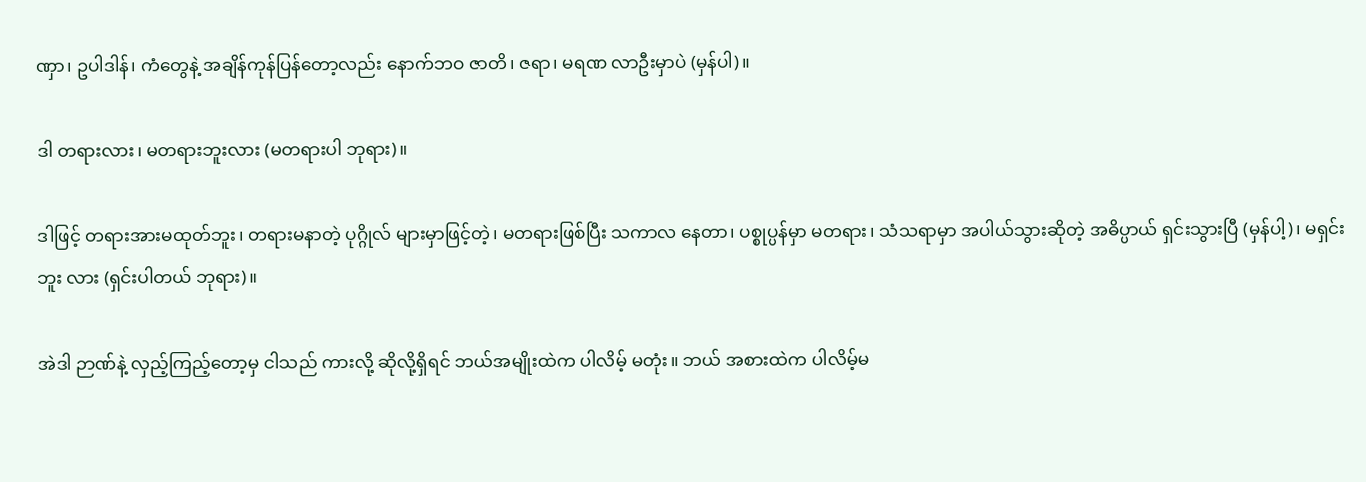ဏှာ၊ ဥပါဒါန်၊ ကံတွေနဲ့ အချိန်ကုန်ပြန်တော့လည်း နောက်ဘဝ ဇာတိ၊ ဇရာ၊ မရဏ လာဦးမှာပဲ (မှန်ပါ)။

ဒါ တရားလား၊ မတရားဘူးလား (မတရားပါ ဘုရား)။

ဒါဖြင့် တရားအားမထုတ်ဘူး၊ တရားမနာတဲ့ ပုဂ္ဂိုလ် များမှာဖြင့်တဲ့၊ မတရားဖြစ်ပြီး သကာလ နေတာ၊ ပစ္စုပ္ပန်မှာ မတရား၊ သံသရာမှာ အပါယ်သွားဆိုတဲ့ အဓိပ္ပာယ် ရှင်းသွားပြီ (မှန်ပါ့)၊ မရှင်းဘူး လား (ရှင်းပါတယ် ဘုရား)။

အဲဒါ ဉာဏ်နဲ့ လှည့်ကြည့်တော့မှ ငါသည် ကားလို့ ဆိုလို့ရှိရင် ဘယ်အမျိုးထဲက ပါလိမ့် မတုံး။ ဘယ် အစားထဲက ပါလိမ့်မ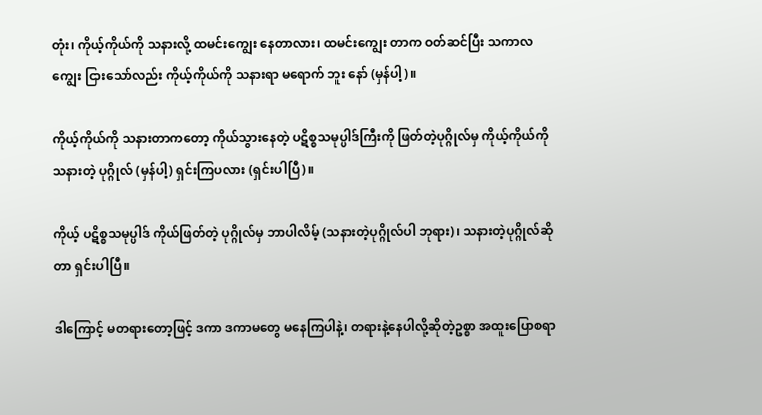တုံး၊ ကိုယ့်ကိုယ်ကို သနားလို့ ထမင်းကျွေး နေတာလား၊ ထမင်းကျွေး တာက ဝတ်ဆင်ပြီး သကာလ ကျွေး ငြားသော်လည်း ကိုယ့်ကိုယ်ကို သနားရာ မရောက် ဘူး နော် (မှန်ပါ့)။

ကိုယ့်ကိုယ်ကို သနားတာကတော့ ကိုယ်သွားနေတဲ့ ပဋိစ္စသမုပ္ပါဒ်ကြီးကို ဖြတ်တဲ့ပုဂ္ဂိုလ်မှ ကိုယ့်ကိုယ်ကို သနားတဲ့ ပုဂ္ဂိုလ် (မှန်ပါ့) ရှင်းကြပလား (ရှင်းပါပြီ)။

ကိုယ့် ပဋိစ္စသမုပ္ပါဒ် ကိုယ်ဖြတ်တဲ့ ပုဂ္ဂိုလ်မှ ဘာပါလိမ့် (သနားတဲ့ပုဂ္ဂိုလ်ပါ ဘုရား)၊ သနားတဲ့ပုဂ္ဂိုလ်ဆိုတာ ရှင်းပါပြီ။

ဒါကြောင့် မတရားတော့ဖြင့် ဒကာ ဒကာမတွေ မနေကြပါနဲ့၊ တရားနဲ့နေပါလို့ဆိုတဲ့ဥစ္စာ အထူးပြောစရာ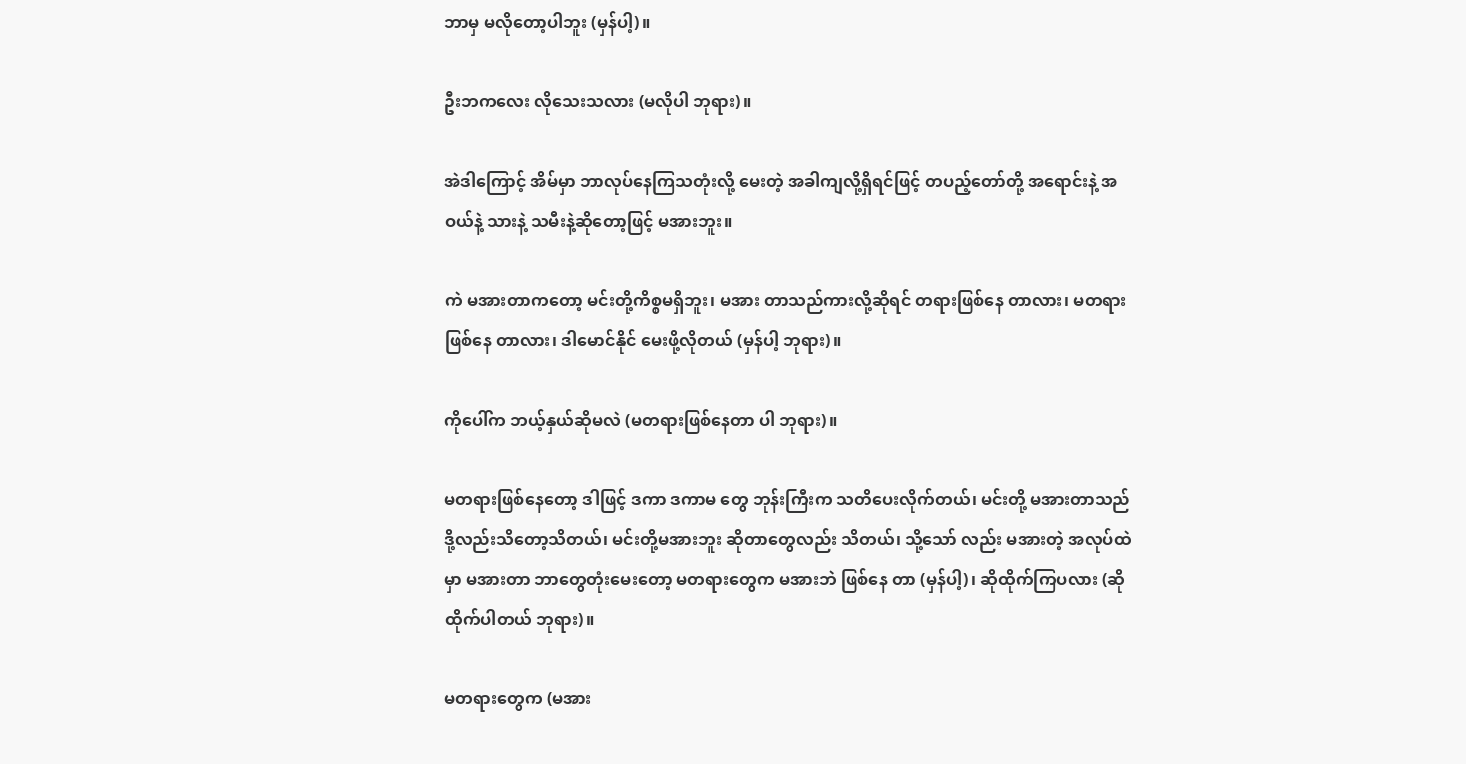ဘာမှ မလိုတော့ပါဘူး (မှန်ပါ့)။

ဦးဘကလေး လိုသေးသလား (မလိုပါ ဘုရား)။

အဲဒါကြောင့် အိမ်မှာ ဘာလုပ်နေကြသတုံးလို့ မေးတဲ့ အခါကျလို့ရှိရင်ဖြင့် တပည့်တော်တို့ အရောင်းနဲ့ အဝယ်နဲ့ သားနဲ့ သမီးနဲ့ဆိုတော့ဖြင့် မအားဘူး။

ကဲ မအားတာကတော့ မင်းတို့ကိစ္စမရှိဘူး၊ မအား တာသည်ကားလို့ဆိုရင် တရားဖြစ်နေ တာလား၊ မတရားဖြစ်နေ တာလား၊ ဒါမောင်နိုင် မေးဖို့လိုတယ် (မှန်ပါ့ ဘုရား)။

ကိုပေါ်က ဘယ့်နှယ်ဆိုမလဲ (မတရားဖြစ်နေတာ ပါ ဘုရား)။

မတရားဖြစ်နေတော့ ဒါဖြင့် ဒကာ ဒကာမ တွေ ဘုန်းကြီးက သတိပေးလိုက်တယ်၊ မင်းတို့ မအားတာသည် ဒို့လည်းသိတော့သိတယ်၊ မင်းတို့မအားဘူး ဆိုတာတွေလည်း သိတယ်၊ သို့သော် လည်း မအားတဲ့ အလုပ်ထဲမှာ မအားတာ ဘာတွေတုံးမေးတော့ မတရားတွေက မအားဘဲ ဖြစ်နေ တာ (မှန်ပါ့)၊ ဆိုထိုက်ကြပလား (ဆိုထိုက်ပါတယ် ဘုရား)။

မတရားတွေက (မအား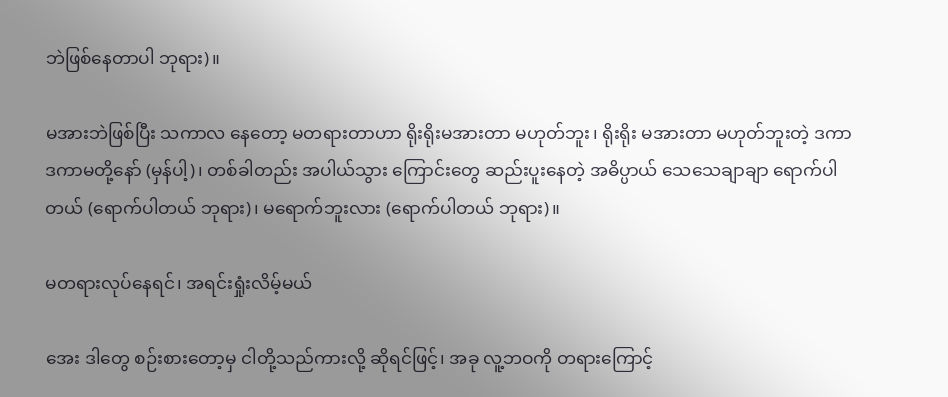ဘဲဖြစ်နေတာပါ ဘုရား)။

မအားဘဲဖြစ်ပြီး သကာလ နေတော့ မတရားတာဟာ ရိုးရိုးမအားတာ မဟုတ်ဘူး၊ ရိုးရိုး မအားတာ မဟုတ်ဘူးတဲ့ ဒကာ ဒကာမတို့နော် (မှန်ပါ့)၊ တစ်ခါတည်း အပါယ်သွား ကြောင်းတွေ ဆည်းပူးနေတဲ့ အဓိပ္ပာယ် သေသေချာချာ ရောက်ပါတယ် (ရောက်ပါတယ် ဘုရား)၊ မရောက်ဘူးလား (ရောက်ပါတယ် ဘုရား)။

မတရားလုပ်နေရင်၊ အရင်းရှုံးလိမ့်မယ်

အေး ဒါတွေ စဉ်းစားတော့မှ ငါတို့သည်ကားလို့ ဆိုရင်ဖြင့်၊ အခု လူ့ဘဝကို တရားကြောင့်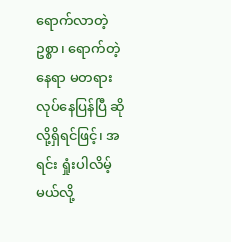ရောက်လာတဲ့ဥစ္စာ၊ ရောက်တဲ့နေရာ မတရားလုပ်နေပြန်ပြီ ဆိုလို့ရှိရင်ဖြင့်၊ အရင်း ရှုံးပါလိမ့်မယ်လို့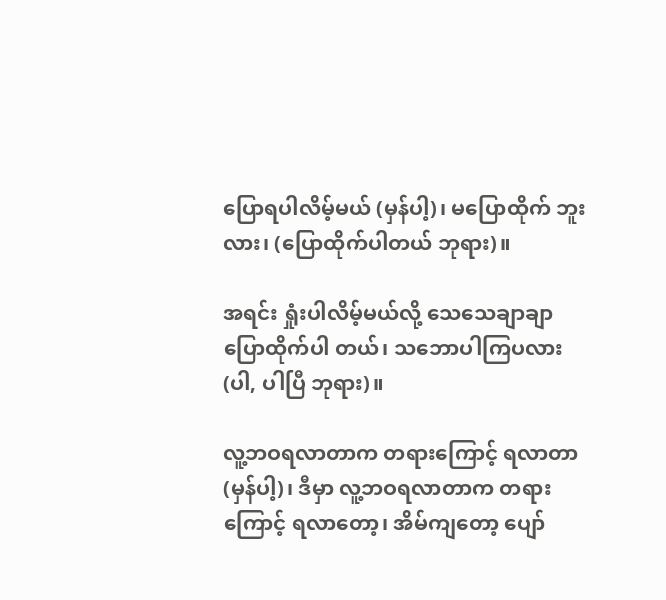ပြောရပါလိမ့်မယ် (မှန်ပါ့)၊ မပြောထိုက် ဘူးလား၊ (ပြောထိုက်ပါတယ် ဘုရား)။

အရင်း ရှုံးပါလိမ့်မယ်လို့ သေသေချာချာ ပြောထိုက်ပါ တယ်၊ သဘောပါကြပလား (ပါ, ပါပြီ ဘုရား)။

လူ့ဘဝရလာတာက တရားကြောင့် ရလာတာ (မှန်ပါ့)၊ ဒီမှာ လူ့ဘဝရလာတာက တရားကြောင့် ရလာတော့၊ အိမ်ကျတော့ ပျော်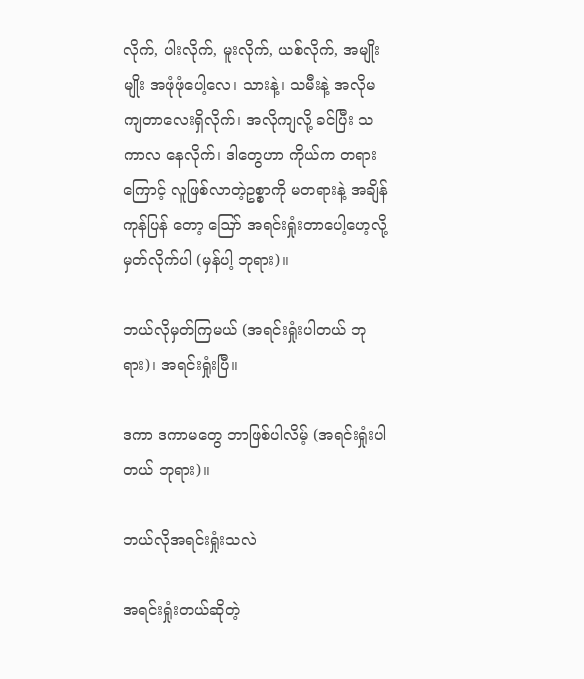လိုက်, ပါးလိုက်, မူးလိုက်, ယစ်လိုက်, အမျိုးမျိုး အဖုံဖုံပေါ့လေ၊ သားနဲ့၊ သမီးနဲ့ အလိုမကျတာလေးရှိလိုက်၊ အလိုကျလို့ ခင်ပြီး သကာလ နေလိုက်၊ ဒါတွေဟာ ကိုယ်က တရားကြောင့် လူဖြစ်လာတဲ့ဥစ္စာကို မတရားနဲ့ အချိန်ကုန်ပြန် တော့ ဪ အရင်းရှုံးတာပေါ့ဟေ့လို့ မှတ်လိုက်ပါ (မှန်ပါ့ ဘုရား)။

ဘယ်လိုမှတ်ကြမယ် (အရင်းရှုံးပါတယ် ဘုရား)၊ အရင်းရှုံးပြီ။

ဒကာ ဒကာမတွေ ဘာဖြစ်ပါလိမ့် (အရင်းရှုံးပါ တယ် ဘုရား)။

ဘယ်လိုအရင်းရှုံးသလဲ

အရင်းရှုံးတယ်ဆိုတဲ့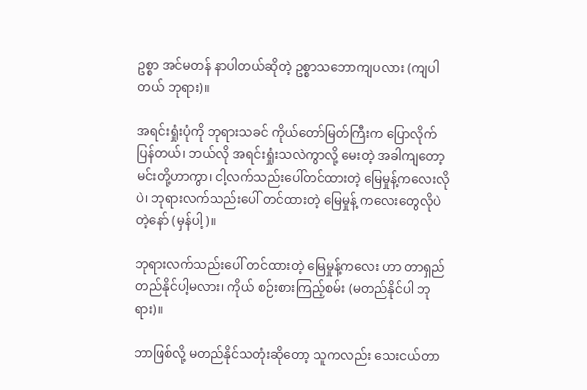ဥစ္စာ အင်မတန် နာပါတယ်ဆိုတဲ့ ဥစ္စာသဘောကျပလား (ကျပါတယ် ဘုရား)။

အရင်းရှုံးပုံကို ဘုရားသခင် ကိုယ်တော်မြတ်ကြီးက ပြောလိုက်ပြန်တယ်၊ ဘယ်လို အရင်းရှုံးသလဲကွာလို့ မေးတဲ့ အခါကျတော့ မင်းတို့ဟာကွာ၊ ငါ့လက်သည်းပေါ်တင်ထားတဲ့ မြေမှုန့်ကလေးလိုပဲ၊ ဘုရားလက်သည်းပေါ် တင်ထားတဲ့ မြေမှုန့် ကလေးတွေလိုပဲတဲ့နော် (မှန်ပါ့)။

ဘုရားလက်သည်းပေါ် တင်ထားတဲ့ မြေမှုန့်ကလေး ဟာ တာရှည် တည်နိုင်ပါ့မလား၊ ကိုယ် စဉ်းစားကြည့်စမ်း (မတည်နိုင်ပါ ဘုရား)။

ဘာဖြစ်လို့ မတည်နိုင်သတုံးဆိုတော့ သူကလည်း သေးငယ်တာ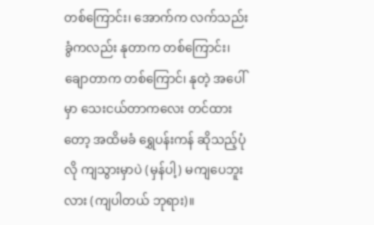တစ်ကြောင်း၊ အောက်က လက်သည်းခွံကလည်း နုတာက တစ်ကြောင်း၊ ချောတာက တစ်ကြောင်၊ နုတဲ့ အပေါ်မှာ သေးငယ်တာကလေး တင်ထားတော့ အထိမခံ ရွှေပန်းကန် ဆိုသည့်ပုံလို ကျသွားမှာပဲ (မှန်ပါ့) မကျပေဘူးလား (ကျပါတယ် ဘုရား)။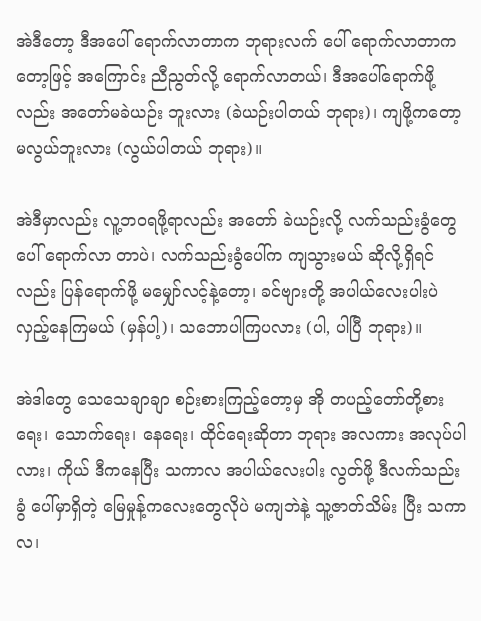အဲဒီတော့ ဒီအပေါ် ရောက်လာတာက ဘုရားလက် ပေါ် ရောက်လာတာကတော့ဖြင့် အကြောင်း ညီညွတ်လို့ ရောက်လာတယ်၊ ဒီအပေါ်ရောက်ဖို့လည်း အတော်မခဲယဉ်း ဘူးလား (ခဲယဉ်းပါတယ် ဘုရား)၊ ကျဖို့ကတော့ မလွယ်ဘူးလား (လွယ်ပါတယ် ဘုရား)။

အဲဒီမှာလည်း လူ့ဘဝရဖို့ရာလည်း အတော် ခဲယဉ်းလို့ လက်သည်းခွံတွေပေါ် ရောက်လာ တာပဲ၊ လက်သည်းခွံပေါ်က ကျသွားမယ် ဆိုလို့ရှိရင်လည်း ပြန်ရောက်ဖို့ မမျှော်လင့်နဲ့တော့၊ ခင်ဗျားတို့ အပါယ်လေးပါးပဲ လှည့်နေကြမယ် (မှန်ပါ့)၊ သဘောပါကြပလား (ပါ, ပါပြီ ဘုရား)။

အဲဒါတွေ သေသေချာချာ စဉ်းစားကြည့်တော့မှ အို တပည့်တော်တို့စားရေး၊ သောက်ရေး၊ နေရေး၊ ထိုင်ရေးဆိုတာ ဘုရား အလကား အလုပ်ပါလား၊ ကိုယ် ဒီကနေပြီး သကာလ အပါယ်လေးပါး လွတ်ဖို့ ဒီလက်သည်းခွံ ပေါ်မှာရှိတဲ့ မြေမှုန့်ကလေးတွေလိုပဲ မကျဘဲနဲ့ သူ့ဇာတ်သိမ်း ပြီး သကာလ၊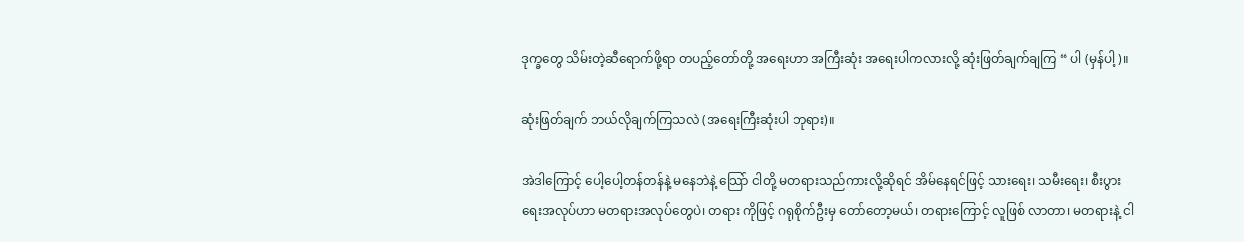ဒုက္ခတွေ သိမ်းတဲ့ဆီရောက်ဖို့ရာ တပည့်တော်တို့ အရေးဟာ အကြီးဆုံး အရေးပါကလားလို့ ဆုံးဖြတ်ချက်ချကြ “ ပါ (မှန်ပါ့)။

ဆုံးဖြတ်ချက် ဘယ်လိုချက်ကြသလဲ (အရေးကြီးဆုံးပါ ဘုရား)။

အဲဒါကြောင့် ပေါ့ပေါ့တန်တန်နဲ့ မနေဘဲနဲ့ သြော် ငါတို့ မတရားသည်ကားလို့ဆိုရင် အိမ်နေရင်ဖြင့် သားရေး၊ သမီးရေး၊ စီးပွားရေးအလုပ်ဟာ မတရားအလုပ်တွေပဲ၊ တရား ကိုဖြင့် ဂရုစိုက်ဦးမှ တော်တော့မယ်၊ တရားကြောင့် လူဖြစ် လာတာ၊ မတရားနဲ့ ငါ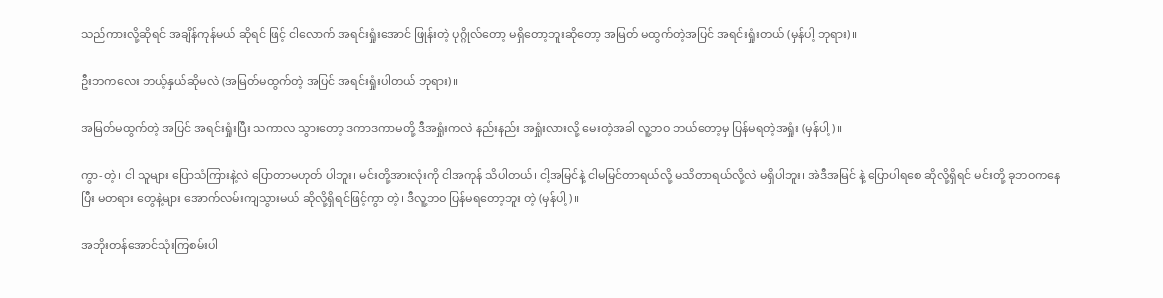သည်ကားလို့ဆိုရင် အချိန်ကုန်မယ် ဆိုရင် ဖြင့် ငါလောက် အရင်းရှုံးအောင် ဖြုန်းတဲ့ ပုဂ္ဂိုလ်တော့ မရှိတော့ဘူးဆိုတော့ အမြတ် မထွက်တဲ့အပြင် အရင်းရှုံးတယ် (မှန်ပါ့ ဘုရား)။

ဦးဘကလေး ဘယ့်နှယ်ဆိုမလဲ (အမြတ်မထွက်တဲ့ အပြင် အရင်းရှုံးပါတယ် ဘုရား)။

အမြတ်မထွက်တဲ့ အပြင် အရင်းရှုံးပြီး သကာလ သွားတော့ ဒကာဒကာမတို့ ဒီအရှုံးကလဲ နည်းနည်း အရှုံးလားလို့ မေးတဲ့အခါ လူ့ဘဝ ဘယ်တော့မှ ပြန်မရတဲ့အရှုံး (မှန်ပါ့)။

ကွာ-တဲ့၊ ငါ သူများ ပြောသံကြားနဲ့လဲ ပြောတာမဟုတ် ပါဘူး၊ မင်းတို့အားလုံးကို ငါအကုန် သိပါတယ်၊ ငါ့အမြင်နဲ့ ငါမမြင်တာရယ်လို့ မသိတာရယ်လို့လဲ မရှိပါဘူး၊ အဲဒီအမြင် နဲ့ ပြောပါရစေ ဆိုလို့ရှိရင် မင်းတို့ ခုဘဝကနေပြီး မတရား တွေနဲ့များ အောက်လမ်းကျသွားမယ် ဆိုလို့ရှိရင်ဖြင့်ကွာ တဲ့၊ ဒီလူ့ဘဝ ပြန်မရတော့ဘူး တဲ့ (မှန်ပါ့)။

အဘိုးတန်အောင်သုံးကြစမ်းပါ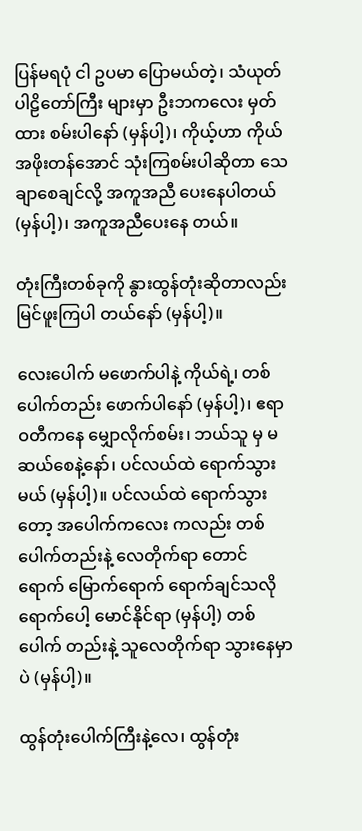ပြန်မရပုံ ငါ ဥပမာ ပြောမယ်တဲ့၊ သံယုတ်ပါဠိတော်ကြီး များမှာ ဦးဘကလေး မှတ်ထား စမ်းပါနော် (မှန်ပါ့)၊ ကိုယ့်ဟာ ကိုယ် အဖိုးတန်အောင် သုံးကြစမ်းပါဆိုတာ သေချာစေချင်လို့ အကူအညီ ပေးနေပါတယ် (မှန်ပါ့)၊ အကူအညီပေးနေ တယ်။

တုံးကြီးတစ်ခုကို နွားထွန်တုံးဆိုတာလည်း မြင်ဖူးကြပါ တယ်နော် (မှန်ပါ့)။

လေးပေါက် မဖောက်ပါနဲ့ ကိုယ်ရဲ့၊ တစ်ပေါက်တည်း ဖောက်ပါနော် (မှန်ပါ့)၊ ဧရာဝတီကနေ မျှောလိုက်စမ်း၊ ဘယ်သူ မှ မဆယ်စေနဲ့နော်၊ ပင်လယ်ထဲ ရောက်သွားမယ် (မှန်ပါ့)။ ပင်လယ်ထဲ ရောက်သွားတော့ အပေါက်ကလေး ကလည်း တစ်ပေါက်တည်းနဲ့ လေတိုက်ရာ တောင်ရောက် မြောက်ရောက် ရောက်ချင်သလို ရောက်ပေါ့ မောင်နိုင်ရာ (မှန်ပါ့) တစ်ပေါက် တည်းနဲ့ သူလေတိုက်ရာ သွားနေမှာပဲ (မှန်ပါ့)။

ထွန်တုံးပေါက်ကြီးနဲ့လေ၊ ထွန်တုံး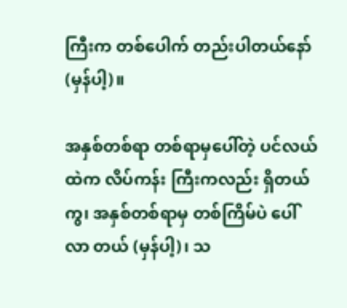ကြီးက တစ်ပေါက် တည်းပါတယ်နော် (မှန်ပါ့)။

အနှစ်တစ်ရာ တစ်ရာမှပေါ်တဲ့ ပင်လယ်ထဲက လိပ်ကန်း ကြီးကလည်း ရှိတယ်ကွ၊ အနှစ်တစ်ရာမှ တစ်ကြိမ်ပဲ ပေါ်လာ တယ် (မှန်ပါ့)၊ သ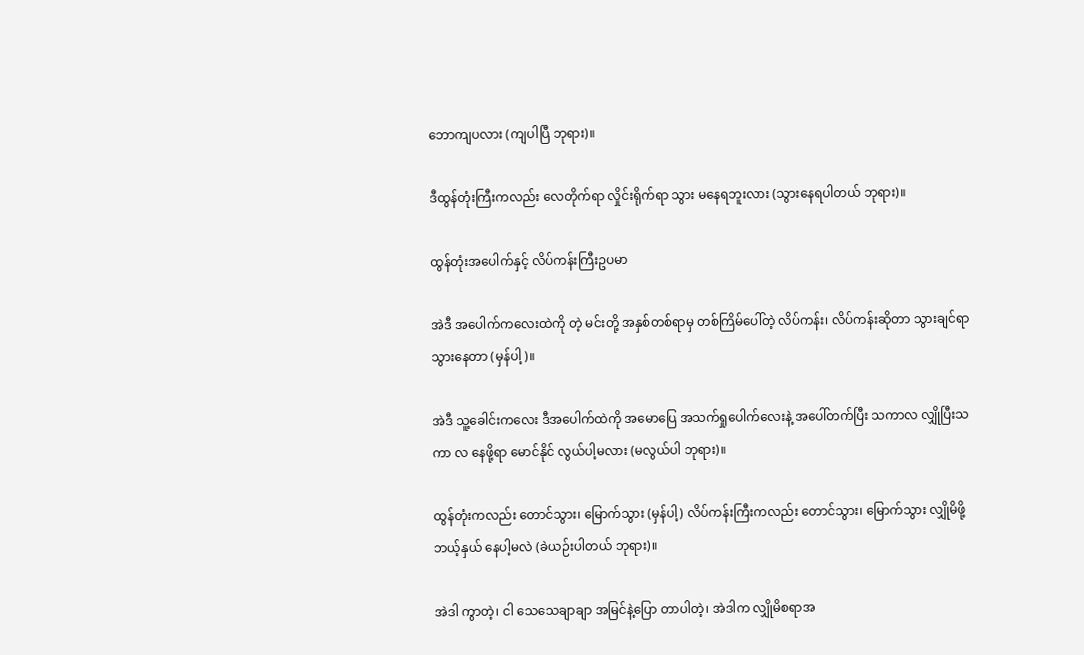ဘောကျပလား (ကျပါပြီ ဘုရား)။

ဒီထွန်တုံးကြီးကလည်း လေတိုက်ရာ လှိုင်းရိုက်ရာ သွား မနေရဘူးလား (သွားနေရပါတယ် ဘုရား)။

ထွန်တုံးအပေါက်နှင့် လိပ်ကန်းကြီးဥပမာ

အဲဒီ အပေါက်ကလေးထဲကို တဲ့ မင်းတို့ အနှစ်တစ်ရာမှ တစ်ကြိမ်ပေါ်တဲ့ လိပ်ကန်း၊ လိပ်ကန်းဆိုတာ သွားချင်ရာသွားနေတာ (မှန်ပါ့)။

အဲဒီ သူ့ခေါင်းကလေး ဒီအပေါက်ထဲကို အမောပြေ အသက်ရှုပေါက်လေးနဲ့ အပေါ်တက်ပြီး သကာလ လျှိုပြီးသကာ လ နေဖို့ရာ မောင်နိုင် လွယ်ပါ့မလား (မလွယ်ပါ ဘုရား)။

ထွန်တုံးကလည်း တောင်သွား၊ မြောက်သွား (မှန်ပါ့) လိပ်ကန်းကြီးကလည်း တောင်သွား၊ မြောက်သွား လျှိုမိဖို့ ဘယ့်နှယ် နေပါ့မလဲ (ခဲယဉ်းပါတယ် ဘုရား)။

အဲဒါ ကွာတဲ့၊ ငါ သေသေချာချာ အမြင်နဲ့ပြော တာပါတဲ့၊ အဲဒါက လျှိုမိစရာအ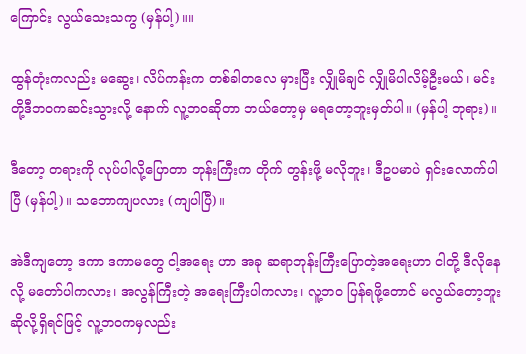ကြောင်း လွယ်သေးသကွ (မှန်ပါ့)။။

ထွန်တုံးကလည်း မဆွေး၊ လိပ်ကန်းက တစ်ခါတလေ မှားပြီး လျှိုမိချင် လျှိုမိပါလိမ့်ဦးမယ်၊ မင်းတို့ဒီဘဝကဆင်းသွားလို့ နောက် လူ့ဘဝဆိုတာ ဘယ်တော့မှ မရတော့ဘူးမှတ်ပါ။ (မှန်ပါ့ ဘုရား)။

ဒီတော့ တရားကို လုပ်ပါလို့ပြောတာ ဘုန်းကြီးက တိုက် တွန်းဖို့ မလိုဘူး၊ ဒီဥပမာပဲ ရှင်းလောက်ပါပြီ (မှန်ပါ့)။ သဘောကျပလား (ကျပါပြီ)။

အဲဒီကျတော့ ဒကာ ဒကာမတွေ ငါ့အရေး ဟာ အခု ဆရာဘုန်းကြီးပြောတဲ့အရေးဟာ ငါတို့ ဒီလိုနေလို့ မတော်ပါကလား၊ အလွန်ကြီးတဲ့ အရေးကြီးပါကလား၊ လူ့ဘဝ ပြန်ရဖို့တောင် မလွယ်တော့ဘူး ဆိုလို့ရှိရင်ဖြင့် လူ့ဘဝကမှလည်း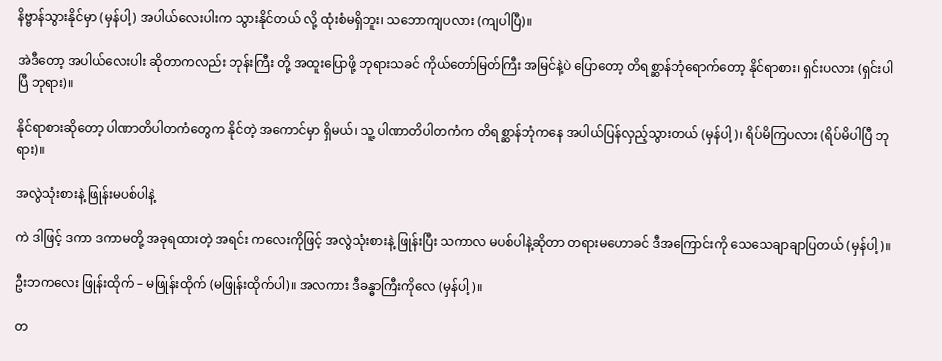နိဗ္ဗာန်သွားနိုင်မှာ (မှန်ပါ့) အပါယ်လေးပါးက သွားနိုင်တယ် လို့ ထုံးစံမရှိဘူး၊ သဘောကျပလား (ကျပါပြီ)။

အဲဒီတော့ အပါယ်လေးပါး ဆိုတာကလည်း ဘုန်းကြီး တို့ အထူးပြောဖို့ ဘုရားသခင် ကိုယ်တော်မြတ်ကြီး အမြင်နဲ့ပဲ ပြောတော့ တိရစ္ဆာန်ဘုံရောက်တော့ နိုင်ရာစား၊ ရှင်းပလား (ရှင်းပါပြီ ဘုရား)။

နိုင်ရာစားဆိုတော့ ပါဏာတိပါတကံတွေက နိုင်တဲ့ အကောင်မှာ ရှိမယ်၊ သူ့ ပါဏာတိပါတကံက တိရစ္ဆာန်ဘုံကနေ အပါယ်ပြန်လှည့်သွားတယ် (မှန်ပါ့)၊ ရိပ်မိကြပလား (ရိပ်မိပါပြီ ဘုရား)။

အလွဲသုံးစားနဲ့ ဖြုန်းမပစ်ပါနဲ့

ကဲ ဒါဖြင့် ဒကာ ဒကာမတို့ အခုရထားတဲ့ အရင်း ကလေးကိုဖြင့် အလွဲသုံးစားနဲ့ ဖြုန်းပြီး သကာလ မပစ်ပါနဲ့ဆိုတာ တရားမဟောခင် ဒီအကြောင်းကို သေသေချာချာပြတယ် (မှန်ပါ့)။

ဦးဘကလေး ဖြုန်းထိုက် – မဖြုန်းထိုက် (မဖြုန်းထိုက်ပါ)။ အလကား ဒီခန္ဓာကြီးကိုလေ (မှန်ပါ့)။

တ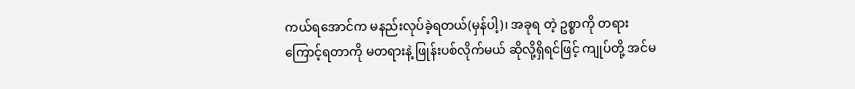ကယ်ရအောင်က မနည်းလုပ်ခဲ့ရတယ်(မှန်ပါ့)၊ အခုရ တဲ့ ဥစ္စာကို တရားကြောင့်ရတာကို မတရားနဲ့ ဖြုန်းပစ်လိုက်မယ် ဆိုလို့ရှိရင်ဖြင့် ကျုပ်တို့ အင်မ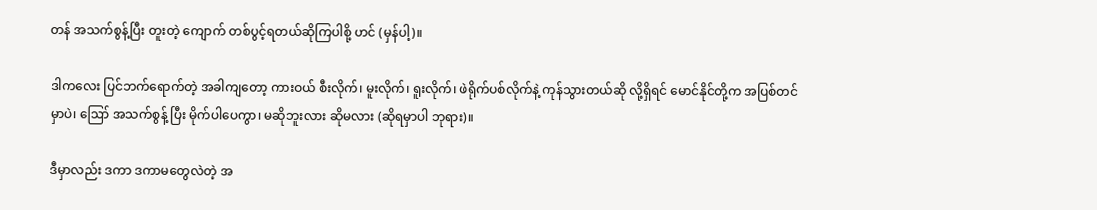တန် အသက်စွန့်ပြီး တူးတဲ့ ကျောက် တစ်ပွင့်ရတယ်ဆိုကြပါစို့ ဟင် (မှန်ပါ့)။

ဒါကလေး ပြင်ဘက်ရောက်တဲ့ အခါကျတော့ ကားဝယ် စီးလိုက်၊ မူးလိုက်၊ ရူးလိုက်၊ ဖဲရိုက်ပစ်လိုက်နဲ့ ကုန်သွားတယ်ဆို လို့ရှိရင် မောင်နိုင်တို့က အပြစ်တင်မှာပဲ၊ ဪ အသက်စွန့် ပြီး မိုက်ပါပေကွာ၊ မဆိုဘူးလား ဆိုမလား (ဆိုရမှာပါ ဘုရား)။

ဒီမှာလည်း ဒကာ ဒကာမတွေလဲတဲ့ အ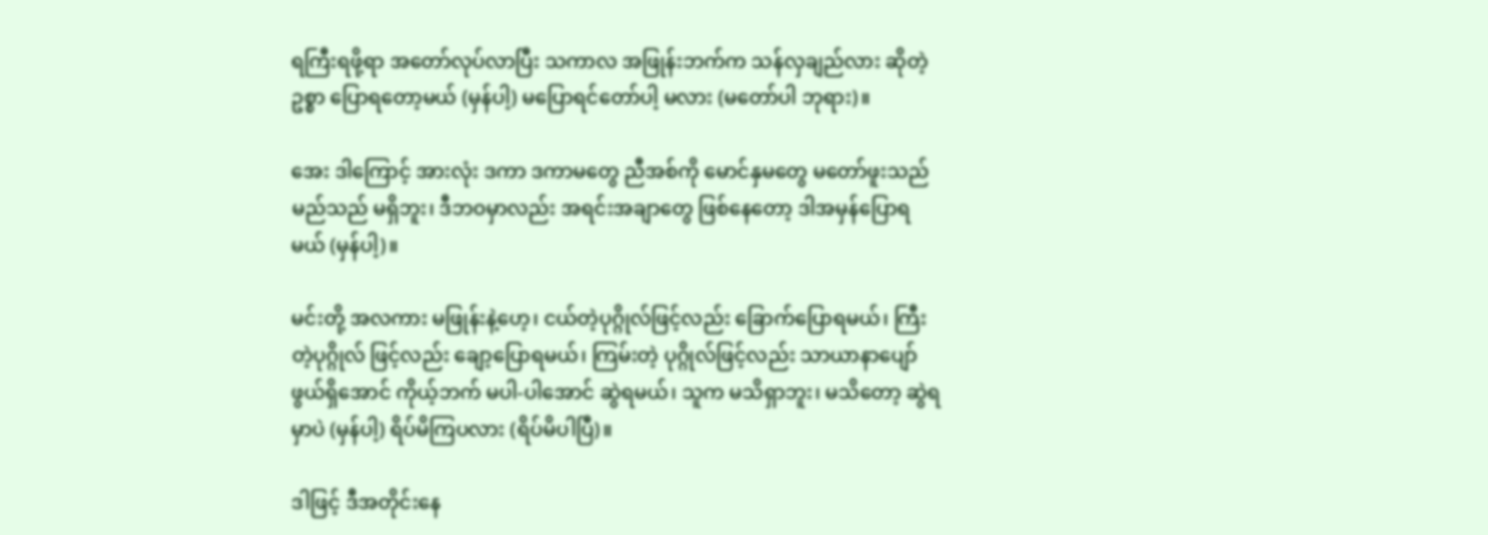ရကြီးရဖို့ရာ အတော်လုပ်လာပြီး သကာလ အဖြုန်းဘက်က သန်လှချည်လား ဆိုတဲ့ ဥစ္စာ ပြောရတော့မယ် (မှန်ပါ့) မပြောရင်တော်ပါ့ မလား (မတော်ပါ ဘုရား)။

အေး ဒါကြောင့် အားလုံး ဒကာ ဒကာမတွေ ညီအစ်ကို မောင်နှမတွေ မတော်ဖူးသည် မည်သည် မရှိဘူး၊ ဒီဘဝမှာလည်း အရင်းအချာတွေ ဖြစ်နေတော့ ဒါအမှန်ပြောရ မယ် (မှန်ပါ့)။

မင်းတို့ အလကား မဖြုန်းနဲ့ဟေ့၊ ငယ်တဲ့ပုဂ္ဂိုလ်ဖြင့်လည်း ခြောက်ပြောရမယ်၊ ကြီးတဲ့ပုဂ္ဂိုလ် ဖြင့်လည်း ချော့ပြောရမယ်၊ ကြမ်းတဲ့ ပုဂ္ဂိုလ်ဖြင့်လည်း သာယာနာပျော်ဖွယ်ရှိအောင် ကိုယ့်ဘက် မပါ-ပါအောင် ဆွဲရမယ်၊ သူက မသိရှာဘူး၊ မသိတော့ ဆွဲရမှာပဲ (မှန်ပါ့) ရိပ်မိကြပလား (ရိပ်မိပါပြီ)။

ဒါဖြင့် ဒီအတိုင်းနေ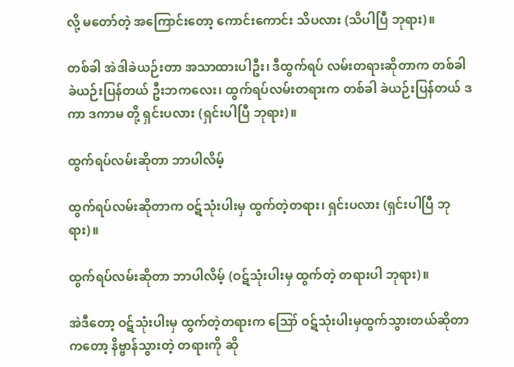လို့ မတော်တဲ့ အကြောင်းတော့ ကောင်းကောင်း သိပလား (သိပါပြီ ဘုရား)။

တစ်ခါ အဲဒါခဲယဉ်းတာ အသာထားပါဦး၊ ဒီထွက်ရပ် လမ်းတရားဆိုတာက တစ်ခါ ခဲယဉ်းပြန်တယ် ဦးဘကလေး၊ ထွက်ရပ်လမ်းတရားက တစ်ခါ ခဲယဉ်းပြန်တယ် ဒကာ ဒကာမ တို့ ရှင်းပလား (ရှင်းပါပြီ ဘုရား)။

ထွက်ရပ်လမ်းဆိုတာ ဘာပါလိမ့်

ထွက်ရပ်လမ်းဆိုတာက ဝဋ်သုံးပါးမှ ထွက်တဲ့တရား၊ ရှင်းပလား (ရှင်းပါပြီ ဘုရား)။

ထွက်ရပ်လမ်းဆိုတာ ဘာပါလိမ့် (ဝဋ်သုံးပါးမှ ထွက်တဲ့ တရားပါ ဘုရား)။

အဲဒီတော့ ဝဋ်သုံးပါးမှ ထွက်တဲ့တရားက ဪ ဝဋ်သုံးပါးမှထွက်သွားတယ်ဆိုတာကတော့ နိဗ္ဗာန်သွားတဲ့ တရားကို ဆို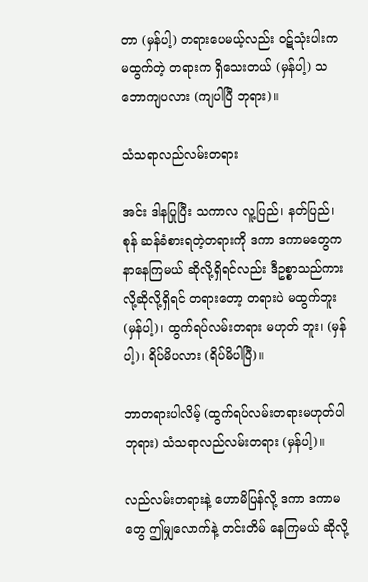တာ (မှန်ပါ့) တရားပေမယ့်လည်း ဝဋ်သုံးပါးက မထွက်တဲ့ တရားက ရှိသေးတယ် (မှန်ပါ့) သဘောကျပလား (ကျပါပြီ ဘုရား)။

သံသရာလည်လမ်းတရား

အင်း ဒါနပြုပြီး သကာလ လူ့ပြည်၊ နတ်ပြည်၊ စုန် ဆန်ခံစားရတဲ့တရားကို ဒကာ ဒကာမတွေက နာနေကြမယ် ဆိုလို့ရှိရင်လည်း ဒီဥစ္စာသည်ကားလို့ဆိုလို့ရှိရင် တရားတော့ တရားပဲ မထွက်ဘူး (မှန်ပါ့)၊ ထွက်ရပ်လမ်းတရား မဟုတ် ဘူး၊ (မှန်ပါ့)၊ ရိပ်မိပလား (ရိပ်မိပါပြီ)။

ဘာတရားပါလိမ့် (ထွက်ရပ်လမ်းတရားမဟုတ်ပါ ဘုရား) သံသရာလည်လမ်းတရား (မှန်ပါ့)။

လည်လမ်းတရားနဲ့ ဟောမိပြန်လို့ ဒကာ ဒကာမတွေ ဤမျှလောက်နဲ့ တင်းတိမ် နေကြမယ် ဆိုလို့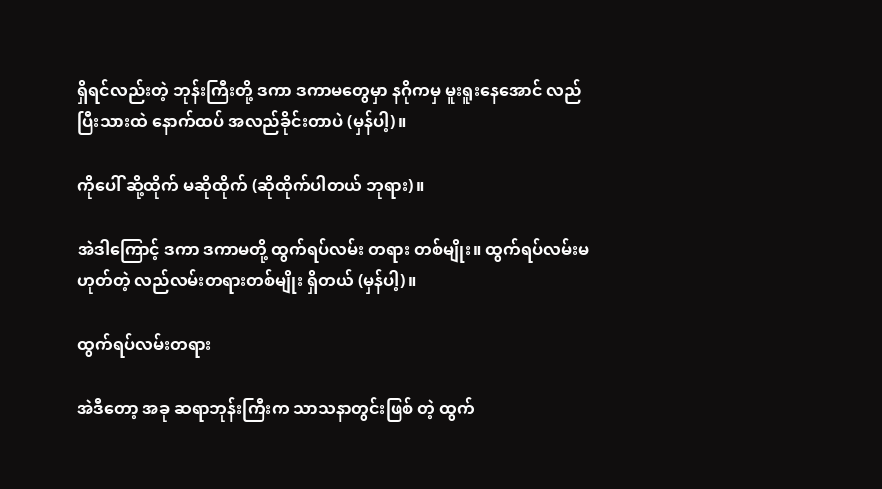ရှိရင်လည်းတဲ့ ဘုန်းကြီးတို့ ဒကာ ဒကာမတွေမှာ နဂိုကမှ မူးရူးနေအောင် လည်ပြီးသားထဲ နောက်ထပ် အလည်ခိုင်းတာပဲ (မှန်ပါ့)။

ကိုပေါ် ဆို့ထိုက် မဆိုထိုက် (ဆိုထိုက်ပါတယ် ဘုရား)။

အဲဒါကြောင့် ဒကာ ဒကာမတို့ ထွက်ရပ်လမ်း တရား တစ်မျိုး။ ထွက်ရပ်လမ်းမဟုတ်တဲ့ လည်လမ်းတရားတစ်မျိုး ရှိတယ် (မှန်ပါ့)။

ထွက်ရပ်လမ်းတရား

အဲဒီတော့ အခု ဆရာဘုန်းကြီးက သာသနာတွင်းဖြစ် တဲ့ ထွက်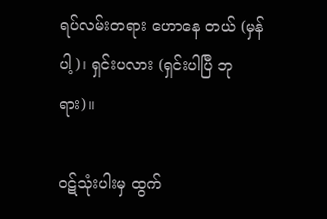ရပ်လမ်းတရား ဟောနေ တယ် (မှန်ပါ့)၊ ရှင်းပလား (ရှင်းပါပြီ ဘုရား)။

ဝဋ်သုံးပါးမှ ထွက်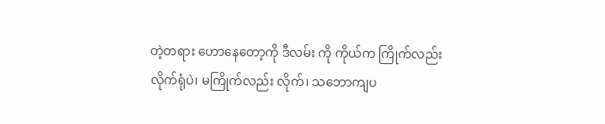တဲ့တရား ဟောနေတော့ကို ဒီလမ်း ကို ကိုယ်က ကြိုက်လည်း လိုက်ရုံပဲ၊ မကြိုက်လည်း လိုက်၊ သဘောကျပ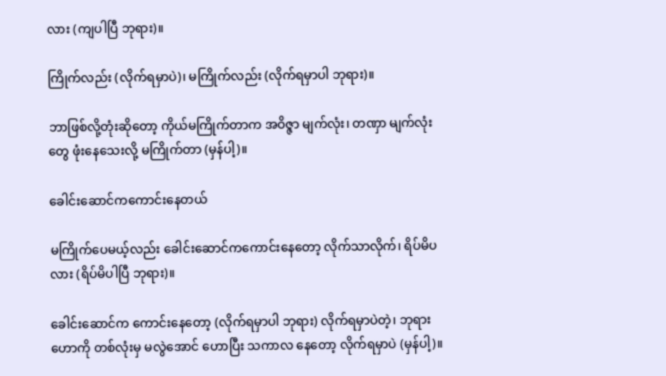လား (ကျပါပြီ ဘုရား)။

ကြိုက်လည်း (လိုက်ရမှာပဲ)၊ မကြိုက်လည်း (လိုက်ရမှာပါ ဘုရား)။

ဘာဖြစ်လို့တုံးဆိုတော့ ကိုယ်မကြိုက်တာက အဝိဇ္ဇာ မျက်လုံး၊ တဏှာ မျက်လုံးတွေ ဖုံးနေသေးလို့ မကြိုက်တာ (မှန်ပါ့)။

ခေါင်းဆောင်ကကောင်းနေတယ်

မကြိုက်ပေမယ့်လည်း ခေါင်းဆောင်ကကောင်းနေတော့ လိုက်သာလိုက်၊ ရိပ်မိပလား (ရိပ်မိပါပြီ ဘုရား)။

ခေါင်းဆောင်က ကောင်းနေတော့ (လိုက်ရမှာပါ ဘုရား) လိုက်ရမှာပဲတဲ့၊ ဘုရားဟောကို တစ်လုံးမှ မလွဲအောင် ဟောပြီး သကာလ နေတော့ လိုက်ရမှာပဲ (မှန်ပါ့)။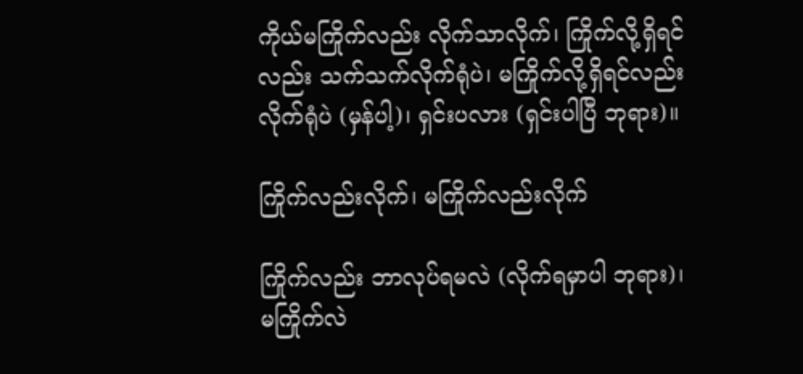ကိုယ်မကြိုက်လည်း လိုက်သာလိုက်၊ ကြိုက်လို့ရှိရင် လည်း သက်သက်လိုက်ရုံပဲ၊ မကြိုက်လို့ရှိရင်လည်း လိုက်ရုံပဲ (မှန်ပါ့)၊ ရှင်းပလား (ရှင်းပါပြီ ဘုရား)။

ကြိုက်လည်းလိုက်၊ မကြိုက်လည်းလိုက်

ကြိုက်လည်း ဘာလုပ်ရမလဲ (လိုက်ရမှာပါ ဘုရား)၊ မကြိုက်လဲ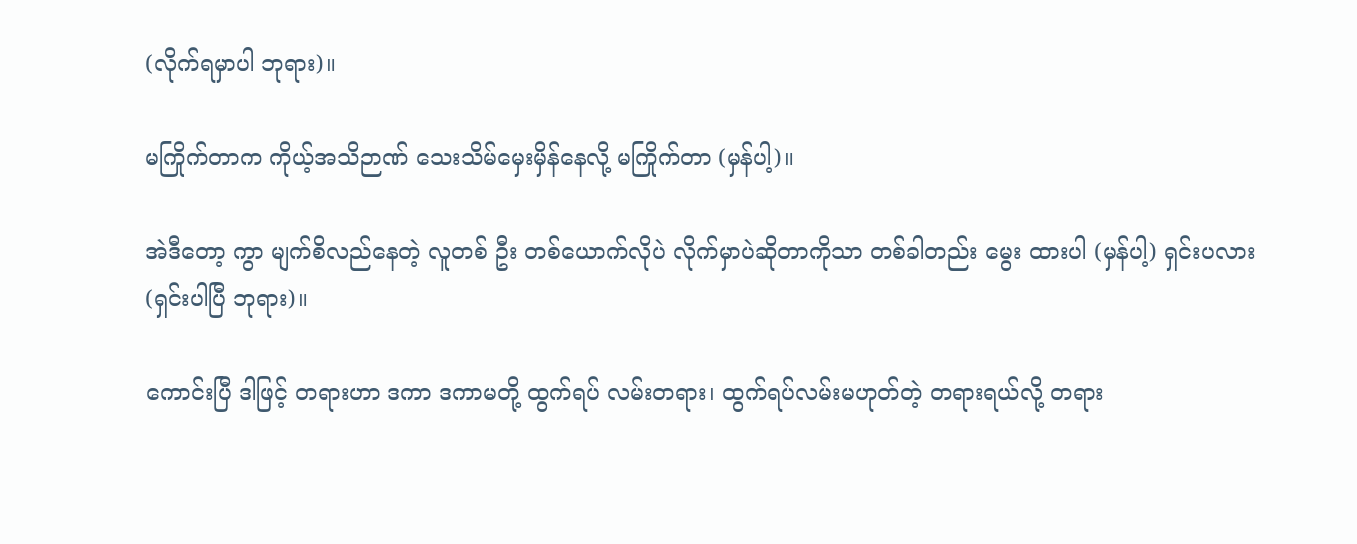(လိုက်ရမှာပါ ဘုရား)။

မကြိုက်တာက ကိုယ့်အသိဉာဏ် သေးသိမ်မှေးမှိန်နေလို့ မကြိုက်တာ (မှန်ပါ့)။

အဲဒီတော့ ကွာ မျက်စိလည်နေတဲ့ လူတစ် ဦး တစ်ယောက်လိုပဲ လိုက်မှာပဲဆိုတာကိုသာ တစ်ခါတည်း မွေး ထားပါ (မှန်ပါ့) ရှင်းပလား (ရှင်းပါပြီ ဘုရား)။

ကောင်းပြီ ဒါဖြင့် တရားဟာ ဒကာ ဒကာမတို့ ထွက်ရပ် လမ်းတရား၊ ထွက်ရပ်လမ်းမဟုတ်တဲ့ တရားရယ်လို့ တရား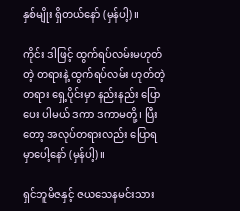နှစ်မျိုး ရှိတယ်နော် (မှန်ပါ့)။

ကိုင်း ဒါဖြင့် ထွက်ရပ်လမ်းမဟုတ်တဲ့ တရားနဲ့ ထွက်ရပ်လမ်း ဟုတ်တဲ့တရား ရှေ့ပိုင်းမှာ နည်းနည်း ပြောပေး ပါမယ် ဒကာ ဒကာမတို့၊ ပြီးတော့ အလုပ်တရားလည်း ပြောရ မှာပေါ့နော် (မှန်ပါ့)။

ရှင်ဘူမိဇနှင့် ဇယသေနမင်းသား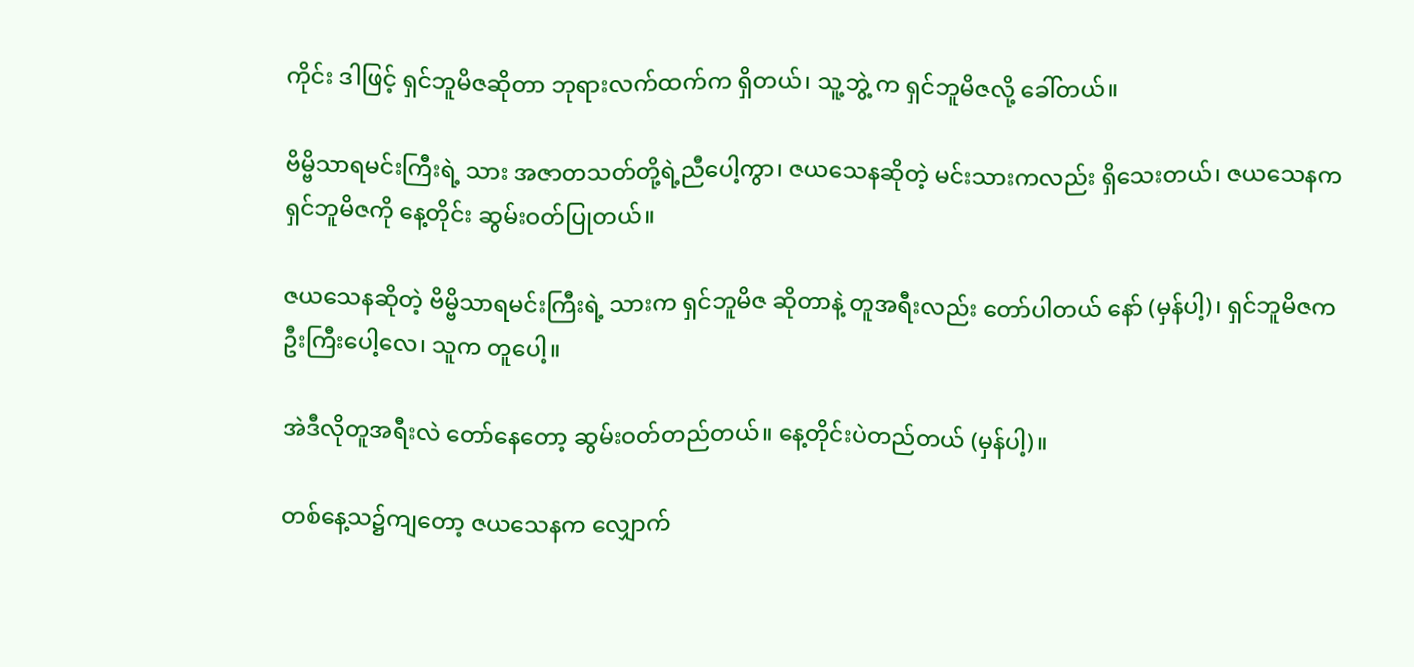ကိုင်း ဒါဖြင့် ရှင်ဘူမိဇဆိုတာ ဘုရားလက်ထက်က ရှိတယ်၊ သူ့ဘွဲ့ က ရှင်ဘူမိဇလို့ ခေါ်တယ်။

ဗိမ္ဗိသာရမင်းကြီးရဲ့ သား အဇာတသတ်တို့ရဲ့ညီပေါ့ကွာ၊ ဇယသေနဆိုတဲ့ မင်းသားကလည်း ရှိသေးတယ်၊ ဇယသေနက ရှင်ဘူမိဇကို နေ့တိုင်း ဆွမ်းဝတ်ပြုတယ်။

ဇယသေနဆိုတဲ့ ဗိမ္ဗိသာရမင်းကြီးရဲ့ သားက ရှင်ဘူမိဇ ဆိုတာနဲ့ တူအရီးလည်း တော်ပါတယ် နော် (မှန်ပါ့)၊ ရှင်ဘူမိဇက ဦးကြီးပေါ့လေ၊ သူက တူပေါ့။

အဲဒီလိုတူအရီးလဲ တော်နေတော့ ဆွမ်းဝတ်တည်တယ်။ နေ့တိုင်းပဲတည်တယ် (မှန်ပါ့)။

တစ်နေ့သ၌ကျတော့ ဇယသေနက လျှောက်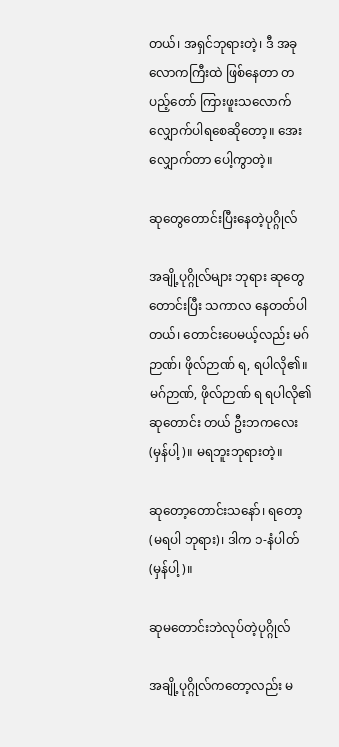တယ်၊ အရှင်ဘုရားတဲ့၊ ဒီ အခုလောကကြီးထဲ ဖြစ်နေတာ တပည့်တော် ကြားဖူးသလောက် လျှောက်ပါရစေဆိုတော့။ အေး လျှောက်တာ ပေါ့ကွာတဲ့။

ဆုတွေတောင်းပြီးနေတဲ့ပုဂ္ဂိုလ်

အချို့ပုဂ္ဂိုလ်များ ဘုရား ဆုတွေတောင်းပြီး သကာလ နေတတ်ပါတယ်၊ တောင်းပေမယ့်လည်း မဂ်ဉာဏ်၊ ဖိုလ်ဉာဏ် ရ, ရပါလို၏။ မဂ်ဉာဏ်, ဖိုလ်ဉာဏ် ရ ရပါလို၏ဆုတောင်း တယ် ဦးဘကလေး (မှန်ပါ့)။ မရဘူးဘုရားတဲ့။

ဆုတော့တောင်းသနော်၊ ရတော့ (မရပါ ဘုရား)၊ ဒါက ၁-နံပါတ် (မှန်ပါ့)။

ဆုမတောင်းဘဲလုပ်တဲ့ပုဂ္ဂိုလ်

အချို့ပုဂ္ဂိုလ်ကတော့လည်း မ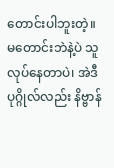တောင်းပါဘူးတဲ့။ မတောင်းဘဲနဲ့ပဲ သူလုပ်နေတာပဲ၊ အဲဒီ ပုဂ္ဂိုလ်လည်း နိဗ္ဗာန်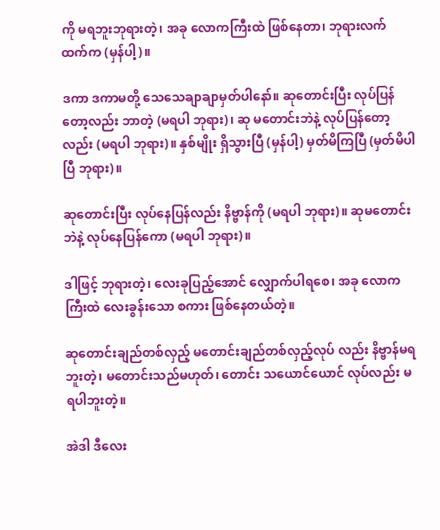ကို မရဘူးဘုရားတဲ့၊ အခု လောကကြီးထဲ ဖြစ်နေတာ၊ ဘုရားလက် ထက်က (မှန်ပါ့)။

ဒကာ ဒကာမတို့ သေသေချာချာမှတ်ပါနော်။ ဆုတောင်းပြီး လုပ်ပြန်တော့လည်း ဘာတဲ့ (မရပါ ဘုရား)၊ ဆု မတောင်းဘဲနဲ့ လုပ်ပြန်တော့လည်း (မရပါ ဘုရား)။ နှစ်မျိုး ရှိသွားပြီ (မှန်ပါ့) မှတ်မိကြပြီ (မှတ်မိပါပြီ ဘုရား)။

ဆုတောင်းပြီး လုပ်နေပြန်လည်း နိဗ္ဗာန်ကို (မရပါ ဘုရား)။ ဆုမတောင်းဘဲနဲ့ လုပ်နေပြန်ကော (မရပါ ဘုရား)။

ဒါဖြင့် ဘုရားတဲ့၊ လေးခုပြည့်အောင် လျှောက်ပါရစေ၊ အခု လောကကြီးထဲ လေးခွန်းသော စကား ဖြစ်နေတယ်တဲ့။

ဆုတောင်းချည်တစ်လှည့် မတောင်းချည်တစ်လှည့်လုပ် လည်း နိဗ္ဗာန်မရဘူးတဲ့၊ မတောင်းသည်မဟုတ်၊ တောင်း သယောင်ယောင် လုပ်လည်း မရပါဘူးတဲ့။

အဲဒါ ဒီလေး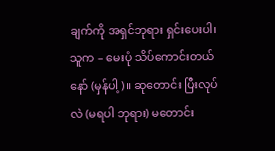ချက်ကို အရှင်ဘုရား ရှင်းပေးပါ၊ သူက – မေးပုံ သိပ်ကောင်းတယ်နော် (မှန်ပါ့)။ ဆုတောင်း ပြီးလုပ်လဲ (မရပါ ဘုရား) မတောင်း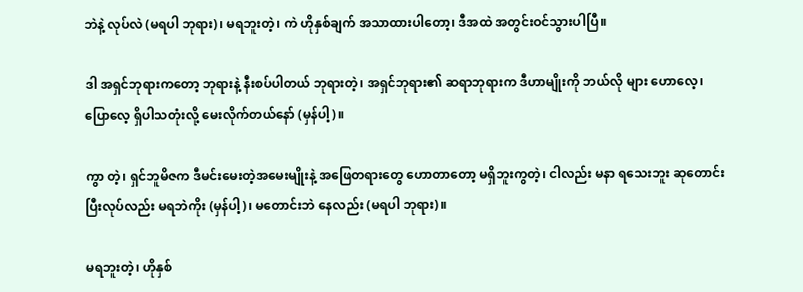ဘဲနဲ့ လုပ်လဲ (မရပါ ဘုရား)၊ မရဘူးတဲ့၊ ကဲ ဟိုနှစ်ချက် အသာထားပါတော့၊ ဒီအထဲ အတွင်းဝင်သွားပါပြီ။

ဒါ အရှင်ဘုရားကတော့ ဘုရားနဲ့ နီးစပ်ပါတယ် ဘုရားတဲ့၊ အရှင်ဘုရား၏ ဆရာဘုရားက ဒီဟာမျိုးကို ဘယ်လို များ ဟောလေ့၊ ပြောလေ့ ရှိပါသတုံးလို့ မေးလိုက်တယ်နော် (မှန်ပါ့)။

ကွာ တဲ့၊ ရှင်ဘူမိဇက ဒီမင်းမေးတဲ့အမေးမျိုးနဲ့ အဖြေတရားတွေ ဟောတာတော့ မရှိဘူးကွတဲ့၊ ငါလည်း မနာ ရသေးဘူး ဆုတောင်းပြီးလုပ်လည်း မရဘဲကိုး (မှန်ပါ့)၊ မတောင်းဘဲ နေလည်း (မရပါ ဘုရား)။

မရဘူးတဲ့၊ ဟိုနှစ်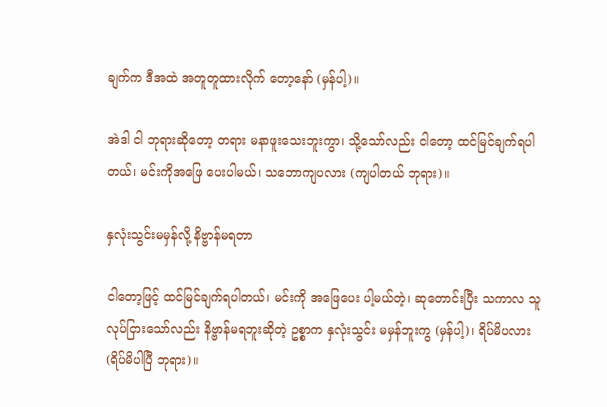ချက်က ဒီအထဲ အတူတူထားလိုက် တော့နော် (မှန်ပါ့)။

အဲဒါ ငါ ဘုရားဆိုတော့ တရား မနာဖူးသေးဘူးကွာ၊ သို့သော်လည်း ငါတော့ ထင်မြင်ချက်ရပါတယ်၊ မင်းကိုအဖြေ ပေးပါမယ်၊ သဘောကျပလား (ကျပါတယ် ဘုရား)။

နှလုံးသွင်းမမှန်လို့ နိဗ္ဗာန်မရတာ

ငါတော့ဖြင့် ထင်မြင်ချက်ရပါတယ်၊ မင်းကို အဖြေပေး ပါ့မယ်တဲ့၊ ဆုတောင်းပြီး သကာလ သူ လုပ်ငြားသော်လည်း နိဗ္ဗာန်မရဘူးဆိုတဲ့ ဥစ္စာက နှလုံးသွင်း မမှန်ဘူးကွ (မှန်ပါ့)၊ ရိပ်မိပလား (ရိပ်မိပါပြီ ဘုရား)။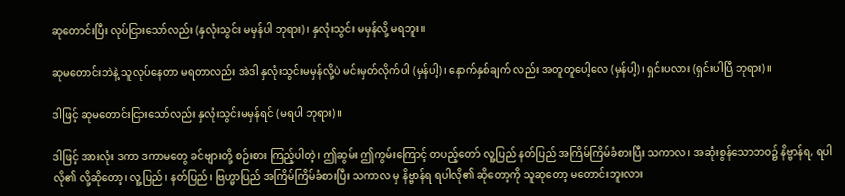ဆုတောင်းပြီး လုပ်ငြားသော်လည်း (နှလုံးသွင်း မမှန်ပါ ဘုရား)၊ နှလုံးသွင်း မမှန်လို့ မရဘူး။

ဆုမတောင်းဘဲနဲ့ သူလုပ်နေတာ မရတာလည်း အဲဒါ နှလုံးသွင်းမမှန်လို့ပဲ မင်းမှတ်လိုက်ပါ (မှန်ပါ့)၊ နောက်နှစ်ချက် လည်း အတူတူပေါ့လေ (မှန်ပါ့)၊ ရှင်းပလား (ရှင်းပါပြီ ဘုရား)။

ဒါဖြင့် ဆုမတောင်းငြားသော်လည်း နှလုံးသွင်းမမှန်ရင် (မရပါ ဘုရား)။

ဒါဖြင့် အားလုံး ဒကာ ဒကာမတွေ ခင်ဗျားတို့ စဉ်းစား ကြည့်ပါတဲ့၊ ဤဆွမ်း ဤကွမ်းကြောင့် တပည့်တော် လူ့ပြည် နတ်ပြည် အကြိမ်ကြိမ်ခံစားပြီး သကာလ၊ အဆုံးစွန်သောဘဝ၌ နိဗ္ဗာန်ရ, ရပါလို၏ လို့ဆိုတော့၊ လူ့ပြည်၊ နတ်ပြည်၊ ဗြဟ္မာပြည် အကြိမ်ကြိမ်ခံစားပြီး သကာလ မှ နိဗ္ဗာန်ရ ရပါလို၏ ဆိုတော့ကို သူဆုတော့ မတောင်းဘူးလား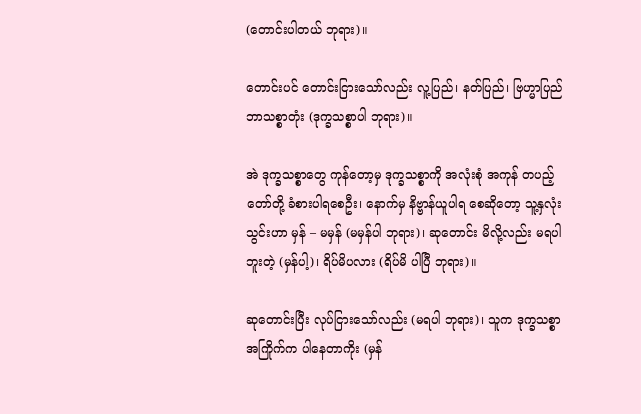(တောင်းပါတယ် ဘုရား)။

တောင်းပင် တောင်းငြားသော်လည်း လူ့ပြည်၊ နတ်ပြည်၊ ဗြဟ္မာပြည် ဘာသစ္စာတုံး (ဒုက္ခသစ္စာပါ ဘုရား)။

အဲ ဒုက္ခသစ္စာတွေ ကုန်တော့မှ ဒုက္ခသစ္စာကို အလုံးစုံ အကုန် တပည့်တော်တို့ ခံစားပါရစေဦး၊ နောက်မှ နိဗ္ဗာန်ယူပါရ စေဆိုတော့ သူ့နှလုံးသွင်းဟာ မှန် – မမှန် (မမှန်ပါ ဘုရား)၊ ဆုတောင်း မိလို့လည်း မရပါဘူးတဲ့ (မှန်ပါ့)၊ ရိပ်မိပလား (ရိပ်မိ ပါပြီ ဘုရား)။

ဆုတောင်းပြီး လုပ်ငြားသော်လည်း (မရပါ ဘုရား)၊ သူက ဒုက္ခသစ္စာအကြိုက်က ပါနေတာကိုး (မှန်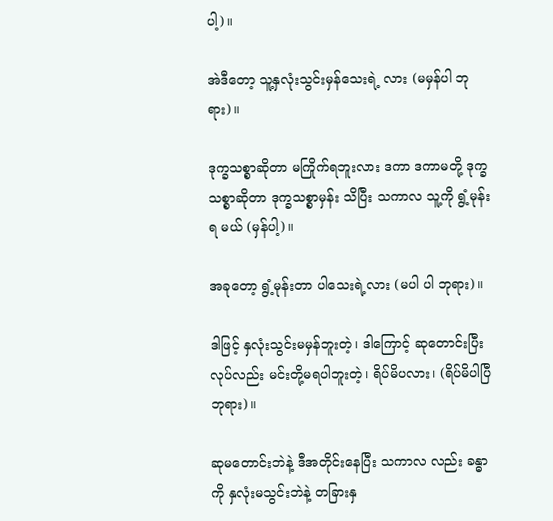ပါ့)။

အဲဒီတော့ သူ့နှလုံးသွင်းမှန်သေးရဲ့ လား (မမှန်ပါ ဘုရား)။

ဒုက္ခသစ္စာဆိုတာ မကြိုက်ရဘူးလား ဒကာ ဒကာမတို့ ဒုက္ခသစ္စာဆိုတာ ဒုက္ခသစ္စာမှန်း သိပြီး သကာလ သူ့ကို ရွံ့မုန်းရ မယ် (မှန်ပါ့)။

အခုတော့ ရွံ့မုန်းတာ ပါသေးရဲ့လား (မပါ ပါ ဘုရား)။

ဒါဖြင့် နှလုံးသွင်းမမှန်ဘူးတဲ့၊ ဒါကြောင့် ဆုတောင်းပြီး လုပ်လည်း မင်းတို့မရပါဘူးတဲ့၊ ရိပ်မိပလား၊ (ရိပ်မိပါပြီ ဘုရား)။

ဆုမတောင်းဘဲနဲ့ ဒီအတိုင်းနေပြီး သကာလ လည်း ခန္ဓာကို နှလုံးမသွင်းဘဲနဲ့ တခြားနှ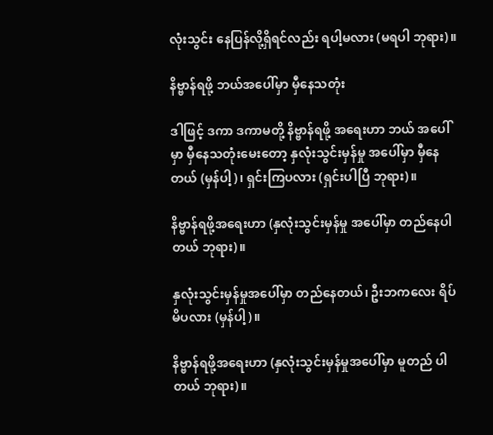လုံးသွင်း နေပြန်လို့ရှိရင်လည်း ရပါ့မလား (မရပါ ဘုရား)။

နိဗ္ဗာန်ရဖို့ ဘယ်အပေါ်မှာ မှီနေသတုံး

ဒါဖြင့် ဒကာ ဒကာမတို့ နိဗ္ဗာန်ရဖို့ အရေးဟာ ဘယ် အပေါ်မှာ မှီနေသတုံးမေးတော့ နှလုံးသွင်းမှန်မှု အပေါ်မှာ မှီနေ တယ် (မှန်ပါ့)၊ ရှင်းကြပလား (ရှင်းပါပြီ ဘုရား)။

နိဗ္ဗာန်ရဖို့အရေးဟာ (နှလုံးသွင်းမှန်မှု အပေါ်မှာ တည်နေပါတယ် ဘုရား)။

နှလုံးသွင်းမှန်မှုအပေါ်မှာ တည်နေတယ်၊ ဦးဘကလေး ရိပ်မိပလား (မှန်ပါ့)။

နိဗ္ဗာန်ရဖို့အရေးဟာ (နှလုံးသွင်းမှန်မှုအပေါ်မှာ မူတည် ပါတယ် ဘုရား)။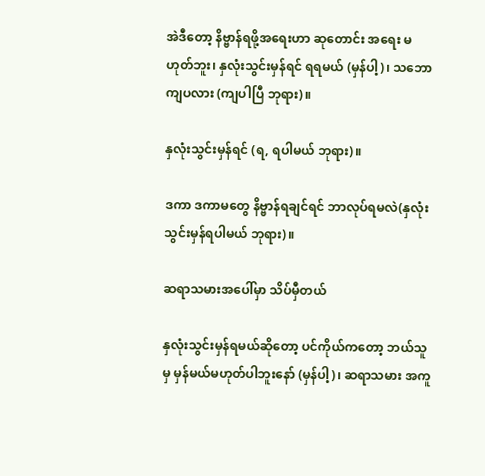အဲဒီတော့ နိဗ္ဗာန်ရဖို့အရေးဟာ ဆုတောင်း အရေး မဟုတ်ဘူး၊ နှလုံးသွင်းမှန်ရင် ရရမယ် (မှန်ပါ့)၊ သဘောကျပလား (ကျပါပြီ ဘုရား)။

နှလုံးသွင်းမှန်ရင် (ရ, ရပါမယ် ဘုရား)။

ဒကာ ဒကာမတွေ နိဗ္ဗာန်ရချင်ရင် ဘာလုပ်ရမလဲ(နှလုံး သွင်းမှန်ရပါမယ် ဘုရား)။

ဆရာသမားအပေါ်မှာ သိပ်မှီတယ်

နှလုံးသွင်းမှန်ရမယ်ဆိုတော့ ပင်ကိုယ်ကတော့ ဘယ်သူမှ မှန်မယ်မဟုတ်ပါဘူးနော် (မှန်ပါ့)၊ ဆရာသမား အကူ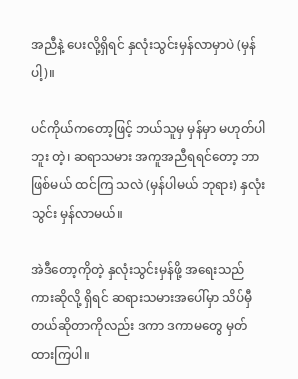အညီနဲ့ ပေးလို့ရှိရင် နှလုံးသွင်းမှန်လာမှာပဲ (မှန်ပါ့)။

ပင်ကိုယ်ကတော့ဖြင့် ဘယ်သူမှ မှန်မှာ မဟုတ်ပါဘူး တဲ့၊ ဆရာသမား အကူအညီရရင်တော့ ဘာဖြစ်မယ် ထင်ကြ သလဲ (မှန်ပါမယ် ဘုရား) နှလုံးသွင်း မှန်လာမယ်။

အဲဒီတော့ကိုတဲ့ နှလုံးသွင်းမှန်ဖို့ အရေးသည်ကားဆိုလို့ ရှိရင် ဆရားသမားအပေါ်မှာ သိပ်မှီတယ်ဆိုတာကိုလည်း ဒကာ ဒကာမတွေ မှတ်ထားကြပါ။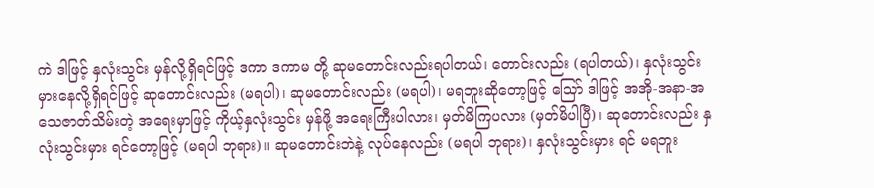ကဲ ဒါဖြင့် နှလုံးသွင်း မှန်လို့ရှိရင်ဖြင့် ဒကာ ဒကာမ တို့ ဆုမတောင်းလည်းရပါတယ်၊ တောင်းလည်း (ရပါတယ်)၊ နှလုံးသွင်းမှားနေလို့ရှိရင်ဖြင့် ဆုတောင်းလည်း (မရပါ)၊ ဆုမတောင်းလည်း (မရပါ)၊ မရဘူးဆိုတော့ဖြင့် သြော် ဒါဖြင့် အအို-အနာ-အသေဇာတ်သိမ်းတဲ့ အရေးမှာဖြင့် ကိုယ့်နှလုံးသွင်း မှန်ဖို့ အရေးကြီးပါလား၊ မှတ်မိကြပလား (မှတ်မိပါပြီ)၊ ဆုတောင်းလည်း နှလုံးသွင်းမှား ရင်တော့ဖြင့် (မရပါ ဘုရား)။ ဆုမတောင်းဘဲနဲ့ လုပ်နေလည်း (မရပါ ဘုရား)၊ နှလုံးသွင်းမှား ရင် မရဘူး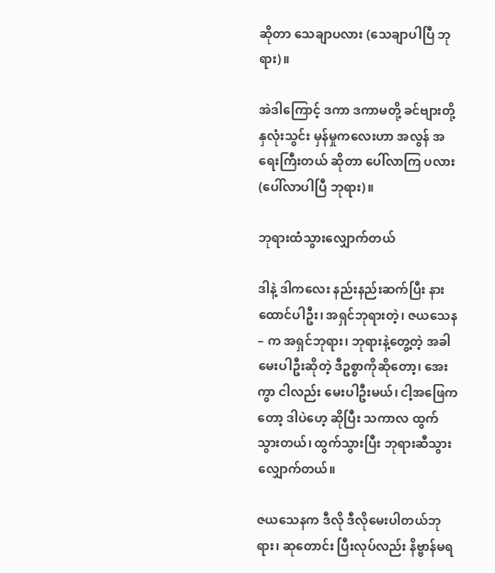ဆိုတာ သေချာပလား (သေချာပါပြီ ဘုရား)။

အဲဒါကြောင့် ဒကာ ဒကာမတို့ ခင်ဗျားတို့ နှလုံးသွင်း မှန်မှုကလေးဟာ အလွန် အရေးကြီးတယ် ဆိုတာ ပေါ်လာကြ ပလား (ပေါ်လာပါပြီ ဘုရား)။

ဘုရားထံသွားလျှောက်တယ်

ဒါနဲ့ ဒါကလေး နည်းနည်းဆက်ပြီး နားထောင်ပါဦး၊ အရှင်ဘုရားတဲ့၊ ဇယသေန – က အရှင်ဘုရား၊ ဘုရားနဲ့တွေ့တဲ့ အခါ မေးပါဦးဆိုတဲ့ ဒီဥစ္စာကိုဆိုတော့၊ အေးကွာ ငါလည်း မေးပါဦးမယ်၊ ငါ့အဖြေကတော့ ဒါပဲဟေ့ ဆိုပြီး သကာလ ထွက်သွားတယ်၊ ထွက်သွားပြီး ဘုရားဆီသွားလျှောက်တယ်။

ဇယသေနက ဒီလို ဒီလိုမေးပါတယ်ဘုရား၊ ဆုတောင်း ပြီးလုပ်လည်း နိဗ္ဗာန်မရ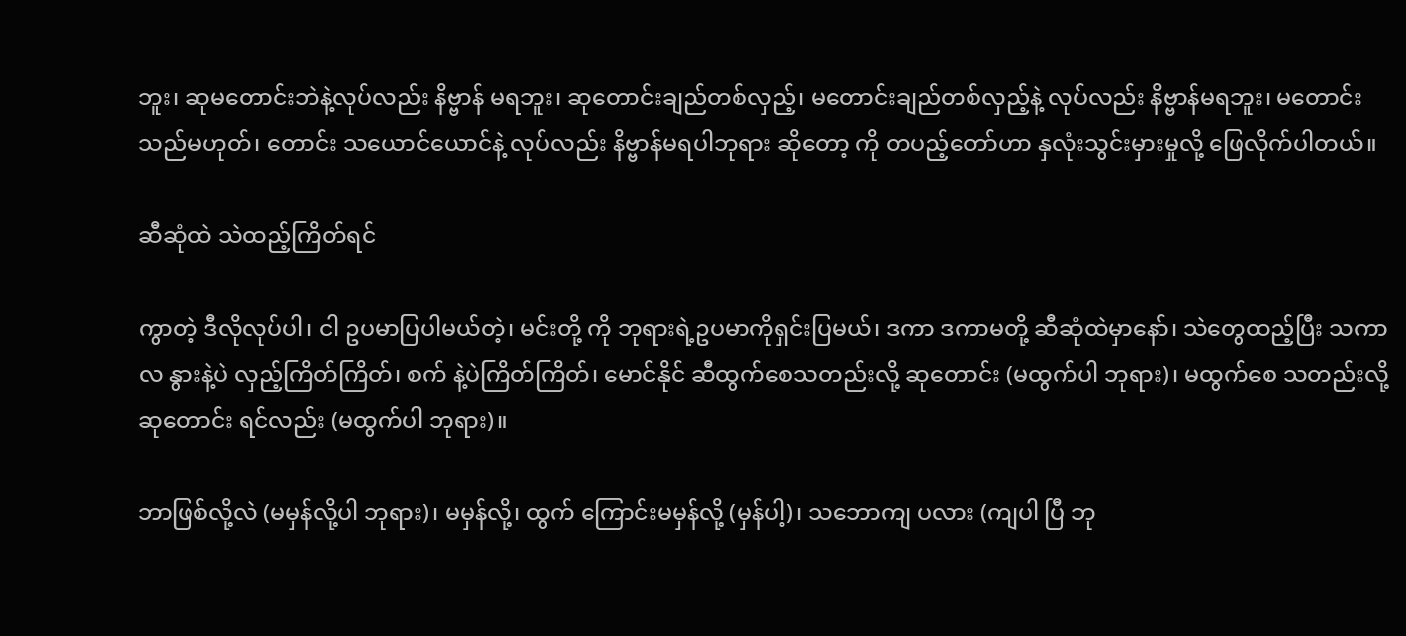ဘူး၊ ဆုမတောင်းဘဲနဲ့လုပ်လည်း နိဗ္ဗာန် မရဘူး၊ ဆုတောင်းချည်တစ်လှည့်၊ မတောင်းချည်တစ်လှည့်နဲ့ လုပ်လည်း နိဗ္ဗာန်မရဘူး၊ မတောင်းသည်မဟုတ်၊ တောင်း သယောင်ယောင်နဲ့ လုပ်လည်း နိဗ္ဗာန်မရပါဘုရား ဆိုတော့ ကို တပည့်တော်ဟာ နှလုံးသွင်းမှားမှုလို့ ဖြေလိုက်ပါတယ်။

ဆီဆုံထဲ သဲထည့်ကြိတ်ရင်

ကွာတဲ့ ဒီလိုလုပ်ပါ၊ ငါ ဥပမာပြပါမယ်တဲ့၊ မင်းတို့ ကို ဘုရားရဲ့ဥပမာကိုရှင်းပြမယ်၊ ဒကာ ဒကာမတို့ ဆီဆုံထဲမှာနော်၊ သဲတွေထည့်ပြီး သကာလ နွားနဲ့ပဲ လှည့်ကြိတ်ကြိတ်၊ စက် နဲ့ပဲကြိတ်ကြိတ်၊ မောင်နိုင် ဆီထွက်စေသတည်းလို့ ဆုတောင်း (မထွက်ပါ ဘုရား)၊ မထွက်စေ သတည်းလို့ ဆုတောင်း ရင်လည်း (မထွက်ပါ ဘုရား)။

ဘာဖြစ်လို့လဲ (မမှန်လို့ပါ ဘုရား)၊ မမှန်လို့၊ ထွက် ကြောင်းမမှန်လို့ (မှန်ပါ့)၊ သဘောကျ ပလား (ကျပါ ပြီ ဘု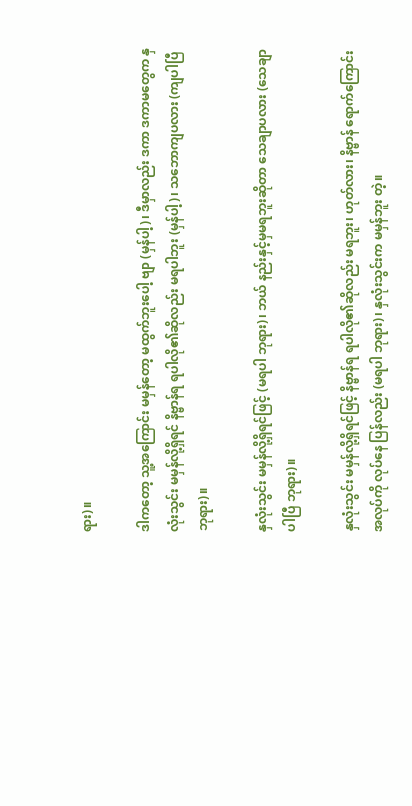ရား)။

ဒါကတော့ သူ့အကြောင်း မမှန်တော့ မထွက်ဘူးပေါ့ ဗျာ (မှန်ပါ့)၊ ဒီမှာလည်း ဒကာ ဒကာမတွေက နှလုံးသွင်း မမှန်လို့ရှိရင် နိဗ္ဗာန်ရ ရပါလို၏ဆိုလည်း မရပါဘူး (မှန်ပါ့)၊ သဘောကျပလား (ကျပါပြီ ဘုရား)။

နှလုံးသွင်း မမှန်လို့ရှိရင်ဖြင့် (မရပါ ဘုရား)၊ ဘယ် နည်းနှင့်မှမရဘူးဆိုတာ သေချာပလား (သေချာပါပြီ ဘုရား)။

နှလုံးသွင်း မမှန်လို့ရှိရင်ဖြင့် နိဗ္ဗာန်ရ ရပါလို၏ဆိုလည်း မရဘူး၊ ဟုတ်လား၊ နိဗ္ဗာန် ရောက်ကြောင်း အလုပ်ကို လုပ်နေ ပြန်လည်း (မရပါ ဘုရား)၊ နှလုံးသွင်းက မမှန်ဘူး တဲ့။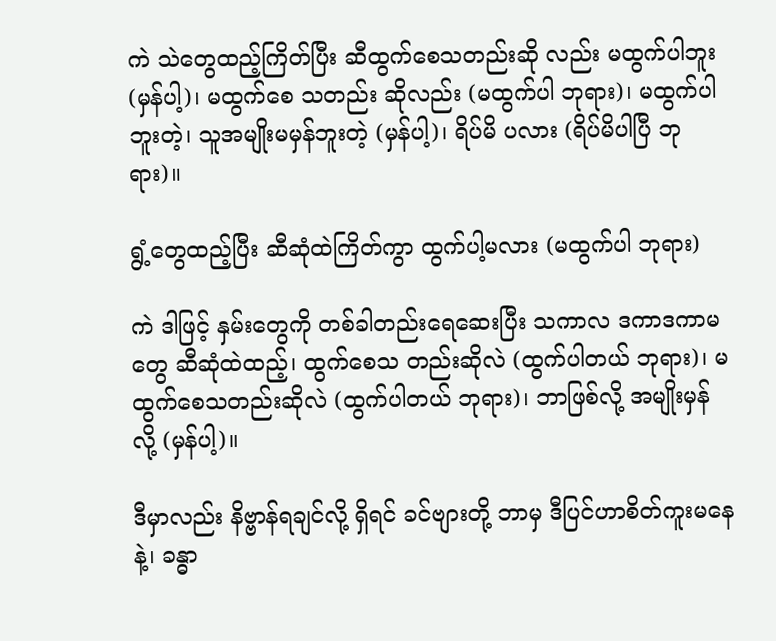ကဲ သဲတွေထည့်ကြိတ်ပြီး ဆီထွက်စေသတည်းဆို လည်း မထွက်ပါဘူး (မှန်ပါ့)၊ မထွက်စေ သတည်း ဆိုလည်း (မထွက်ပါ ဘုရား)၊ မထွက်ပါဘူးတဲ့၊ သူအမျိုးမမှန်ဘူးတဲ့ (မှန်ပါ့)၊ ရိပ်မိ ပလား (ရိပ်မိပါပြီ ဘုရား)။

ရွံ့တွေထည့်ပြီး ဆီဆုံထဲကြိတ်ကွာ ထွက်ပါ့မလား (မထွက်ပါ ဘုရား)

ကဲ ဒါဖြင့် နှမ်းတွေကို တစ်ခါတည်းရေဆေးပြီး သကာလ ဒကာဒကာမတွေ ဆီဆုံထဲထည့်၊ ထွက်စေသ တည်းဆိုလဲ (ထွက်ပါတယ် ဘုရား)၊ မထွက်စေသတည်းဆိုလဲ (ထွက်ပါတယ် ဘုရား)၊ ဘာဖြစ်လို့ အမျိုးမှန်လို့ (မှန်ပါ့)။

ဒီမှာလည်း နိဗ္ဗာန်ရချင်လို့ ရှိရင် ခင်ဗျားတို့ ဘာမှ ဒီပြင်ဟာစိတ်ကူးမနေနဲ့၊ ခန္ဓာ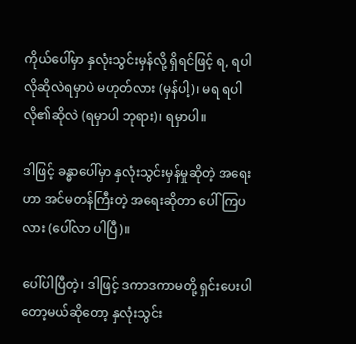ကိုယ်ပေါ်မှာ နှလုံးသွင်းမှန်လို့ ရှိရင်ဖြင့် ရ, ရပါလိုဆိုလဲရမှာပဲ မဟုတ်လား (မှန်ပါ့)၊ မရ ရပါလို၏ဆိုလဲ (ရမှာပါ ဘုရား)၊ ရမှာပါ။

ဒါဖြင့် ခန္ဓာပေါ်မှာ နှလုံးသွင်းမှန်မှုဆိုတဲ့ အရေးဟာ အင်မတန်ကြီးတဲ့ အရေးဆိုတာ ပေါ်ကြပလား (ပေါ်လာ ပါပြီ)။

ပေါ်ပါပြီတဲ့၊ ဒါဖြင့် ဒကာဒကာမတို့ ရှင်းပေးပါ တော့မယ်ဆိုတော့ နှလုံးသွင်း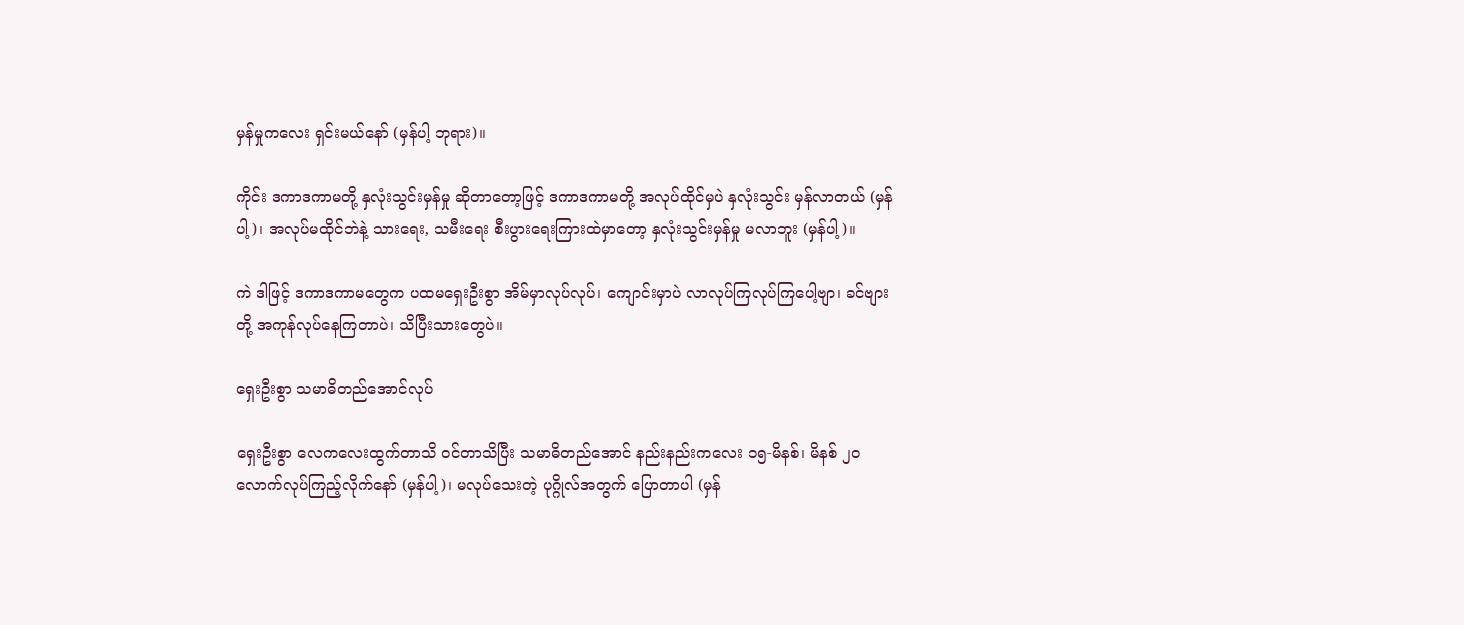မှန်မှုကလေး ရှင်းမယ်နော် (မှန်ပါ့ ဘုရား)။

ကိုင်း ဒကာဒကာမတို့ နှလုံးသွင်းမှန်မှု ဆိုတာတော့ဖြင့် ဒကာဒကာမတို့ အလုပ်ထိုင်မှပဲ နှလုံးသွင်း မှန်လာတယ် (မှန်ပါ့)၊ အလုပ်မထိုင်ဘဲနဲ့ သားရေး, သမီးရေး စီးပွားရေးကြားထဲမှာတော့ နှလုံးသွင်းမှန်မှု မလာဘူး (မှန်ပါ့)။

ကဲ ဒါဖြင့် ဒကာဒကာမတွေက ပထမရှေးဦးစွာ အိမ်မှာလုပ်လုပ်၊ ကျောင်းမှာပဲ လာလုပ်ကြလုပ်ကြပေါ့ဗျာ၊ ခင်ဗျားတို့ အကုန်လုပ်နေကြတာပဲ၊ သိပြီးသားတွေပဲ။

ရှေးဦးစွာ သမာဓိတည်အောင်လုပ်

ရှေးဦးစွာ လေကလေးထွက်တာသိ ဝင်တာသိပြီး သမာဓိတည်အောင် နည်းနည်းကလေး ၁၅-မိနစ်၊ မိနစ် ၂၀ လောက်လုပ်ကြည့်လိုက်နော် (မှန်ပါ့)၊ မလုပ်သေးတဲ့ ပုဂ္ဂိုလ်အတွက် ပြောတာပါ (မှန်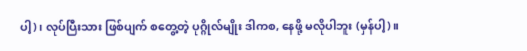ပါ့)၊ လုပ်ပြီးသား ဖြစ်ပျက် စတွေ့တဲ့ ပုဂ္ဂိုလ်မျိုး ဒါကစ, နေဖို့ မလိုပါဘူး (မှန်ပါ့)။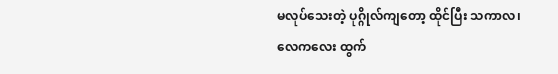မလုပ်သေးတဲ့ ပုဂ္ဂိုလ်ကျတော့ ထိုင်ပြီး သကာလ၊ လေကလေး ထွက်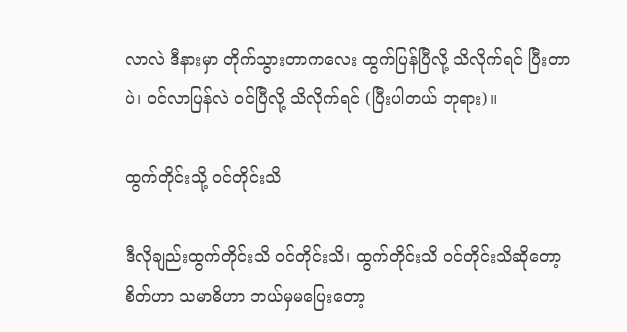လာလဲ ဒီနားမှာ တိုက်သွားတာကလေး ထွက်ပြန်ပြီလို့ သိလိုက်ရင် ပြီးတာပဲ၊ ဝင်လာပြန်လဲ ဝင်ပြီလို့ သိလိုက်ရင် (ပြီးပါတယ် ဘုရား)။

ထွက်တိုင်းသို့ ဝင်တိုင်းသိ

ဒီလိုချည်းထွက်တိုင်းသိ ဝင်တိုင်းသိ၊ ထွက်တိုင်းသိ ဝင်တိုင်းသိဆိုတော့ စိတ်ဟာ သမာဓိဟာ ဘယ်မှမပြေးတော့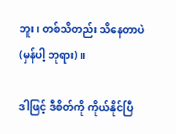ဘူး၊ တစ်သိတည်း သိနေတာပဲ (မှန်ပါ့ ဘုရား)။

ဒါဖြင့် ဒီစိတ်ကို ကိုယ်နိုင်ပြီ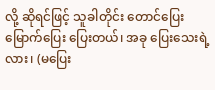လို့ ဆိုရင်ဖြင့် သူခါတိုင်း တောင်ပြေး မြောက်ပြေး ပြေးတယ်၊ အခု ပြေးသေးရဲ့ လား၊ (မပြေး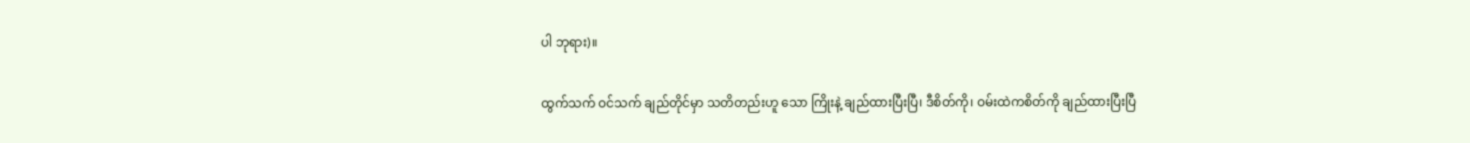ပါ ဘုရား)။

ထွက်သက် ဝင်သက် ချည်တိုင်မှာ သတိတည်းဟူ သော ကြိုးနဲ့ ချည်ထားပြီးပြီ၊ ဒီစိတ်ကို၊ ဝမ်းထဲကစိတ်ကို ချည်ထားပြီးပြီ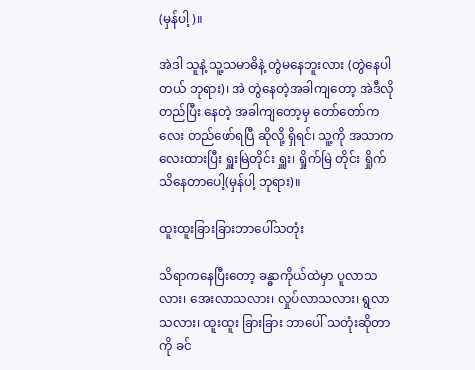(မှန်ပါ့)။

အဲဒါ သူနဲ့ သူ့သမာဓိနဲ့ တွဲမနေဘူးလား (တွဲနေပါတယ် ဘုရား)၊ အဲ တွဲနေတဲ့အခါကျတော့ အဲဒီလိုတည်ပြီး နေတဲ့ အခါကျတော့မှ တော်တော်ကလေး တည်ဖော်ရပြီ ဆိုလို့ ရှိရင်၊ သူ့ကို အသာကလေးထားပြီး ရှူးမြဲတိုင်း ရှူး၊ ရှိုက်မြဲ တိုင်း ရှိုက်သိနေတာပေါ့(မှန်ပါ့ ဘုရား)။

ထူးထူးခြားခြားဘာပေါ်သတုံး

သိရာကနေပြီးတော့ ခန္ဓာကိုယ်ထဲမှာ ပူလာသလား၊ အေးလာသလား၊ လှုပ်လာသလား၊ ရွလာသလား၊ ထူးထူး ခြားခြား ဘာပေါ် သတုံးဆိုတာကို ခင်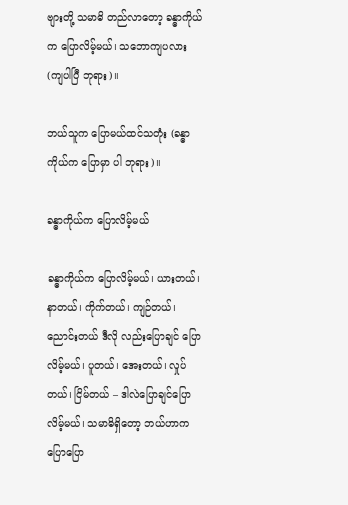ဗျားတို့ သမာဓိ တည်လာတော့ ခန္ဓာကိုယ်က ပြောလိမ့်မယ်၊ သဘောကျပလား (ကျပါပြီ ဘုရား)။

ဘယ်သူက ပြောမယ်ထင်သတုံး (ခန္ဓာကိုယ်က ပြောမှာ ပါ ဘုရား)။

ခန္ဓာကိုယ်က ပြောလိမ့်မယ်

ခန္ဓာကိုယ်က ပြောလိမ့်မယ်၊ ယားတယ်၊ နာတယ်၊ ကိုက်တယ်၊ ကျဉ်တယ်၊ ညောင်းတယ် ဒီလို လည်းပြောချင် ပြောလိမ့်မယ်၊ ပူတယ်၊ အေးတယ်၊ လှုပ်တယ်၊ ငြိမ်တယ် – ဒါလဲပြောချင်ပြောလိမ့်မယ်၊ သမာဓိရှိတော့ ဘယ်ဟာက ပြောပြော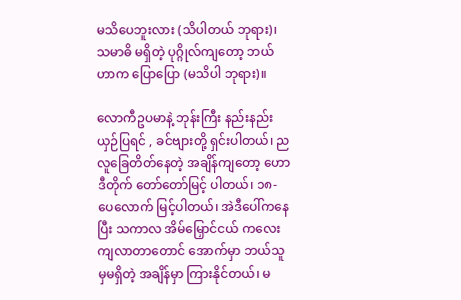မသိပေဘူးလား (သိပါတယ် ဘုရား)၊ သမာဓိ မရှိတဲ့ ပုဂ္ဂိုလ်ကျတော့ ဘယ်ဟာက ပြောပြော (မသိပါ ဘုရား)။

လောကီဥပမာနဲ့ ဘုန်းကြီး နည်းနည်းယှဉ်ပြရင် , ခင်ဗျားတို့ ရှင်းပါတယ်၊ ညလူခြေတိတ်နေတဲ့ အချိန်ကျတော့ ဟောဒီတိုက် တော်တော်မြင့် ပါတယ်၊ ၁၈-ပေလောက် မြင့်ပါတယ်၊ အဲဒီပေါ်ကနေပြီး သကာလ အိမ်မြှောင်ငယ် ကလေးကျလာတာတောင် အောက်မှာ ဘယ်သူမှမရှိတဲ့ အချိန်မှာ ကြားနိုင်တယ်၊ မ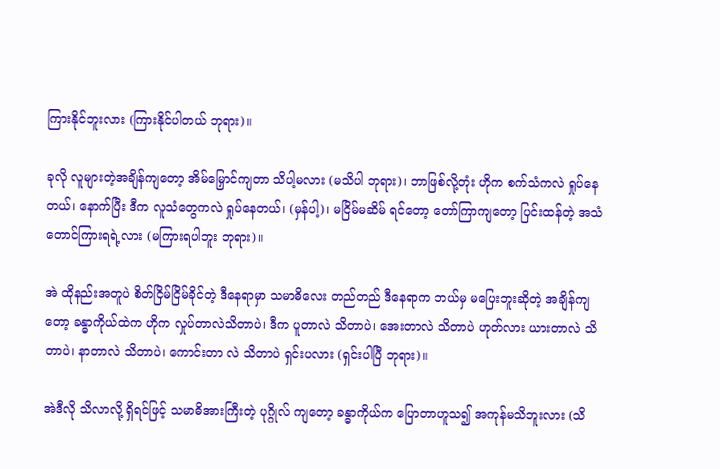ကြားနိုင်ဘူးလား (ကြားနိုင်ပါတယ် ဘုရား)။

ခုလို လူများတဲ့အချိန်ကျတော့ အိမ်မြှောင်ကျတာ သိပါ့မလား (မသိပါ ဘုရား)၊ ဘာဖြစ်လို့တုံး ဟိုက စက်သံကလဲ ရှုပ်နေတယ်၊ နောက်ပြီး ဒီက လူသံတွေကလဲ ရှုပ်နေတယ်၊ (မှန်ပါ့)၊ မငြိမ်မဆိမ် ရင်တော့ တော်ကြာကျတော့ ပြင်းထန်တဲ့ အသံတောင်ကြားရရဲ့လား (မကြားရပါဘူး ဘုရား)။

အဲ ထိုနည်းအတူပဲ စိတ်ငြိမ်ငြိမ်ခိုင်တဲ့ ဒီနေရာမှာ သမာဓိလေး တည်တည် ဒီနေရာက ဘယ်မှ မပြေးဘူးဆိုတဲ့ အချိန်ကျတော့ ခန္ဓာကိုယ်ထဲက ဟိုက လှုပ်တာလဲသိတာပဲ၊ ဒီက ပူတာလဲ သိတာပဲ၊ အေးတာလဲ သိတာပဲ ဟုတ်လား ယားတာလဲ သိတာပဲ၊ နာတာလဲ သိတာပဲ၊ ကောင်းတာ လဲ သိတာပဲ ရှင်းပလား (ရှင်းပါပြီ ဘုရား)။

အဲဒီလို သိလာလို့ ရှိရင်ဖြင့် သမာဓိအားကြီးတဲ့ ပုဂ္ဂိုလ် ကျတော့ ခန္ဓာကိုယ်က ပြောတာဟူသ၍ အကုန်မသိဘူးလား (သိ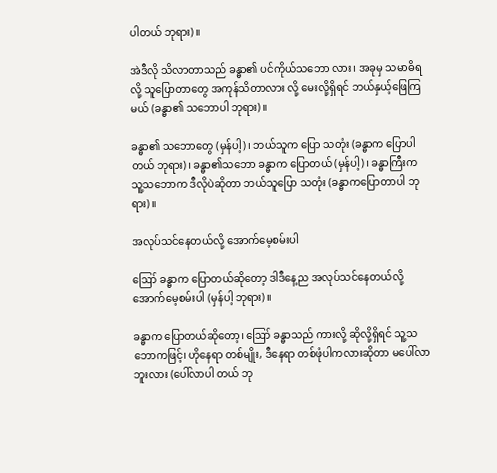ပါတယ် ဘုရား)။

အဲဒီလို သိလာတာသည် ခန္ဓာ၏ ပင်ကိုယ်သဘော လား၊ အခုမှ သမာဓိရလို့ သူပြောတာတွေ အကုန်သိတာလား လို့ မေးလို့ရှိရင် ဘယ်နှယ့်ဖြေကြမယ် (ခန္ဓာ၏ သဘောပါ ဘုရား)။

ခန္ဓာ၏ သဘောတွေ (မှန်ပါ့)၊ ဘယ်သူက ပြော သတုံး (ခန္ဓာက ပြောပါတယ် ဘုရား)၊ ခန္ဓာ၏သဘော ခန္ဓာက ပြောတယ် (မှန်ပါ့)၊ ခန္ဓာကြီးက သူ့သဘောက ဒီလိုပဲဆိုတာ ဘယ်သူပြော သတုံး (ခန္ဓာကပြောတာပါ ဘုရား)။

အလုပ်သင်နေတယ်လို့ အောက်မေ့စမ်းပါ

ဪ ခန္ဓာက ပြောတယ်ဆိုတော့ ဒါဒီနေ့ည အလုပ်သင်နေတယ်လို့ အောက်မေ့စမ်းပါ (မှန်ပါ့ ဘုရား)။

ခန္ဓာက ပြောတယ်ဆိုတော့၊ ဪ ခန္ဓာသည် ကားလို့ ဆိုလို့ရှိရင် သူ့သဘောကဖြင့်၊ ဟိုနေရာ တစ်မျိုး, ဒီနေရာ တစ်ဖုံပါကလားဆိုတာ မပေါ်လာဘူးလား (ပေါ်လာပါ တယ် ဘု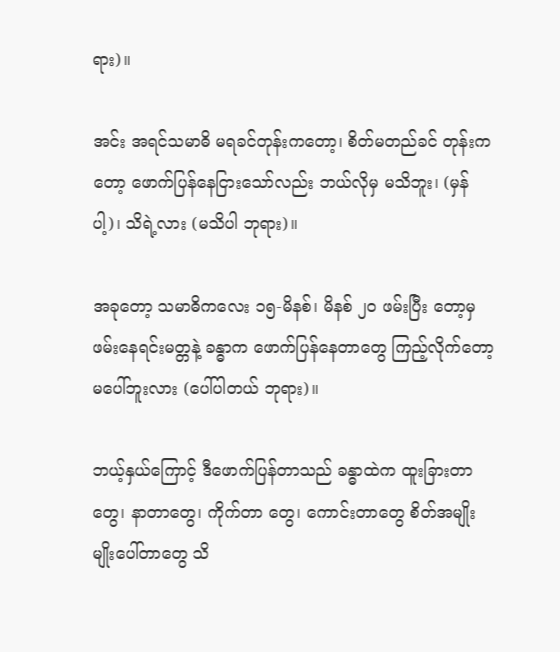ရား)။

အင်း အရင်သမာဓိ မရခင်တုန်းကတော့၊ စိတ်မတည်ခင် တုန်းကတော့ ဖောက်ပြန်နေငြားသော်လည်း ဘယ်လိုမှ မသိဘူး၊ (မှန်ပါ့)၊ သိရဲ့လား (မသိပါ ဘုရား)။

အခုတော့ သမာဓိကလေး ၁၅-မိနစ်၊ မိနစ် ၂၀ ဖမ်းပြီး တော့မှ ဖမ်းနေရင်းမတ္တနဲ့ ခန္ဓာက ဖောက်ပြန်နေတာတွေ ကြည့်လိုက်တော့ မပေါ်ဘူးလား (ပေါ်ပါတယ် ဘုရား)။

ဘယ့်နှယ်ကြောင့် ဒီဖောက်ပြန်တာသည် ခန္ဓာထဲက ထူးခြားတာတွေ၊ နာတာတွေ၊ ကိုက်တာ တွေ၊ ကောင်းတာတွေ စိတ်အမျိုးမျိုးပေါ်တာတွေ သိ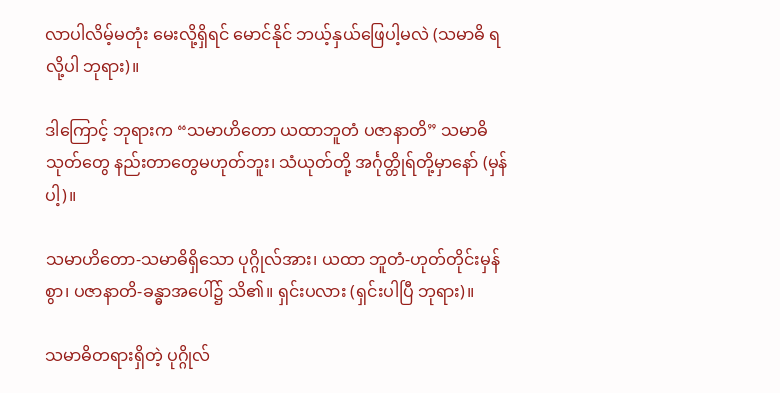လာပါလိမ့်မတုံး မေးလို့ရှိရင် မောင်နိုင် ဘယ့်နှယ်ဖြေပါ့မလဲ (သမာဓိ ရလို့ပါ ဘုရား)။

ဒါကြောင့် ဘုရားက “သမာဟိတော ယထာဘူတံ ပဇာနာတိ” သမာဓိသုတ်တွေ နည်းတာတွေမဟုတ်ဘူး၊ သံယုတ်တို့ အင်္ဂုတ္တိုရ်တို့မှာနော် (မှန်ပါ့)။

သမာဟိတော-သမာဓိရှိသော ပုဂ္ဂိုလ်အား၊ ယထာ ဘူတံ-ဟုတ်တိုင်းမှန်စွာ၊ ပဇာနာတိ-ခန္ဓာအပေါ်၌ သိ၏။ ရှင်းပလား (ရှင်းပါပြီ ဘုရား)။

သမာဓိတရားရှိတဲ့ ပုဂ္ဂိုလ်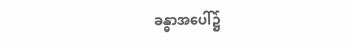ခန္ဓာအပေါ်၌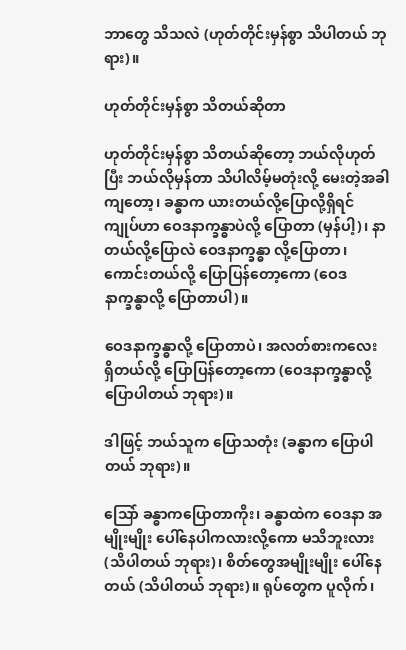ဘာတွေ သိသလဲ (ဟုတ်တိုင်းမှန်စွာ သိပါတယ် ဘုရား)။

ဟုတ်တိုင်းမှန်စွာ သိတယ်ဆိုတာ

ဟုတ်တိုင်းမှန်စွာ သိတယ်ဆိုတော့ ဘယ်လိုဟုတ်ပြီး ဘယ်လိုမှန်တာ သိပါလိမ့်မတုံးလို့ မေးတဲ့အခါကျတော့၊ ခန္ဓာက ယားတယ်လို့ပြောလို့ရှိရင် ကျုပ်ဟာ ဝေဒနာက္ခန္ဓာပဲလို့ ပြောတာ (မှန်ပါ့)၊ နာတယ်လို့ပြောလဲ ဝေဒနာက္ခန္ဓာ လို့ပြောတာ၊ ကောင်းတယ်လို့ ပြောပြန်တော့ကော (ဝေဒနာက္ခန္ဓာလို့ ပြောတာပါ)။

ဝေဒနာက္ခန္ဓာလို့ ပြောတာပဲ၊ အလတ်စားကလေး ရှိတယ်လို့ ပြောပြန်တော့ကော (ဝေဒနာက္ခန္ဓာလို့ ပြောပါတယ် ဘုရား)။

ဒါဖြင့် ဘယ်သူက ပြောသတုံး (ခန္ဓာက ပြောပါ တယ် ဘုရား)။

သြော် ခန္ဓာကပြောတာကိုး၊ ခန္ဓာထဲက ဝေဒနာ အမျိုးမျိုး ပေါ်နေပါကလားလို့ကော မသိဘူးလား (သိပါတယ် ဘုရား)၊ စိတ်တွေအမျိုးမျိုး ပေါ်နေတယ် (သိပါတယ် ဘုရား)။ ရုပ်တွေက ပူလိုက်၊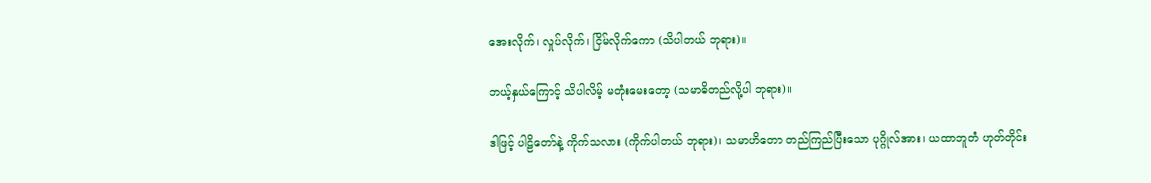အေးလိုက်၊ လှုပ်လိုက်၊ ငြိမ်လိုက်ကော (သိပါတယ် ဘုရား)။

ဘယ့်နှယ်ကြောင့် သိပါလိမ့် မတုံးမေးတော့ (သမာဓိတည်လို့ပါ ဘုရား)။

ဒါဖြင့် ပါဠိတော်နဲ့ ကိုက်သလား (ကိုက်ပါတယ် ဘုရား)၊ သမာဟိတော တည်ကြည်ပြီးသော ပုဂ္ဂိုလ်အား၊ ယထာဘူတံ ဟုတ်တိုင်း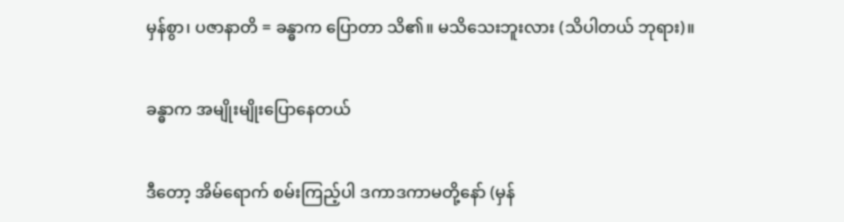မှန်စွာ၊ ပဇာနာတိ = ခန္ဓာက ပြောတာ သိ၏။ မသိသေးဘူးလား (သိပါတယ် ဘုရား)။

ခန္ဓာက အမျိုးမျိုးပြောနေတယ်

ဒီတော့ အိမ်ရောက် စမ်းကြည့်ပါ ဒကာဒကာမတို့နော် (မှန်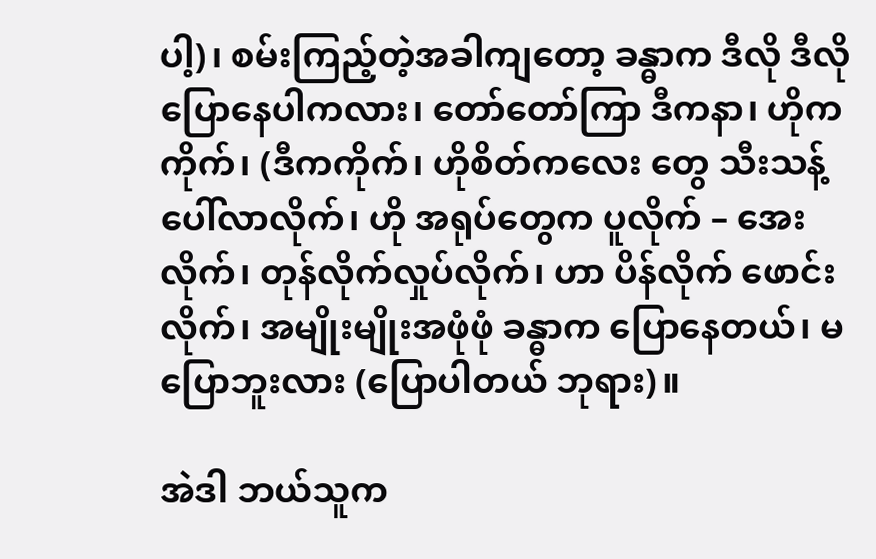ပါ့)၊ စမ်းကြည့်တဲ့အခါကျတော့ ခန္ဓာက ဒီလို ဒီလိုပြောနေပါကလား၊ တော်တော်ကြာ ဒီကနာ၊ ဟိုကကိုက်၊ (ဒီကကိုက်၊ ဟိုစိတ်ကလေး တွေ သီးသန့် ပေါ်လာလိုက်၊ ဟို အရုပ်တွေက ပူလိုက် – အေးလိုက်၊ တုန်လိုက်လှုပ်လိုက်၊ ဟာ ပိန်လိုက် ဖောင်းလိုက်၊ အမျိုးမျိုးအဖုံဖုံ ခန္ဓာက ပြောနေတယ်၊ မပြောဘူးလား (ပြောပါတယ် ဘုရား)။

အဲဒါ ဘယ်သူက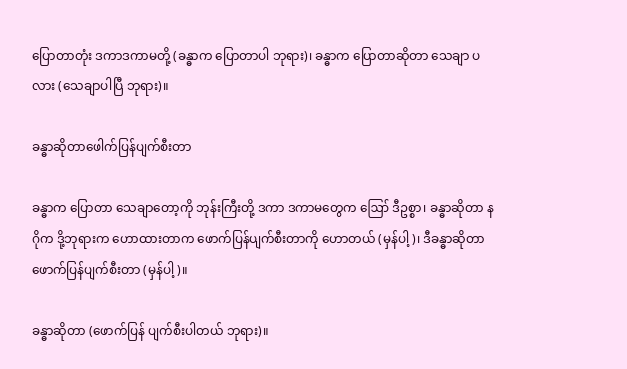ပြောတာတုံး ဒကာဒကာမတို့ (ခန္ဓာက ပြောတာပါ ဘုရား)၊ ခန္ဓာက ပြောတာဆိုတာ သေချာ ပလား (သေချာပါပြီ ဘုရား)။

ခန္ဓာဆိုတာဖေါက်ပြန်ပျက်စီးတာ

ခန္ဓာက ပြောတာ သေချာတော့ကို ဘုန်းကြီးတို့ ဒကာ ဒကာမတွေက ဪ ဒီဥစ္စာ၊ ခန္ဓာဆိုတာ နဂိုက ဒို့ဘုရားက ဟောထားတာက ဖောက်ပြန်ပျက်စီးတာကို ဟောတယ် (မှန်ပါ့)၊ ဒီခန္ဓာဆိုတာ ဖောက်ပြန်ပျက်စီးတာ (မှန်ပါ့)။

ခန္ဓာဆိုတာ (ဖောက်ပြန် ပျက်စီးပါတယ် ဘုရား)။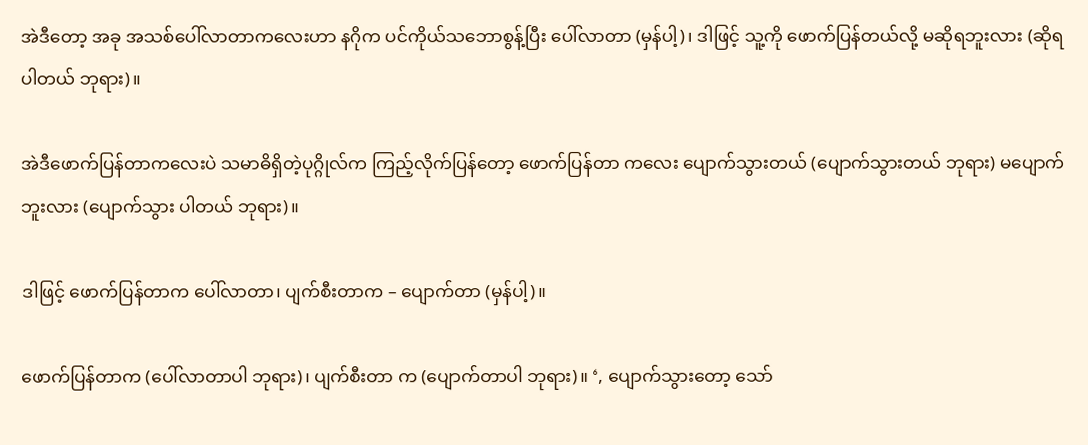အဲဒီတော့ အခု အသစ်ပေါ်လာတာကလေးဟာ နဂိုက ပင်ကိုယ်သဘောစွန့်ပြီး ပေါ်လာတာ (မှန်ပါ့)၊ ဒါဖြင့် သူ့ကို ဖောက်ပြန်တယ်လို့ မဆိုရဘူးလား (ဆိုရပါတယ် ဘုရား)။

အဲဒီဖောက်ပြန်တာကလေးပဲ သမာဓိရှိတဲ့ပုဂ္ဂိုလ်က ကြည့်လိုက်ပြန်တော့ ဖောက်ပြန်တာ ကလေး ပျောက်သွားတယ် (ပျောက်သွားတယ် ဘုရား) မပျောက်ဘူးလား (ပျောက်သွား ပါတယ် ဘုရား)။

ဒါဖြင့် ဖောက်ပြန်တာက ပေါ်လာတာ၊ ပျက်စီးတာက – ပျောက်တာ (မှန်ပါ့)။

ဖောက်ပြန်တာက (ပေါ်လာတာပါ ဘုရား)၊ ပျက်စီးတာ က (ပျောက်တာပါ ဘုရား)။ ‘, ပျောက်သွားတော့ သော်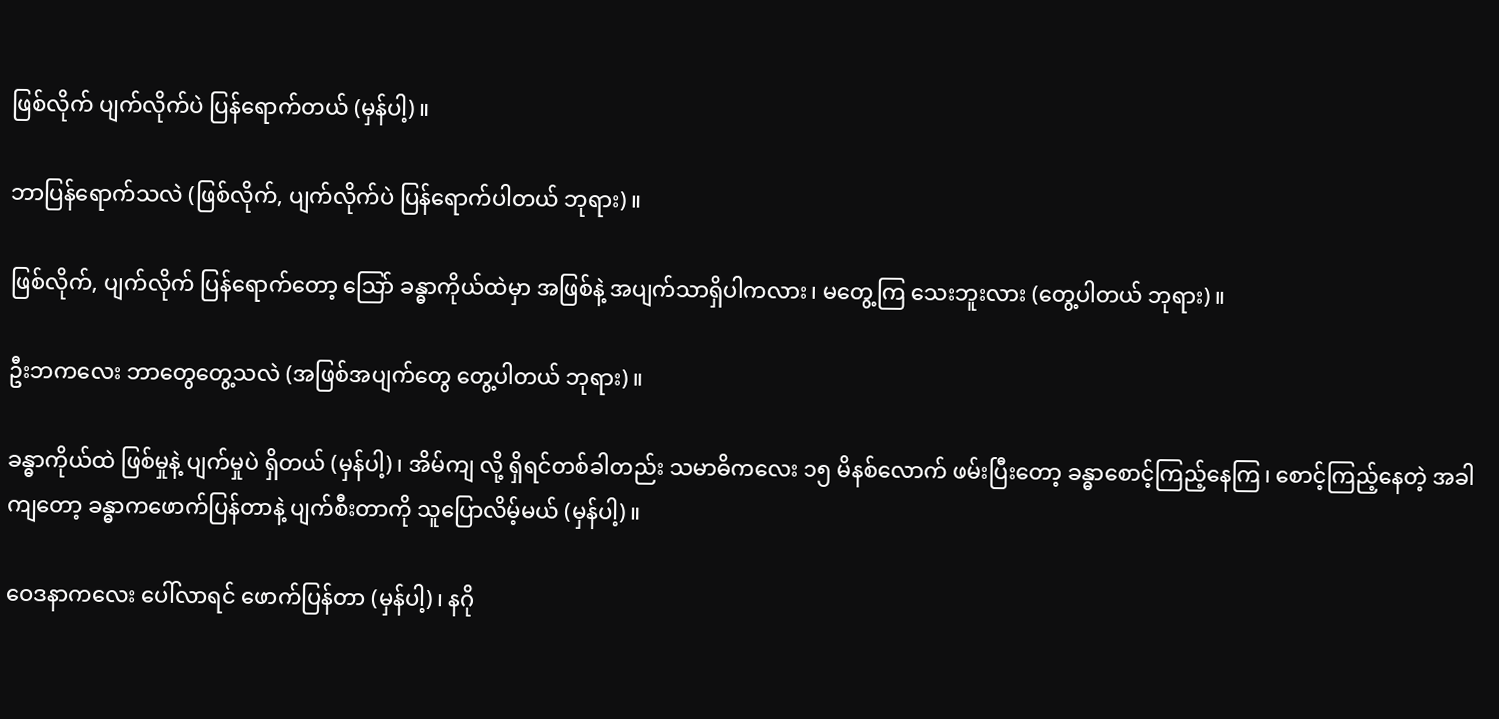ဖြစ်လိုက် ပျက်လိုက်ပဲ ပြန်ရောက်တယ် (မှန်ပါ့)။

ဘာပြန်ရောက်သလဲ (ဖြစ်လိုက်, ပျက်လိုက်ပဲ ပြန်ရောက်ပါတယ် ဘုရား)။

ဖြစ်လိုက်, ပျက်လိုက် ပြန်ရောက်တော့ သြော် ခန္ဓာကိုယ်ထဲမှာ အဖြစ်နဲ့ အပျက်သာရှိပါကလား၊ မတွေ့ကြ သေးဘူးလား (တွေ့ပါတယ် ဘုရား)။

ဦးဘကလေး ဘာတွေတွေ့သလဲ (အဖြစ်အပျက်တွေ တွေ့ပါတယ် ဘုရား)။

ခန္ဓာကိုယ်ထဲ ဖြစ်မှုနဲ့ ပျက်မှုပဲ ရှိတယ် (မှန်ပါ့)၊ အိမ်ကျ လို့ ရှိရင်တစ်ခါတည်း သမာဓိကလေး ၁၅ မိနစ်လောက် ဖမ်းပြီးတော့ ခန္ဓာစောင့်ကြည့်နေကြ၊ စောင့်ကြည့်နေတဲ့ အခါကျတော့ ခန္ဓာကဖောက်ပြန်တာနဲ့ ပျက်စီးတာကို သူပြောလိမ့်မယ် (မှန်ပါ့)။

ဝေဒနာကလေး ပေါ်လာရင် ဖောက်ပြန်တာ (မှန်ပါ့)၊ နဂို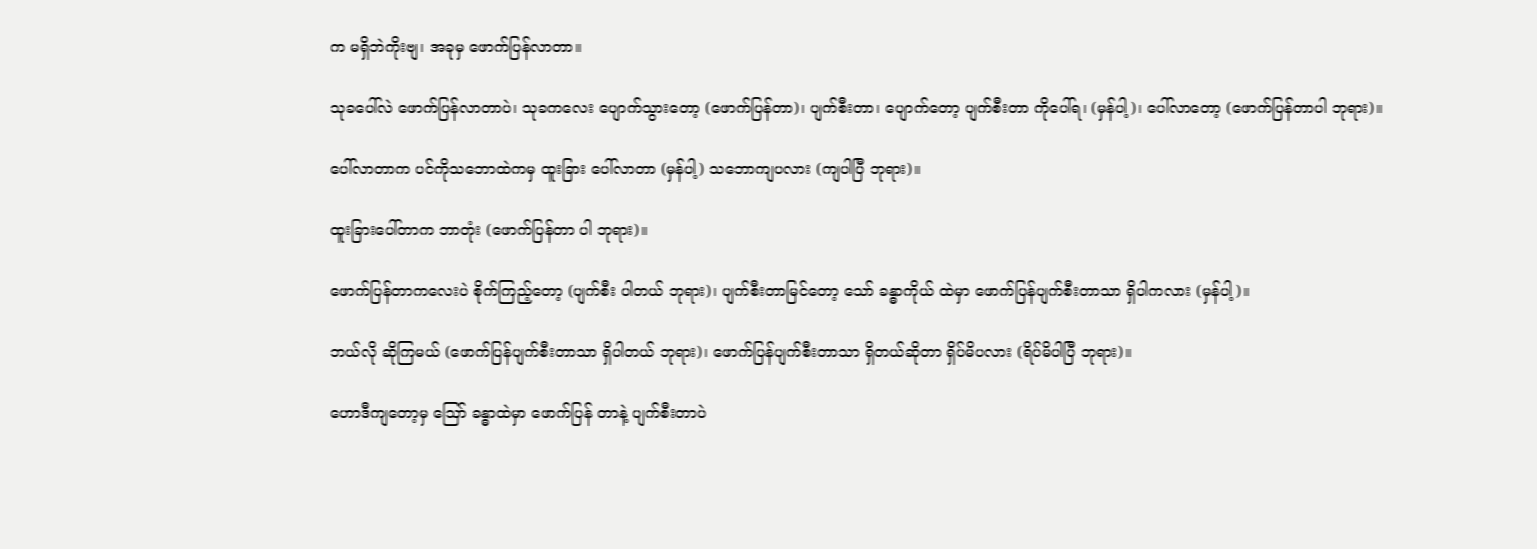က မရှိဘဲကိုးဗျ၊ အခုမှ ဖောက်ပြန်လာတာ။

သုခပေါ်လဲ ဖောက်ပြန်လာတာပဲ၊ သုခကလေး ပျောက်သွားတော့ (ဖောက်ပြန်တာ)၊ ပျက်စီးတာ၊ ပျောက်တော့ ပျက်စီးတာ ကိုပေါ်ရ၊ (မှန်ပါ့)၊ ပေါ်လာတော့ (ဖောက်ပြန်တာပါ ဘုရား)။

ပေါ်လာတာက ပင်ကိုသဘောထဲကမှ ထူးခြား ပေါ်လာတာ (မှန်ပါ့) သဘောကျပလား (ကျပါပြီ ဘုရား)။

ထူးခြားပေါ်တာက ဘာတုံး (ဖောက်ပြန်တာ ပါ ဘုရား)။

ဖောက်ပြန်တာကလေးပဲ စိုက်ကြည့်တော့ (ပျက်စီး ပါတယ် ဘုရား)၊ ပျက်စီးတာမြင်တော့ သော် ခန္ဓာကိုယ် ထဲမှာ ဖောက်ပြန်ပျက်စီးတာသာ ရှိပါကလား (မှန်ပါ့)။

ဘယ်လို ဆိုကြမယ် (ဖောက်ပြန်ပျက်စီးတာသာ ရှိပါတယ် ဘုရား)၊ ဖောက်ပြန်ပျက်စီးတာသာ ရှိတယ်ဆိုတာ ရှိပ်မိပလား (ရိပ်မိပါပြီ ဘုရား)။

ဟောဒီကျတော့မှ ဪ ခန္ဓာထဲမှာ ဖောက်ပြန် တာနဲ့ ပျက်စီးတာပဲ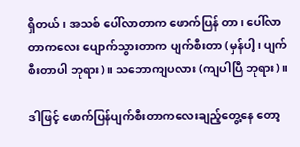ရှိတယ်၊ အသစ် ပေါ်လာတာက ဖောက်ပြန် တာ၊ ပေါ်လာတာကလေး ပျောက်သွားတာက ပျက်စီးတာ (မှန်ပါ့၊ ပျက်စီးတာပါ ဘုရား)။ သဘောကျပလား (ကျပါပြီ ဘုရား)။

ဒါဖြင့် ဖောက်ပြန်ပျက်စီးတာကလေးချည့်တွေ့နေ တော့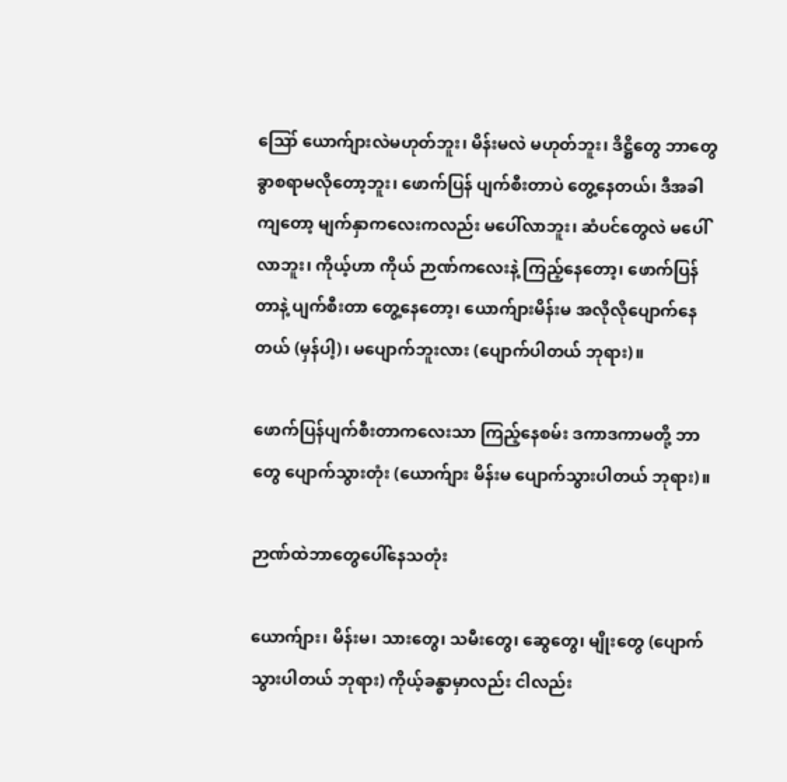ဪ ယောက်ျားလဲမဟုတ်ဘူး၊ မိန်းမလဲ မဟုတ်ဘူး၊ ဒိဋ္ဌိတွေ ဘာတွေ ခွာစရာမလိုတော့ဘူး၊ ဖောက်ပြန် ပျက်စီးတာပဲ တွေ့နေတယ်၊ ဒီအခါကျတော့ မျက်နှာကလေးကလည်း မပေါ်လာဘူး၊ ဆံပင်တွေလဲ မပေါ်လာဘူး၊ ကိုယ့်ဟာ ကိုယ် ဉာဏ်ကလေးနဲ့ ကြည့်နေတော့၊ ဖောက်ပြန်တာနဲ့ ပျက်စီးတာ တွေ့နေတော့၊ ယောက်ျားမိန်းမ အလိုလိုပျောက်နေတယ် (မှန်ပါ့)၊ မပျောက်ဘူးလား (ပျောက်ပါတယ် ဘုရား)။

ဖောက်ပြန်ပျက်စီးတာကလေးသာ ကြည့်နေစမ်း ဒကာဒကာမတို့ ဘာတွေ ပျောက်သွားတုံး (ယောက်ျား မိန်းမ ပျောက်သွားပါတယ် ဘုရား)။

ဉာဏ်ထဲဘာတွေပေါ်နေသတုံး

ယောက်ျား၊ မိန်းမ၊ သားတွေ၊ သမီးတွေ၊ ဆွေတွေ၊ မျိုးတွေ (ပျောက်သွားပါတယ် ဘုရား) ကိုယ့်ခန္ဓာမှာလည်း ငါလည်း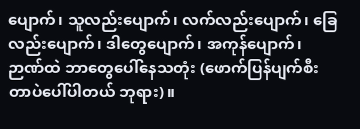ပျောက်၊ သူလည်းပျောက်၊ လက်လည်းပျောက်၊ ခြေလည်းပျောက်၊ ဒါတွေပျောက်၊ အကုန်ပျောက်၊ ဉာဏ်ထဲ ဘာတွေပေါ်နေသတုံး (ဖောက်ပြန်ပျက်စီးတာပဲပေါ်ပါတယ် ဘုရား)။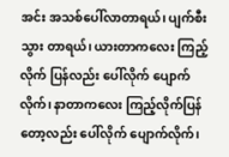အင်း အသစ်ပေါ်လာတာရယ်၊ ပျက်စီးသွား တာရယ်၊ ယားတာကလေး ကြည့်လိုက် ပြန်လည်း ပေါ်လိုက် ပျောက်လိုက်၊ နာတာကလေး ကြည့်လိုက်ပြန်တော့လည်း ပေါ်လိုက် ပျောက်လိုက်၊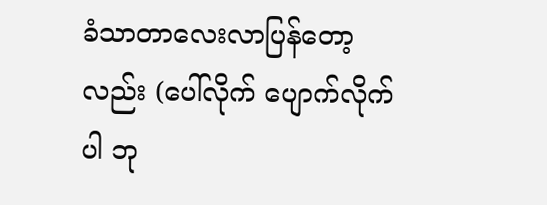ခံသာတာလေးလာပြန်တော့လည်း (ပေါ်လိုက် ပျောက်လိုက်ပါ ဘု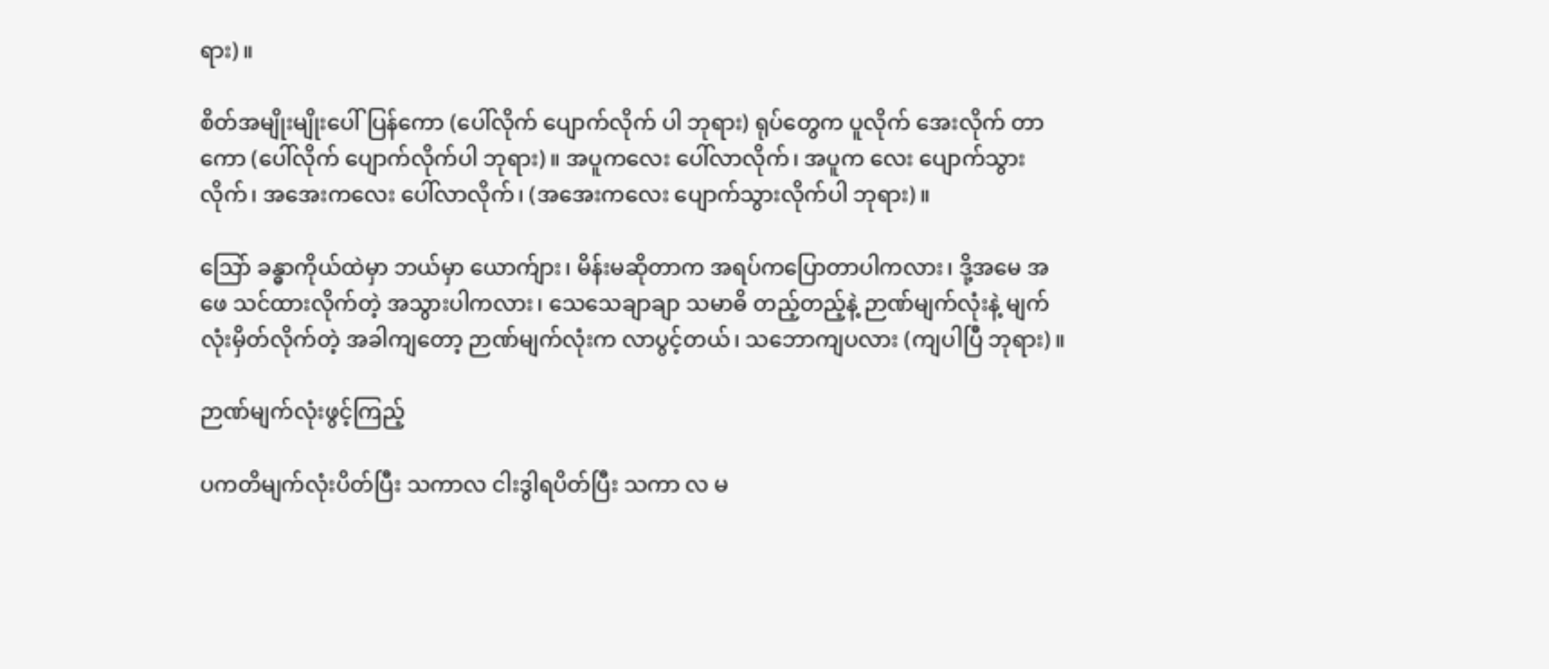ရား)။

စိတ်အမျိုးမျိုးပေါ်ပြန်ကော (ပေါ်လိုက် ပျောက်လိုက် ပါ ဘုရား) ရုပ်တွေက ပူလိုက် အေးလိုက် တာကော (ပေါ်လိုက် ပျောက်လိုက်ပါ ဘုရား)။ အပူကလေး ပေါ်လာလိုက်၊ အပူက လေး ပျောက်သွား လိုက်၊ အအေးကလေး ပေါ်လာလိုက်၊ (အအေးကလေး ပျောက်သွားလိုက်ပါ ဘုရား)။

သြော် ခန္ဓာကိုယ်ထဲမှာ ဘယ်မှာ ယောက်ျား၊ မိန်းမဆိုတာက အရပ်ကပြောတာပါကလား၊ ဒို့အမေ အဖေ သင်ထားလိုက်တဲ့ အသွားပါကလား၊ သေသေချာချာ သမာဓိ တည့်တည့်နဲ့ ဉာဏ်မျက်လုံးနဲ့ မျက်လုံးမှိတ်လိုက်တဲ့ အခါကျတော့ ဉာဏ်မျက်လုံးက လာပွင့်တယ်၊ သဘောကျပလား (ကျပါပြီ ဘုရား)။

ဉာဏ်မျက်လုံးဖွင့်ကြည့်

ပကတိမျက်လုံးပိတ်ပြီး သကာလ ငါးဒွါရပိတ်ပြီး သကာ လ မ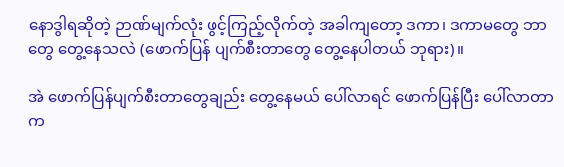နောဒွါရဆိုတဲ့ ဉာဏ်မျက်လုံး ဖွင့်ကြည့်လိုက်တဲ့ အခါကျတော့ ဒကာ၊ ဒကာမတွေ ဘာတွေ တွေ့နေသလဲ (ဖောက်ပြန် ပျက်စီးတာတွေ တွေ့နေပါတယ် ဘုရား)။

အဲ ဖောက်ပြန်ပျက်စီးတာတွေချည်း တွေ့နေမယ် ပေါ်လာရင် ဖောက်ပြန်ပြီး ပေါ်လာတာက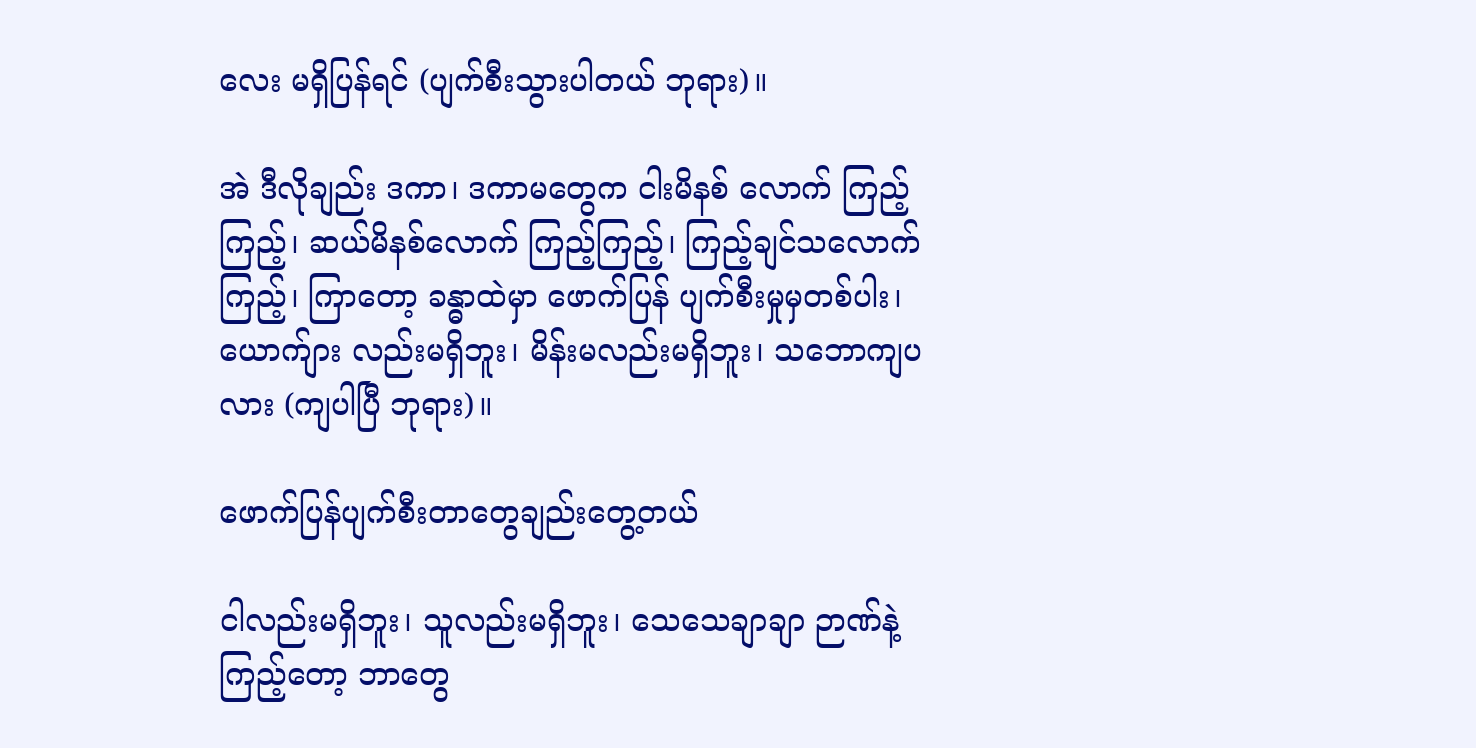လေး မရှိပြန်ရင် (ပျက်စီးသွားပါတယ် ဘုရား)။

အဲ ဒီလိုချည်း ဒကာ၊ ဒကာမတွေက ငါးမိနစ် လောက် ကြည့်ကြည့်၊ ဆယ်မိနစ်လောက် ကြည့်ကြည့်၊ ကြည့်ချင်သလောက်ကြည့်၊ ကြာတော့ ခန္ဓာထဲမှာ ဖောက်ပြန် ပျက်စီးမှုမှတစ်ပါး၊ ယောက်ျား လည်းမရှိဘူး၊ မိန်းမလည်းမရှိဘူး၊ သဘောကျပလား (ကျပါပြီ ဘုရား)။

ဖောက်ပြန်ပျက်စီးတာတွေချည်းတွေ့တယ်

ငါလည်းမရှိဘူး၊ သူလည်းမရှိဘူး၊ သေသေချာချာ ဉာဏ်နဲ့ကြည့်တော့ ဘာတွေ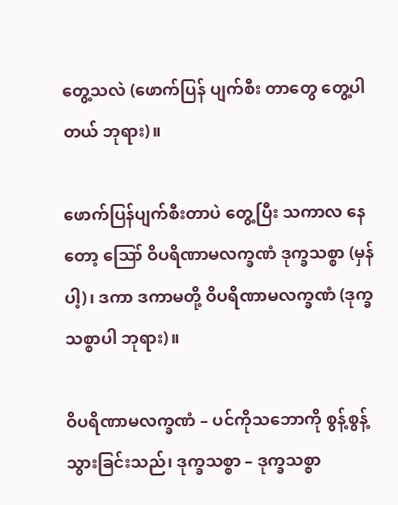တွေ့သလဲ (ဖောက်ပြန် ပျက်စီး တာတွေ တွေ့ပါတယ် ဘုရား)။

ဖောက်ပြန်ပျက်စီးတာပဲ တွေ့ပြီး သကာလ နေတော့ ဪ ဝိပရိဏာမလက္ခဏံ ဒုက္ခသစ္စာ (မှန်ပါ့)၊ ဒကာ ဒကာမတို့ ဝိပရိဏာမလက္ခဏံ (ဒုက္ခသစ္စာပါ ဘုရား)။

ဝိပရိဏာမလက္ခဏံ – ပင်ကိုသဘောကို စွန့်စွန့် သွားခြင်းသည်၊ ဒုက္ခသစ္စာ – ဒုက္ခသစ္စာ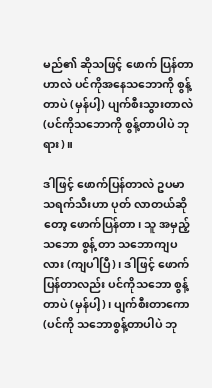မည်၏ ဆိုသဖြင့် ဖောက် ပြန်တာဟာလဲ ပင်ကိုအနေသဘောကို စွန့်တာပဲ (မှန်ပါ့) ပျက်စီးသွားတာလဲ (ပင်ကိုသဘောကို စွန့်တာပါပဲ ဘုရား)။

ဒါဖြင့် ဖောက်ပြန်တာလဲ ဥပမာ သရက်သီးဟာ ပုတ် လာတယ်ဆိုတော့ ဖောက်ပြန်တာ၊ သူ အမှည့်သဘော စွန့် တာ သဘောကျပလား (ကျပါပြီ)၊ ဒါဖြင့် ဖောက်ပြန်တာလည်း ပင်ကိုသဘော စွန့်တာပဲ (မှန်ပါ့)၊ ပျက်စီးတာကော (ပင်ကို သဘောစွန့်တာပါပဲ ဘု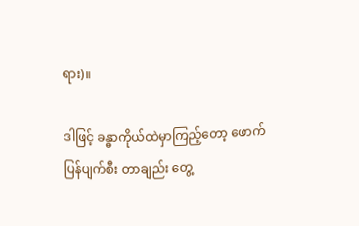ရား)။

ဒါဖြင့် ခန္ဓာကိုယ်ထဲမှာကြည့်တော့ ဖောက်ပြန်ပျက်စီး တာချည်း တွေ့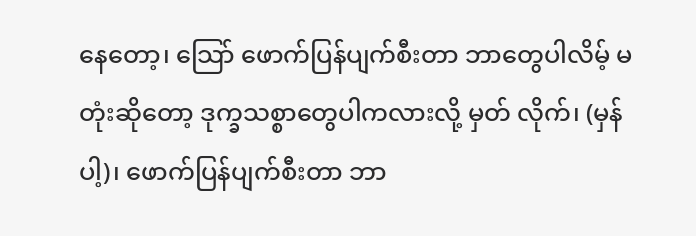နေတော့၊ သြော် ဖောက်ပြန်ပျက်စီးတာ ဘာတွေပါလိမ့် မတုံးဆိုတော့ ဒုက္ခသစ္စာတွေပါကလားလို့ မှတ် လိုက်၊ (မှန်ပါ့)၊ ဖောက်ပြန်ပျက်စီးတာ ဘာ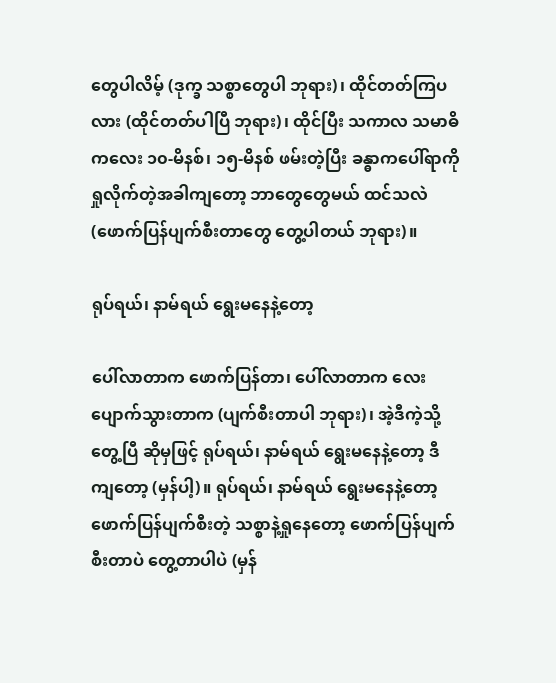တွေပါလိမ့် (ဒုက္ခ သစ္စာတွေပါ ဘုရား)၊ ထိုင်တတ်ကြပလား (ထိုင်တတ်ပါပြီ ဘုရား)၊ ထိုင်ပြီး သကာလ သမာဓိကလေး ၁၀-မိနစ်၊ ၁၅-မိနစ် ဖမ်းတဲ့ပြီး ခန္ဓာကပေါ်ရာကို ရှုလိုက်တဲ့အခါကျတော့ ဘာတွေတွေမယ် ထင်သလဲ (ဖောက်ပြန်ပျက်စီးတာတွေ တွေ့ပါတယ် ဘုရား)။

ရုပ်ရယ်၊ နာမ်ရယ် ရွေးမနေနဲ့တော့

ပေါ်လာတာက ဖောက်ပြန်တာ၊ ပေါ်လာတာက လေး ပျောက်သွားတာက (ပျက်စီးတာပါ ဘုရား)၊ အဲ့ဒီကဲ့သို့ တွေ့ပြီ ဆိုမှဖြင့် ရုပ်ရယ်၊ နာမ်ရယ် ရွေးမနေနဲ့တော့ ဒီကျတော့ (မှန်ပါ့)။ ရုပ်ရယ်၊ နာမ်ရယ် ရွေးမနေနဲ့တော့ ဖောက်ပြန်ပျက်စီးတဲ့ သစ္စာနဲ့ရှုနေတော့ ဖောက်ပြန်ပျက်စီးတာပဲ တွေ့တာပါပဲ (မှန်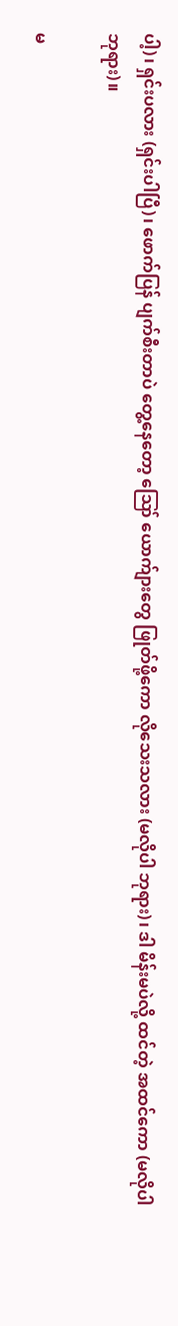ပါ့)၊ ရှင်းပလား (ရှင်းပါပြီ)၊ ဖောက်ပြန် ပျက်စီးတာပဲ တွေ့နေတော့ ဪ ယောက်ျားတွေ ဖြုတ်ဖို့ကော လိုသေးသလား (မလိုပါ ဘုရား)၊ ဒါ မိန်းမပဲလို့ ထင်တဲ့ အထင်ကော (မလိုပါ ဘုရား)။

မ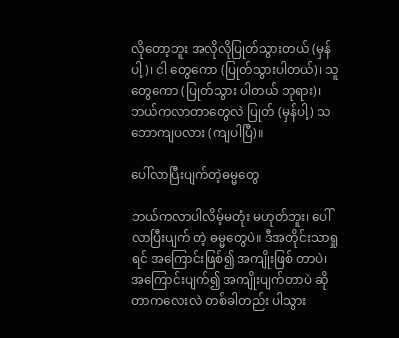လိုတော့ဘူး အလိုလိုပြုတ်သွားတယ် (မှန်ပါ့)၊ ငါ တွေကော (ပြုတ်သွားပါတယ်)၊ သူတွေကော (ပြုတ်သွား ပါတယ် ဘုရား)၊ ဘယ်ကလာတာတွေလဲ ပြုတ် (မှန်ပါ့) သဘောကျပလား (ကျပါပြီ)။

ပေါ်လာပြီးပျက်တဲ့ဓမ္မတွေ

ဘယ်ကလာပါလိမ့်မတုံး မဟုတ်ဘူး၊ ပေါ်လာပြီးပျက် တဲ့ ဓမ္မတွေပဲ။ ဒီအတိုင်းသာရှုရင် အကြောင်းဖြစ်၍ အကျိုးဖြစ် တာပဲ၊ အကြောင်းပျက်၍ အကျိုးပျက်တာပဲ ဆိုတာကလေးလဲ တစ်ခါတည်း ပါသွား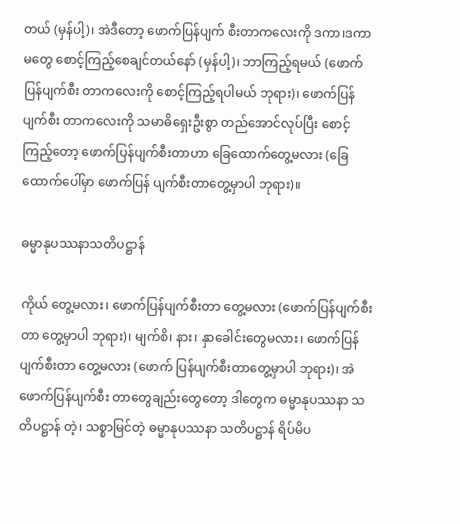တယ် (မှန်ပါ့)၊ အဲဒီတော့ ဖောက်ပြန်ပျက် စီးတာကလေးကို ဒကာ၊ဒကာမတွေ စောင့်ကြည့်စေချင်တယ်နော် (မှန်ပါ့)၊ ဘာကြည့်ရမယ် (ဖောက်ပြန်ပျက်စီး တာကလေးကို စောင့်ကြည့်ရပါမယ် ဘုရား)၊ ဖောက်ပြန်ပျက်စီး တာကလေးကို သမာဓိရှေးဦးစွာ တည်အောင်လုပ်ပြီး စောင့် ကြည့်တော့ ဖောက်ပြန်ပျက်စီးတာဟာ ခြေထောက်တွေ့မလား (ခြေထောက်ပေါ်မှာ ဖောက်ပြန် ပျက်စီးတာတွေ့မှာပါ ဘုရား)။

ဓမ္မာနုပဿနာသတိပဋ္ဌာန်

ကိုယ် တွေ့မလား၊ ဖောက်ပြန်ပျက်စီးတာ တွေ့မလား (ဖောက်ပြန်ပျက်စီးတာ တွေ့မှာပါ ဘုရား)၊ မျက်စိ၊ နား၊ နှာခေါင်းတွေမလား၊ ဖောက်ပြန်ပျက်စီးတာ တွေ့မလား (ဖောက် ပြန်ပျက်စီးတာတွေ့မှာပါ ဘုရား)၊ အဲ ဖောက်ပြန်ပျက်စီး တာတွေချည်းတွေတော့ ဒါတွေက ဓမ္မာနုပဿနာ သတိပဋ္ဌာန် တဲ့၊ သစ္စာမြင်တဲ့ ဓမ္မာနုပဿနာ သတိပဋ္ဌာန် ရိပ်မိပ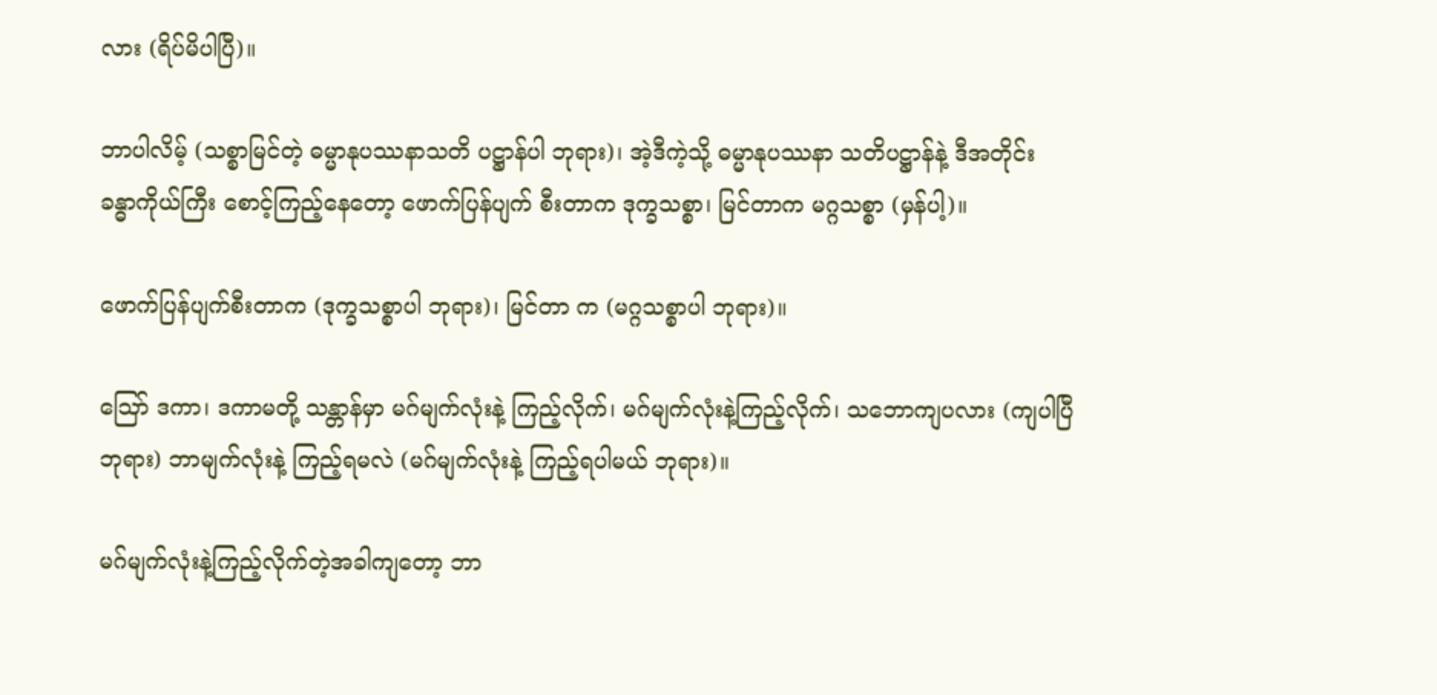လား (ရိပ်မိပါပြီ)။

ဘာပါလိမ့် (သစ္စာမြင်တဲ့ ဓမ္မာနုပဿနာသတိ ပဋ္ဌာန်ပါ ဘုရား)၊ အဲ့ဒီကဲ့သို့ ဓမ္မာနုပဿနာ သတိပဋ္ဌာန်နဲ့ ဒီအတိုင်း ခန္ဓာကိုယ်ကြီး စောင့်ကြည့်နေတော့ ဖောက်ပြန်ပျက် စီးတာက ဒုက္ခသစ္စာ၊ မြင်တာက မဂ္ဂသစ္စာ (မှန်ပါ့)။

ဖောက်ပြန်ပျက်စီးတာက (ဒုက္ခသစ္စာပါ ဘုရား)၊ မြင်တာ က (မဂ္ဂသစ္စာပါ ဘုရား)။

ဪ ဒကာ၊ ဒကာမတို့ သန္တာန်မှာ မဂ်မျက်လုံးနဲ့ ကြည့်လိုက်၊ မဂ်မျက်လုံးနဲ့ကြည့်လိုက်၊ သဘောကျပလား (ကျပါပြီ ဘုရား) ဘာမျက်လုံးနဲ့ ကြည့်ရမလဲ (မဂ်မျက်လုံးနဲ့ ကြည့်ရပါမယ် ဘုရား)။

မဂ်မျက်လုံးနဲ့ကြည့်လိုက်တဲ့အခါကျတော့ ဘာ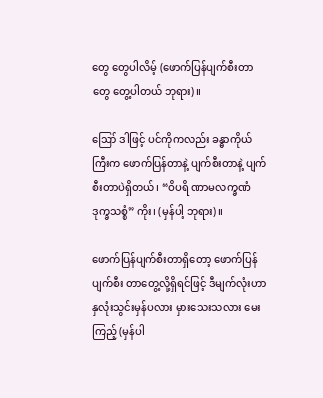တွေ တွေပါလိမ့် (ဖောက်ပြန်ပျက်စီးတာတွေ တွေ့ပါတယ် ဘုရား)။

ဪ ဒါဖြင့် ပင်ကိုကလည်း ခန္ဓာကိုယ်ကြီးက ဖောက်ပြန်တာနဲ့ ပျက်စီးတာနဲ့ ပျက်စီးတာပဲရှိတယ်၊ “ဝိပရိ ဏာမလက္ခဏံ ဒုက္ခသစ္စံ” ကိုး၊ (မှန်ပါ့ ဘုရား)။

ဖောက်ပြန်ပျက်စီးတာရှိတော့ ဖောက်ပြန်ပျက်စီး တာတွေ့လို့ရှိရင်ဖြင့် ဒီမျက်လုံးဟာ နှလုံးသွင်းမှန်ပလား မှားသေးသလား မေးကြည့် (မှန်ပါ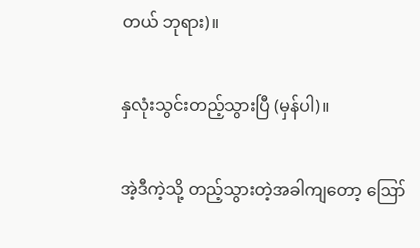တယ် ဘုရား)။

နှလုံးသွင်းတည့်သွားပြီ (မှန်ပါ)။

အဲ့ဒီကဲ့သို့ တည့်သွားတဲ့အခါကျတော့ ဪ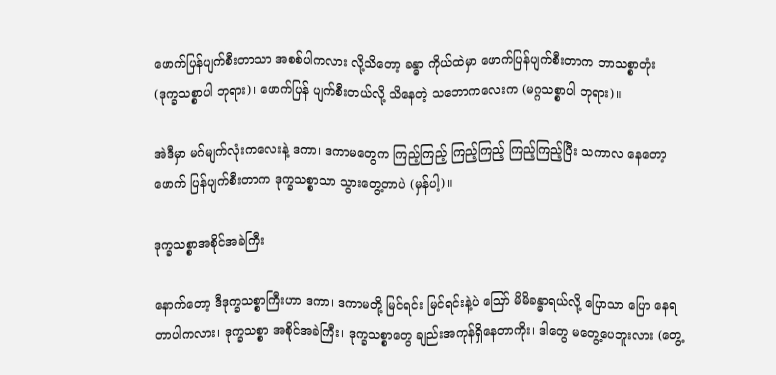ဖောက်ပြန်ပျက်စီးတာသာ အစစ်ပါကလား လို့သိတော့ ခန္ဓာ ကိုယ်ထဲမှာ ဖောက်ပြန်ပျက်စီးတာက ဘာသစ္စာတုံး (ဒုက္ခသစ္စာပါ ဘုရား)၊ ဖောက်ပြန် ပျက်စီးတယ်လို့ သိနေတဲ့ သဘောကလေးက (မဂ္ဂသစ္စာပါ ဘုရား)။

အဲဒီမှာ မဂ်မျက်လုံးကလေးနဲ့ ဒကာ၊ ဒကာမတွေက ကြည့်ကြည့် ကြည့်ကြည့် ကြည့်ကြည့်ပြီး သကာလ နေတော့ ဖောက် ပြန်ပျက်စီးတာက ဒုက္ခသစ္စာသာ သွားတွေ့တာပဲ (မှန်ပါ့)။

ဒုက္ခသစ္စာအစိုင်အခဲကြီး

နောက်တော့ ဒီဒုက္ခသစ္စာကြီးဟာ ဒကာ၊ ဒကာမတို့ မြင်ရင်း မြင်ရင်းနဲ့ပဲ ဪ မိမိခန္ဓာရယ်လို့ ပြောသာ ပြော နေရတာပါကလား၊ ဒုက္ခသစ္စာ အစိုင်အခဲကြီး၊ ဒုက္ခသစ္စာတွေ ချည်းအကုန်ရှိနေတာကိုး၊ ဒါတွေ မတွေ့ပေဘူးလား (တွေ့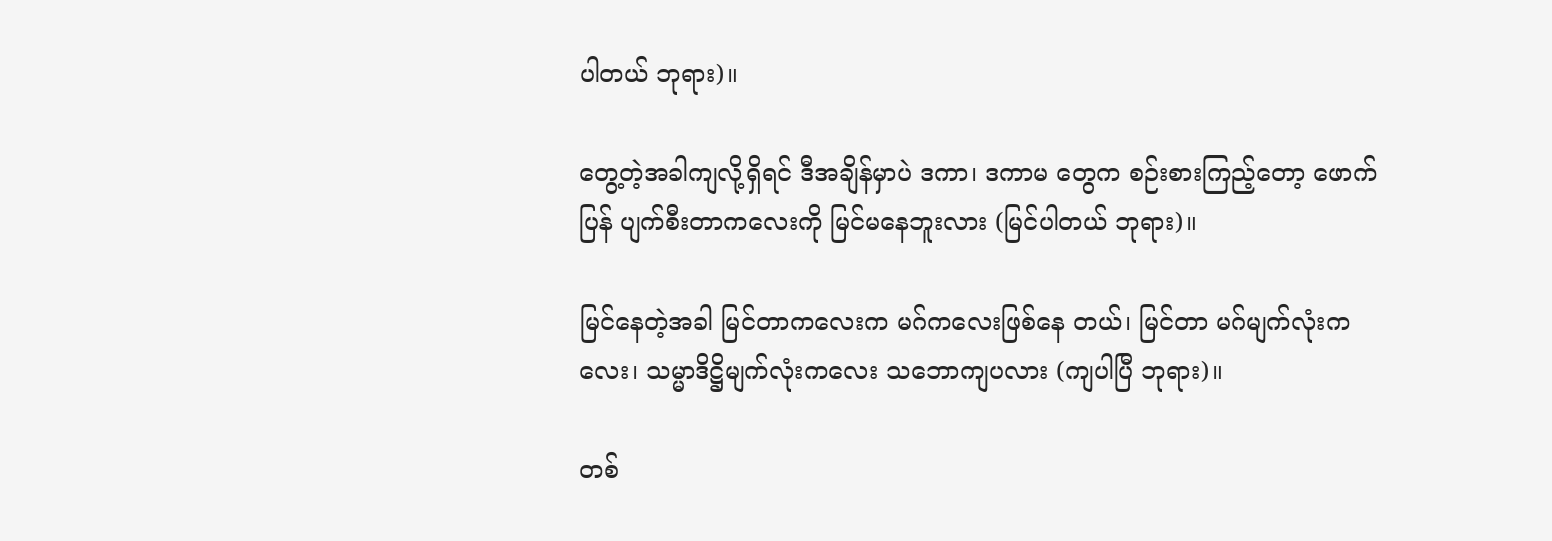ပါတယ် ဘုရား)။

တွေ့တဲ့အခါကျလို့ရှိရင် ဒီအချိန်မှာပဲ ဒကာ၊ ဒကာမ တွေက စဉ်းစားကြည့်တော့ ဖောက်ပြန် ပျက်စီးတာကလေးကို မြင်မနေဘူးလား (မြင်ပါတယ် ဘုရား)။

မြင်နေတဲ့အခါ မြင်တာကလေးက မဂ်ကလေးဖြစ်နေ တယ်၊ မြင်တာ မဂ်မျက်လုံးကလေး၊ သမ္မာဒိဋ္ဌိမျက်လုံးကလေး သဘောကျပလား (ကျပါပြီ ဘုရား)။

တစ်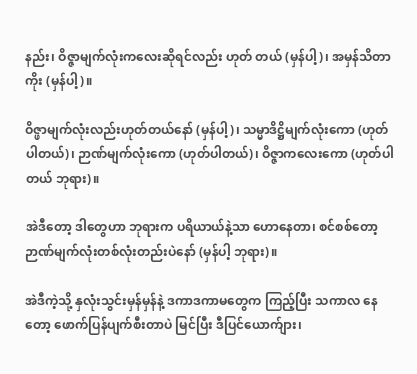နည်း၊ ဝိဇ္ဇာမျက်လုံးကလေးဆိုရင်လည်း ဟုတ် တယ် (မှန်ပါ့)၊ အမှန်သိတာကိုး (မှန်ပါ့)။

ဝိဇ္ဖာမျက်လုံးလည်းဟုတ်တယ်နော် (မှန်ပါ့)၊ သမ္မာဒိဋ္ဌိမျက်လုံးကော (ဟုတ်ပါတယ်)၊ ဉာဏ်မျက်လုံးကော (ဟုတ်ပါတယ်)၊ ဝိဇ္ဇာကလေးကော (ဟုတ်ပါ တယ် ဘုရား)။

အဲဒီတော့ ဒါတွေဟာ ဘုရားက ပရိယာယ်နဲ့သာ ဟောနေတာ၊ စင်စစ်တော့ ဉာဏ်မျက်လုံးတစ်လုံးတည်းပဲနော် (မှန်ပါ့ ဘုရား)။

အဲဒီကဲ့သို့ နှလုံးသွင်းမှန်မှန်နဲ့ ဒကာဒကာမတွေက ကြည့်ပြီး သကာလ နေတော့ ဖောက်ပြန်ပျက်စီးတာပဲ မြင်ပြီး ဒီပြင်ယောက်ျား၊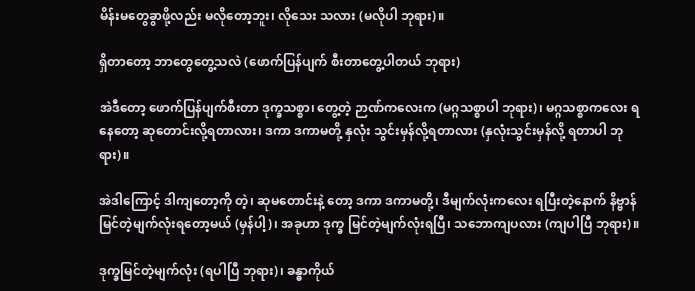မိန်းမတွေခွာဖို့လည်း မလိုတော့ဘူး၊ လိုသေး သလား (မလိုပါ ဘုရား)။

ရှိတာတော့ ဘာတွေတွေ့သလဲ (ဖောက်ပြန်ပျက် စီးတာတွေ့ပါတယ် ဘုရား)

အဲဒီတော့ ဖောက်ပြန်ပျက်စီးတာ ဒုက္ခသစ္စာ၊ တွေ့တဲ့ ဉာဏ်ကလေးက (မဂ္ဂသစ္စာပါ ဘုရား)၊ မဂ္ဂသစ္စာကလေး ရနေတော့ ဆုတောင်းလို့ရတာလား၊ ဒကာ ဒကာမတို့ နှလုံး သွင်းမှန်လို့ရတာလား (နှလုံးသွင်းမှန်လို့ ရတာပါ ဘုရား)။

အဲဒါကြောင့် ဒါကျတော့ကို တဲ့၊ ဆုမတောင်းနဲ့ တော့ ဒကာ ဒကာမတို့၊ ဒီမျက်လုံးကလေး ရပြီးတဲ့နောက် နိဗ္ဗာန်မြင်တဲ့မျက်လုံးရတော့မယ် (မှန်ပါ့)၊ အခုဟာ ဒုက္ခ မြင်တဲ့မျက်လုံးရပြီ၊ သဘောကျပလား (ကျပါပြီ ဘုရား)။

ဒုက္ခမြင်တဲ့မျက်လုံး (ရပါပြီ ဘုရား)၊ ခန္ဓာကိုယ်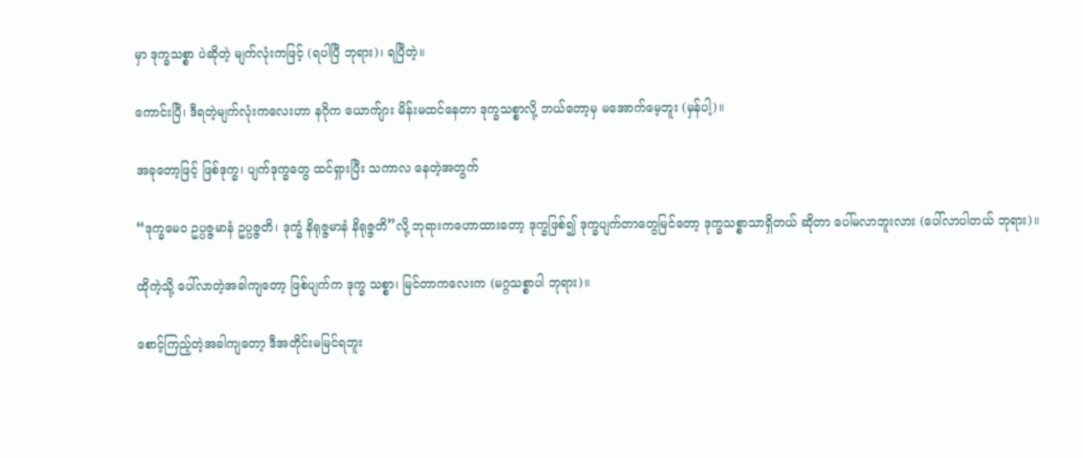မှာ ဒုက္ခသစ္စာ ပဲဆိုတဲ့ မျက်လုံးကဖြင့် (ရပါပြီ ဘုရား)၊ ရပြီတဲ့။

ကောင်းပြီ၊ ဒီရတဲ့မျက်လုံးကလေးဟာ နဂိုက ယောက်ျား မိန်းမထင်နေတာ ဒုက္ခသစ္စာလို့ ဘယ်တော့မှ မအောက်မေ့ဘူး (မှန်ပါ့)။

အခုတော့ဖြင့် ဖြစ်ဒုက္ခ၊ ပျက်ဒုက္ခတွေ ထင်ရှားပြီး သကာလ နေတဲ့အတွက်

“ဒုက္ခမေဝ ဥပ္ပဇ္ဇမာနံ ဥပ္ပဇ္ဇတိ၊ ဒုက္ခံ နိရုဇ္ဇမာနံ နိရုဇ္ဇတိ”လို့ ဘုရားကဟောထားတော့ ဒုက္ခဖြစ်၍ ဒုက္ခပျက်တာတွေမြင်တော့ ဒုက္ခသစ္စာသာရှိတယ် ဆိုတာ ပေါ်မလာဘူးလား (ပေါ်လာပါတယ် ဘုရား)။

ထိုကဲ့သို့ ပေါ်လာတဲ့အခါကျတော့ ဖြစ်ပျက်က ဒုက္ခ သစ္စာ၊ မြင်တာကလေးက (မဂ္ဂသစ္စာပါ ဘုရား)။

စောင့်ကြည့်တဲ့အခါကျတော့ ဒီအတိုင်းမမြင်ရဘူး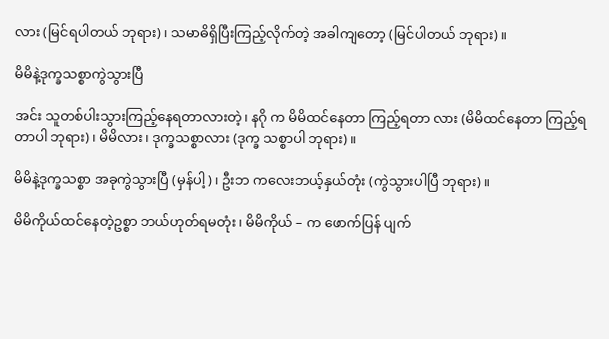လား (မြင်ရပါတယ် ဘုရား)၊ သမာဓိရှိပြီးကြည့်လိုက်တဲ့ အခါကျတော့ (မြင်ပါတယ် ဘုရား)။

မိမိနဲ့ဒုက္ခသစ္စာကွဲသွားပြီ

အင်း သူတစ်ပါးသွားကြည့်နေရတာလားတဲ့၊ နဂို က မိမိထင်နေတာ ကြည့်ရတာ လား (မိမိထင်နေတာ ကြည့်ရတာပါ ဘုရား)၊ မိမိလား၊ ဒုက္ခသစ္စာလား (ဒုက္ခ သစ္စာပါ ဘုရား)။

မိမိနဲ့ဒုက္ခသစ္စာ အခုကွဲသွားပြီ (မှန်ပါ့)၊ ဦးဘ ကလေးဘယ့်နှယ်တုံး (ကွဲသွားပါပြီ ဘုရား)။

မိမိကိုယ်ထင်နေတဲ့ဥစ္စာ ဘယ်ဟုတ်ရမတုံး၊ မိမိကိုယ် – က ဖောက်ပြန် ပျက်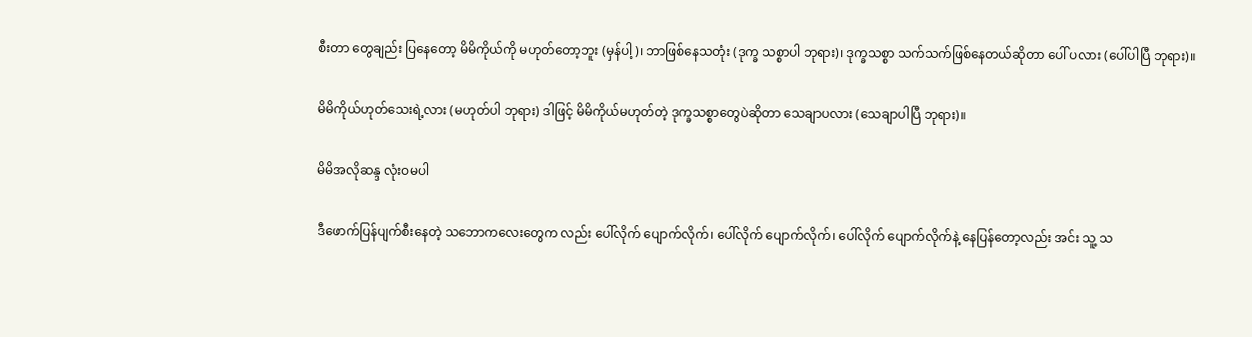စီးတာ တွေချည်း ပြနေတော့ မိမိကိုယ်ကို မဟုတ်တော့ဘူး (မှန်ပါ့)၊ ဘာဖြစ်နေသတုံး (ဒုက္ခ သစ္စာပါ ဘုရား)၊ ဒုက္ခသစ္စာ သက်သက်ဖြစ်နေတယ်ဆိုတာ ပေါ် ပလား (ပေါ်ပါပြီ ဘုရား)။

မိမိကိုယ်ဟုတ်သေးရဲ့လား (မဟုတ်ပါ ဘုရား) ဒါဖြင့် မိမိကိုယ်မဟုတ်တဲ့ ဒုက္ခသစ္စာတွေပဲဆိုတာ သေချာပလား (သေချာပါပြီ ဘုရား)။

မိမိအလိုဆန္ဒ လုံးဝမပါ

ဒီဖောက်ပြန်ပျက်စီးနေတဲ့ သဘောကလေးတွေက လည်း ပေါ်လိုက် ပျောက်လိုက်၊ ပေါ်လိုက် ပျောက်လိုက်၊ ပေါ်လိုက် ပျောက်လိုက်နဲ့ နေပြန်တော့လည်း အင်း သူ့ သ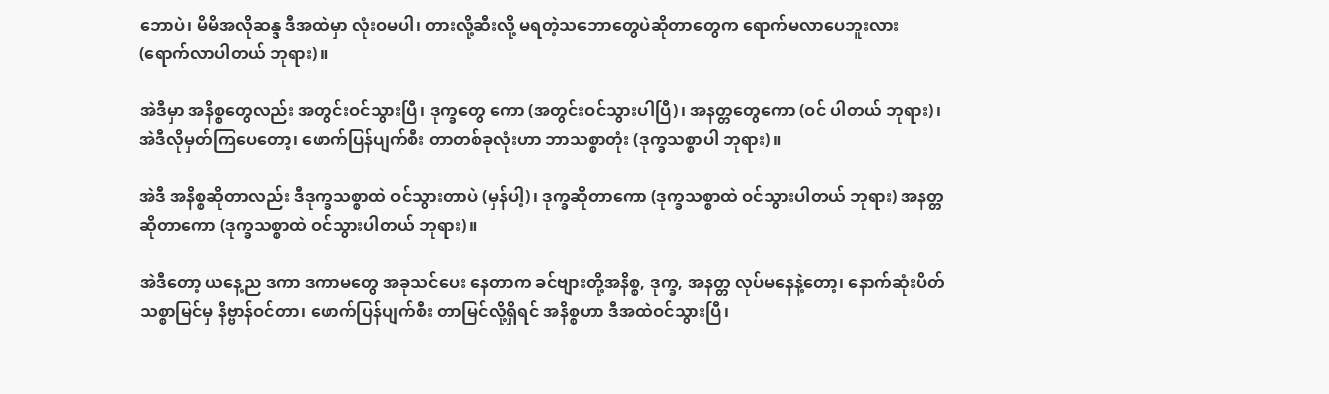ဘောပဲ၊ မိမိအလိုဆန္ဒ ဒီအထဲမှာ လုံးဝမပါ၊ တားလို့ဆီးလို့ မရတဲ့သဘောတွေပဲဆိုတာတွေက ရောက်မလာပေဘူးလား (ရောက်လာပါတယ် ဘုရား)။

အဲဒီမှာ အနိစ္စတွေလည်း အတွင်းဝင်သွားပြီ၊ ဒုက္ခတွေ ကော (အတွင်းဝင်သွားပါပြီ)၊ အနတ္တတွေကော (ဝင် ပါတယ် ဘုရား)၊ အဲဒီလိုမှတ်ကြပေတော့၊ ဖောက်ပြန်ပျက်စီး တာတစ်ခုလုံးဟာ ဘာသစ္စာတုံး (ဒုက္ခသစ္စာပါ ဘုရား)။

အဲဒီ အနိစ္စဆိုတာလည်း ဒီဒုက္ခသစ္စာထဲ ဝင်သွားတာပဲ (မှန်ပါ့)၊ ဒုက္ခဆိုတာကော (ဒုက္ခသစ္စာထဲ ဝင်သွားပါတယ် ဘုရား) အနတ္တဆိုတာကော (ဒုက္ခသစ္စာထဲ ဝင်သွားပါတယ် ဘုရား)။

အဲဒီတော့ ယနေ့ည ဒကာ ဒကာမတွေ အခုသင်ပေး နေတာက ခင်ဗျားတို့အနိစ္စ, ဒုက္ခ, အနတ္တ လုပ်မနေနဲ့တော့၊ နောက်ဆုံးပိတ်သစ္စာမြင်မှ နိဗ္ဗာန်ဝင်တာ၊ ဖောက်ပြန်ပျက်စီး တာမြင်လို့ရှိရင် အနိစ္စဟာ ဒီအထဲဝင်သွားပြီ၊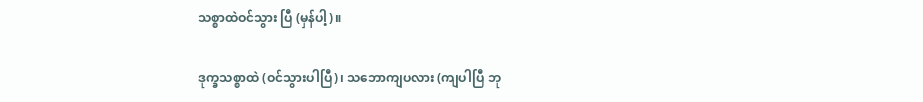သစ္စာထဲဝင်သွား ပြီ (မှန်ပါ့)။

ဒုက္ခသစ္စာထဲ (ဝင်သွားပါပြီ)၊ သဘောကျပလား (ကျပါပြီ ဘု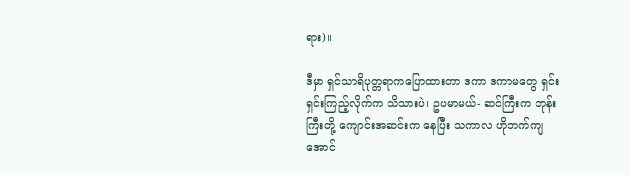ရား)။

ဒီမှာ ရှင်သာရိပုတ္တရာကပြောထားတာ ဒကာ ဒကာမတွေ ရှင်းရှင်းကြည့်လိုက်က သိသားပဲ၊ ဥပမာမယ်- ဆင်ကြီးက ဘုန်းကြီးတို့ ကျောင်းအဆင်းက နေပြီး သကာလ ဟိုဘက်ကျအောင်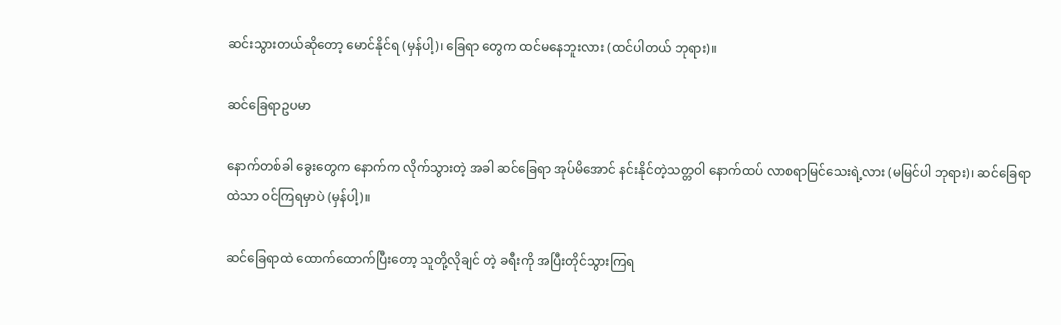ဆင်းသွားတယ်ဆိုတော့ မောင်နိုင်ရ (မှန်ပါ့)၊ ခြေရာ တွေက ထင်မနေဘူးလား (ထင်ပါတယ် ဘုရား)။

ဆင်ခြေရာဥပမာ

နောက်တစ်ခါ ခွေးတွေက နောက်က လိုက်သွားတဲ့ အခါ ဆင်ခြေရာ အုပ်မိအောင် နင်းနိုင်တဲ့သတ္တဝါ နောက်ထပ် လာစရာမြင်သေးရဲ့လား (မမြင်ပါ ဘုရား)၊ ဆင်ခြေရာ ထဲသာ ဝင်ကြရမှာပဲ (မှန်ပါ့)။

ဆင်ခြေရာထဲ ထောက်ထောက်ပြီးတော့ သူတို့လိုချင် တဲ့ ခရီးကို အပြီးတိုင်သွားကြရ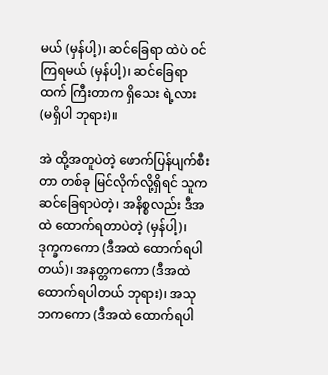မယ် (မှန်ပါ့)၊ ဆင်ခြေရာ ထဲပဲ ဝင်ကြရမယ် (မှန်ပါ့)၊ ဆင်ခြေရာထက် ကြီးတာက ရှိသေး ရဲ့လား (မရှိပါ ဘုရား)။

အဲ ထို့အတူပဲတဲ့ ဖောက်ပြန်ပျက်စီးတာ တစ်ခု မြင်လိုက်လို့ရှိရင် သူက ဆင်ခြေရာပဲတဲ့၊ အနိစ္စလည်း ဒီအထဲ ထောက်ရတာပဲတဲ့ (မှန်ပါ့)၊ ဒုက္ခကကော (ဒီအထဲ ထောက်ရပါတယ်)၊ အနတ္တကကော (ဒီအထဲထောက်ရပါတယ် ဘုရား)၊ အသုဘကကော (ဒီအထဲ ထောက်ရပါ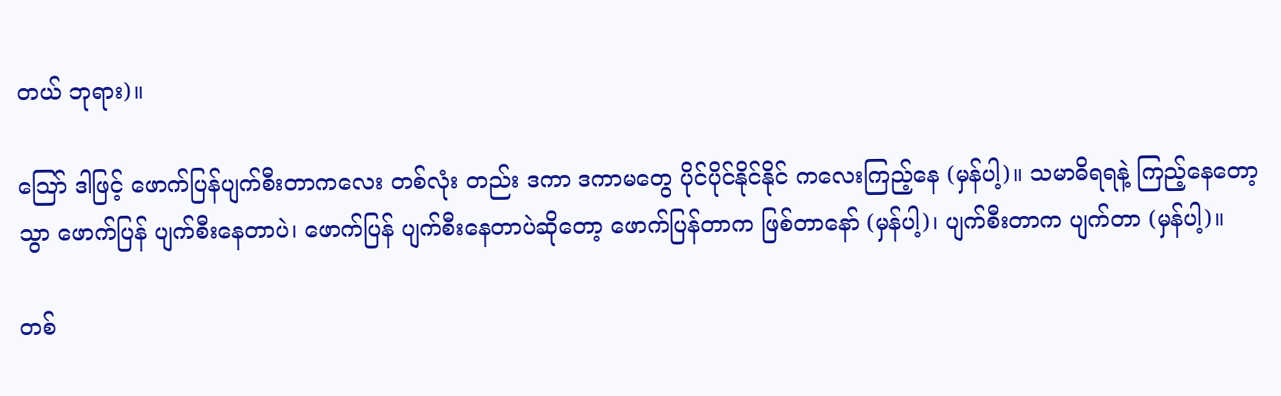တယ် ဘုရား)။

သြော် ဒါဖြင့် ဖောက်ပြန်ပျက်စီးတာကလေး တစ်လုံး တည်း ဒကာ ဒကာမတွေ ပိုင်ပိုင်နိုင်နိုင် ကလေးကြည့်နေ (မှန်ပါ့)။ သမာဓိရရနဲ့ ကြည့်နေတော့ သွာ ဖောက်ပြန် ပျက်စီးနေတာပဲ၊ ဖောက်ပြန် ပျက်စီးနေတာပဲဆိုတော့ ဖောက်ပြန်တာက ဖြစ်တာနော် (မှန်ပါ့)၊ ပျက်စီးတာက ပျက်တာ (မှန်ပါ့)။

တစ်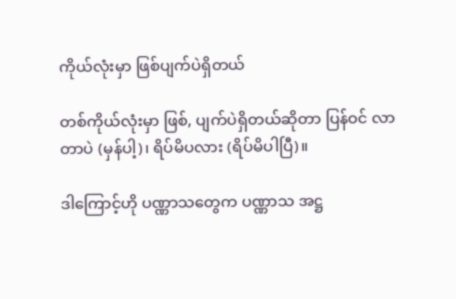ကိုယ်လုံးမှာ ဖြစ်ပျက်ပဲရှိတယ်

တစ်ကိုယ်လုံးမှာ ဖြစ်, ပျက်ပဲရှိတယ်ဆိုတာ ပြန်ဝင် လာတာပဲ (မှန်ပါ့)၊ ရိပ်မိပလား (ရိပ်မိပါပြီ)။

ဒါကြောင့်ဟို ပဏ္ဏာသတွေက ပဏ္ဏာသ အဋ္ဌ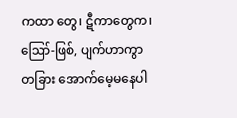ကထာ တွေ၊ ဋီကာတွေက၊ ဪ-ဖြစ်, ပျက်ဟာကွာ တခြား အောက်မေ့မနေပါ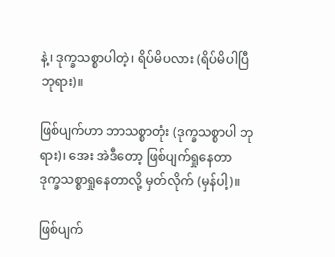နဲ့၊ ဒုက္ခသစ္စာပါတဲ့၊ ရိပ်မိပလား (ရိပ်မိပါပြီ ဘုရား)။

ဖြစ်ပျက်ဟာ ဘာသစ္စာတုံး (ဒုက္ခသစ္စာပါ ဘုရား)၊ အေး အဲဒီတော့ ဖြစ်ပျက်ရှုနေတာ ဒုက္ခသစ္စာရှုနေတာလို့ မှတ်လိုက် (မှန်ပါ့)။

ဖြစ်ပျက်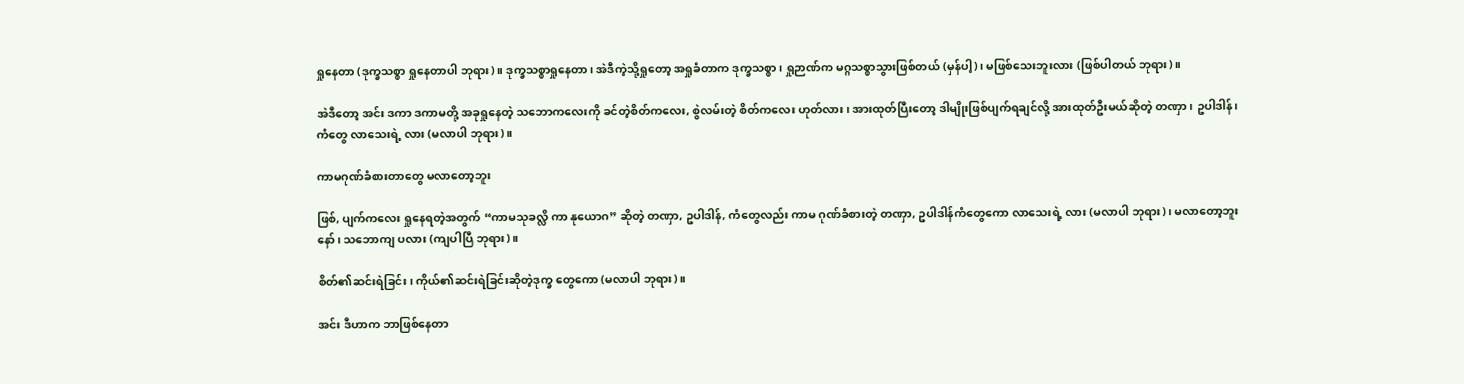ရှုနေတာ (ဒုက္ခသစ္စာ ရှုနေတာပါ ဘုရား)။ ဒုက္ခသစ္စာရှုနေတာ၊ အဲဒီကဲ့သို့ရှုတော့ အရှုခံတာက ဒုက္ခသစ္စာ၊ ရှုဉာဏ်က မဂ္ဂသစ္စာသွားဖြစ်တယ် (မှန်ပါ့)၊ မဖြစ်သေးဘူးလား (ဖြစ်ပါတယ် ဘုရား)။

အဲဒီတော့ အင်း ဒကာ ဒကာမတို့ အခုရှုနေတဲ့ သဘောကလေးကို ခင်တဲ့စိတ်ကလေး, စွဲလမ်းတဲ့ စိတ်ကလေး ဟုတ်လား၊ အားထုတ်ပြီးတော့ ဒါမျိုးဖြစ်ပျက်ရချင်လို့ အားထုတ်ဦးမယ်ဆိုတဲ့ တဏှာ၊ ဥပါဒါန်၊ ကံတွေ လာသေးရဲ့ လား (မလာပါ ဘုရား)။

ကာမဂုဏ်ခံစားတာတွေ မလာတော့ဘူး

ဖြစ်, ပျက်ကလေး ရှုနေရတဲ့အတွက် “ကာမသုခလ္လိ ကာ နုယောဂ” ဆိုတဲ့ တဏှာ, ဥပါဒါန်, ကံတွေလည်း ကာမ ဂုဏ်ခံစားတဲ့ တဏှာ, ဥပါဒါန်ကံတွေကော လာသေးရဲ့ လား (မလာပါ ဘုရား)၊ မလာတော့ဘူးနော်၊ သဘောကျ ပလား (ကျပါပြီ ဘုရား)။

စိတ်၏ဆင်းရဲခြင်း၊ ကိုယ်၏ဆင်းရဲခြင်းဆိုတဲ့ဒုက္ခ တွေကော (မလာပါ ဘုရား)။

အင်း ဒီဟာက ဘာဖြစ်နေတာ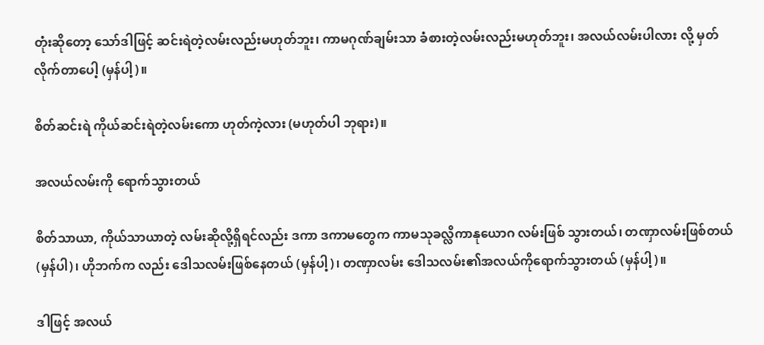တုံးဆိုတော့ သော်ဒါဖြင့် ဆင်းရဲတဲ့လမ်းလည်းမဟုတ်ဘူး၊ ကာမဂုဏ်ချမ်းသာ ခံစားတဲ့လမ်းလည်းမဟုတ်ဘူး၊ အလယ်လမ်းပါလား လို့ မှတ် လိုက်တာပေါ့ (မှန်ပါ့)။

စိတ်ဆင်းရဲ ကိုယ်ဆင်းရဲတဲ့လမ်းကော ဟုတ်ကဲ့လား (မဟုတ်ပါ ဘုရား)။

အလယ်လမ်းကို ရောက်သွားတယ်

စိတ်သာယာ, ကိုယ်သာယာတဲ့ လမ်းဆိုလို့ရှိရင်လည်း ဒကာ ဒကာမတွေက ကာမသုခလ္လိကာနုယောဂ လမ်းဖြစ် သွားတယ်၊ တဏှာလမ်းဖြစ်တယ် (မှန်ပါ)၊ ဟိုဘက်က လည်း ဒေါသလမ်းဖြစ်နေတယ် (မှန်ပါ့)၊ တဏှာလမ်း ဒေါသလမ်း၏အလယ်ကိုရောက်သွားတယ် (မှန်ပါ့)။

ဒါဖြင့် အလယ်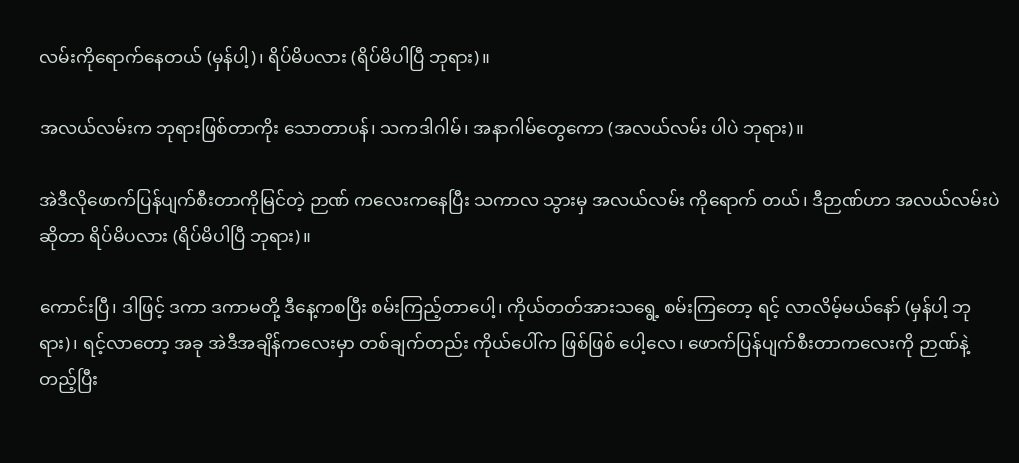လမ်းကိုရောက်နေတယ် (မှန်ပါ့)၊ ရိပ်မိပလား (ရိပ်မိပါပြီ ဘုရား)။

အလယ်လမ်းက ဘုရားဖြစ်တာကိုး သောတာပန်၊ သကဒါဂါမ်၊ အနာဂါမ်တွေကော (အလယ်လမ်း ပါပဲ ဘုရား)။

အဲဒီလိုဖောက်ပြန်ပျက်စီးတာကိုမြင်တဲ့ ဉာဏ် ကလေးကနေပြီး သကာလ သွားမှ အလယ်လမ်း ကိုရောက် တယ်၊ ဒီဉာဏ်ဟာ အလယ်လမ်းပဲဆိုတာ ရိပ်မိပလား (ရိပ်မိပါပြီ ဘုရား)။

ကောင်းပြီ၊ ဒါဖြင့် ဒကာ ဒကာမတို့ ဒီနေ့ကစပြီး စမ်းကြည့်တာပေါ့၊ ကိုယ်တတ်အားသရွေ့ စမ်းကြတော့ ရင့် လာလိမ့်မယ်နော် (မှန်ပါ့ ဘုရား)၊ ရင့်လာတော့ အခု အဲဒီအချိန်ကလေးမှာ တစ်ချက်တည်း ကိုယ်ပေါ်က ဖြစ်ဖြစ် ပေါ့လေ၊ ဖောက်ပြန်ပျက်စီးတာကလေးကို ဉာဏ်နဲ့တည့်ပြီး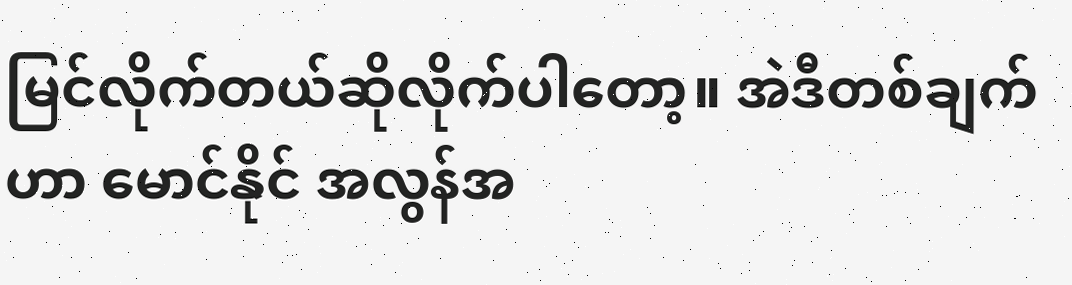မြင်လိုက်တယ်ဆိုလိုက်ပါတော့။ အဲဒီတစ်ချက်ဟာ မောင်နိုင် အလွန်အ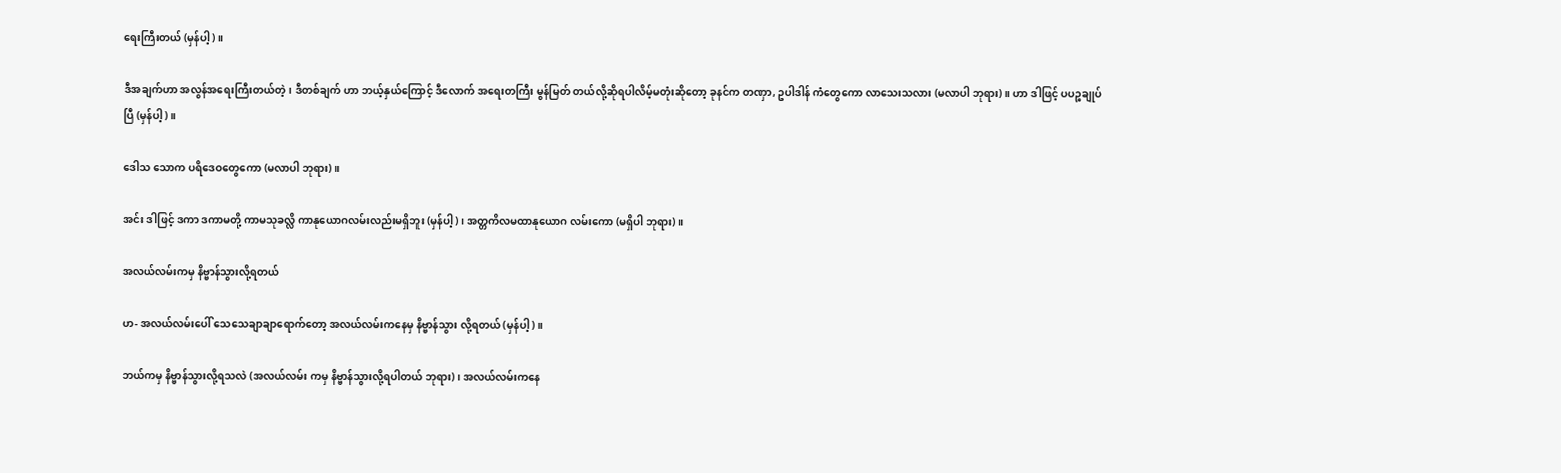ရေးကြီးတယ် (မှန်ပါ့)။

ဒီအချက်ဟာ အလွန်အရေးကြီးတယ်တဲ့၊ ဒီတစ်ချက် ဟာ ဘယ့်နှယ်ကြောင့် ဒီလောက် အရေးတကြီး မွန်မြတ် တယ်လို့ဆိုရပါလိမ့်မတုံးဆိုတော့ ခုနင်က တဏှာ, ဥပါဒါန် ကံတွေကော လာသေးသလား (မလာပါ ဘုရား)။ ဟာ ဒါဖြင့် ပပဉ္စချုပ်ပြီ (မှန်ပါ့)။

ဒေါသ သောက ပရိဒေဝတွေကော (မလာပါ ဘုရား)။

အင်း ဒါဖြင့် ဒကာ ဒကာမတို့ ကာမသုခလ္လိ ကာနုယောဂလမ်းလည်းမရှိဘူး (မှန်ပါ့)၊ အတ္တကိလမထာနုယောဂ လမ်းကော (မရှိပါ ဘုရား)။

အလယ်လမ်းကမှ နိဗ္ဗာန်သွားလို့ရတယ်

ဟ- အလယ်လမ်းပေါ် သေသေချာချာရောက်တော့ အလယ်လမ်းကနေမှ နိဗ္ဗာန်သွား လို့ရတယ် (မှန်ပါ့)။

ဘယ်ကမှ နိဗ္ဗာန်သွားလို့ရသလဲ (အလယ်လမ်း ကမှ နိဗ္ဗာန်သွားလို့ရပါတယ် ဘုရား)၊ အလယ်လမ်းကနေ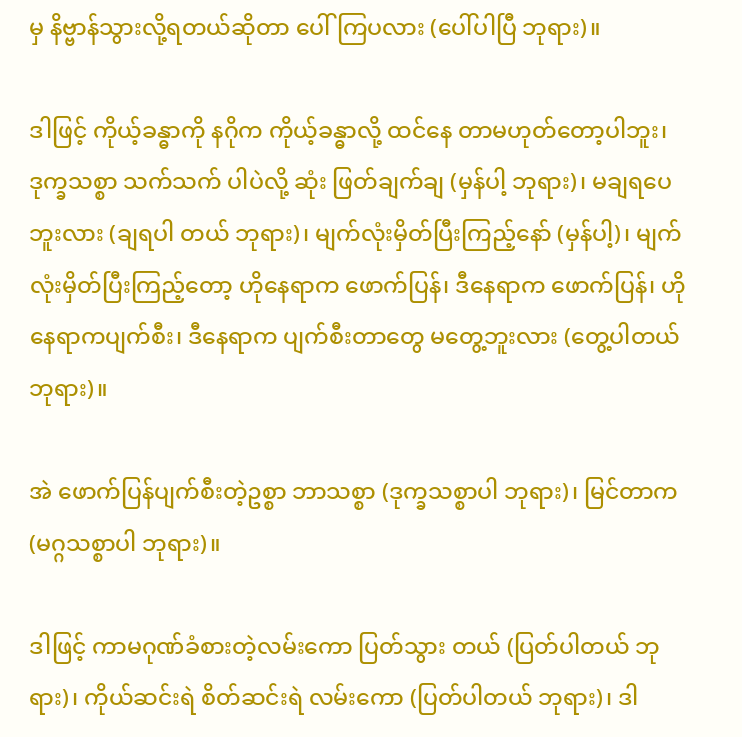မှ နိဗ္ဗာန်သွားလို့ရတယ်ဆိုတာ ပေါ်ကြပလား (ပေါ်ပါပြီ ဘုရား)။

ဒါဖြင့် ကိုယ့်ခန္ဓာကို နဂိုက ကိုယ့်ခန္ဓာလို့ ထင်နေ တာမဟုတ်တော့ပါဘူး၊ ဒုက္ခသစ္စာ သက်သက် ပါပဲလို့ ဆုံး ဖြတ်ချက်ချ (မှန်ပါ့ ဘုရား)၊ မချရပေဘူးလား (ချရပါ တယ် ဘုရား)၊ မျက်လုံးမှိတ်ပြီးကြည့်နော် (မှန်ပါ့)၊ မျက် လုံးမှိတ်ပြီးကြည့်တော့ ဟိုနေရာက ဖောက်ပြန်၊ ဒီနေရာက ဖောက်ပြန်၊ ဟိုနေရာကပျက်စီး၊ ဒီနေရာက ပျက်စီးတာတွေ မတွေ့ဘူးလား (တွေ့ပါတယ် ဘုရား)။

အဲ ဖောက်ပြန်ပျက်စီးတဲ့ဥစ္စာ ဘာသစ္စာ (ဒုက္ခသစ္စာပါ ဘုရား)၊ မြင်တာက (မဂ္ဂသစ္စာပါ ဘုရား)။

ဒါဖြင့် ကာမဂုဏ်ခံစားတဲ့လမ်းကော ပြတ်သွား တယ် (ပြတ်ပါတယ် ဘုရား)၊ ကိုယ်ဆင်းရဲ စိတ်ဆင်းရဲ လမ်းကော (ပြတ်ပါတယ် ဘုရား)၊ ဒါ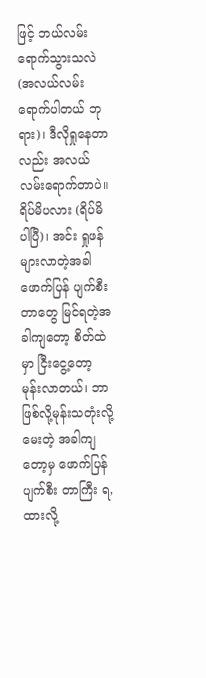ဖြင့် ဘယ်လမ်း ရောက်သွားသလဲ (အလယ်လမ်း ရောက်ပါတယ် ဘုရား)၊ ဒီလိုရှုနေတာလည်း အလယ်လမ်းရောက်တာပဲ။ ရိပ်မိပလား (ရိပ်မိပါပြီ)၊ အင်း ရှုဖန်များလာတဲ့အခါ ဖောက်ပြန် ပျက်စီးတာတွေ မြင်ရတဲ့အခါကျတော့ စိတ်ထဲမှာ ငြီးငွေ့တော့ မုန်းလာတယ်၊ ဘာဖြစ်လို့မုန်းသတုံးလို့ မေးတဲ့ အခါကျတော့မှ ဖောက်ပြန် ပျက်စီး တာကြီး ရ,ထားလို့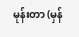မုန်းတာ (မှန်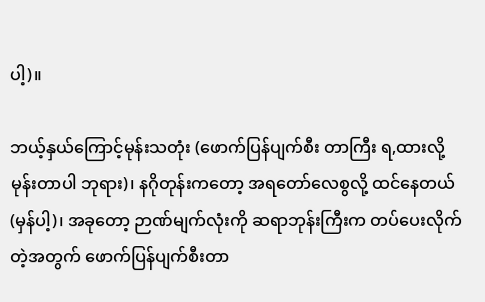ပါ့)။

ဘယ့်နှယ်ကြောင့်မုန်းသတုံး (ဖောက်ပြန်ပျက်စီး တာကြီး ရ,ထားလို့ မုန်းတာပါ ဘုရား)၊ နဂိုတုန်းကတော့ အရတော်လေစွလို့ ထင်နေတယ် (မှန်ပါ့)၊ အခုတော့ ဉာဏ်မျက်လုံးကို ဆရာဘုန်းကြီးက တပ်ပေးလိုက်တဲ့အတွက် ဖောက်ပြန်ပျက်စီးတာ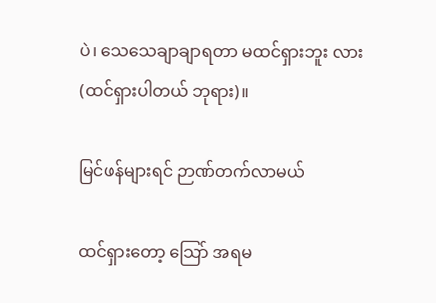ပဲ၊ သေသေချာချာရတာ မထင်ရှားဘူး လား (ထင်ရှားပါတယ် ဘုရား)။

မြင်ဖန်များရင် ဉာဏ်တက်လာမယ်

ထင်ရှားတော့ သြော် အရမ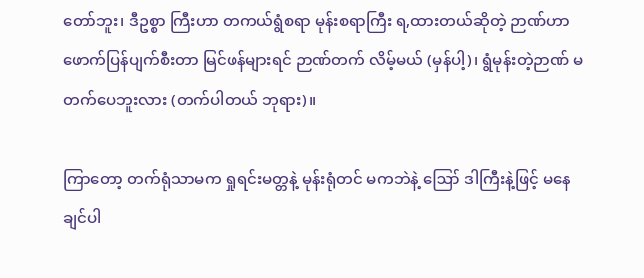တော်ဘူး၊ ဒီဥစ္စာ ကြီးဟာ တကယ်ရွံစရာ မုန်းစရာကြီး ရ,ထားတယ်ဆိုတဲ့ ဉာဏ်ဟာ ဖောက်ပြန်ပျက်စီးတာ မြင်ဖန်များရင် ဉာဏ်တက် လိမ့်မယ် (မှန်ပါ့)၊ ရွံမုန်းတဲ့ဉာဏ် မတက်ပေဘူးလား (တက်ပါတယ် ဘုရား)။

ကြာတော့ တက်ရုံသာမက ရှုရင်းမတ္တနဲ့ မုန်းရုံတင် မကဘဲနဲ့ ဪ ဒါကြီးနဲ့ဖြင့် မနေချင်ပါ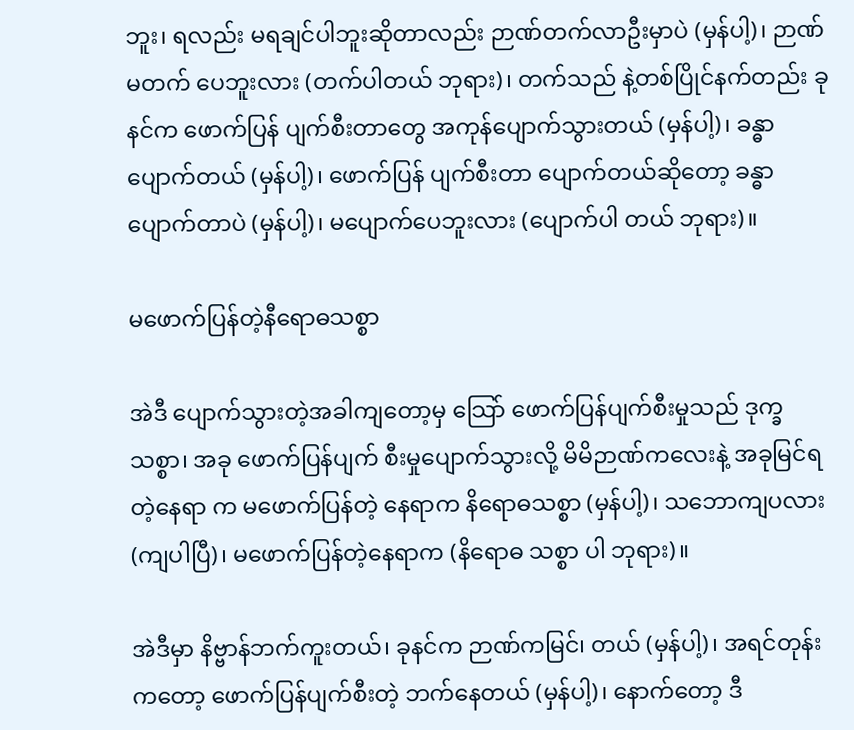ဘူး၊ ရလည်း မရချင်ပါဘူးဆိုတာလည်း ဉာဏ်တက်လာဦးမှာပဲ (မှန်ပါ့)၊ ဉာဏ်မတက် ပေဘူးလား (တက်ပါတယ် ဘုရား)၊ တက်သည် နဲ့တစ်ပြိုင်နက်တည်း ခုနင်က ဖောက်ပြန် ပျက်စီးတာတွေ အကုန်ပျောက်သွားတယ် (မှန်ပါ့)၊ ခန္ဓာ ပျောက်တယ် (မှန်ပါ့)၊ ဖောက်ပြန် ပျက်စီးတာ ပျောက်တယ်ဆိုတော့ ခန္ဓာ ပျောက်တာပဲ (မှန်ပါ့)၊ မပျောက်ပေဘူးလား (ပျောက်ပါ တယ် ဘုရား)။

မဖောက်ပြန်တဲ့နီရောဓသစ္စာ

အဲဒီ ပျောက်သွားတဲ့အခါကျတော့မှ သြော် ဖောက်ပြန်ပျက်စီးမှုသည် ဒုက္ခသစ္စာ၊ အခု ဖောက်ပြန်ပျက် စီးမှုပျောက်သွားလို့ မိမိဉာဏ်ကလေးနဲ့ အခုမြင်ရတဲ့နေရာ က မဖောက်ပြန်တဲ့ နေရာက နိရောဓသစ္စာ (မှန်ပါ့)၊ သဘောကျပလား (ကျပါပြီ)၊ မဖောက်ပြန်တဲ့နေရာက (နိရောဓ သစ္စာ ပါ ဘုရား)။

အဲဒီမှာ နိဗ္ဗာန်ဘက်ကူးတယ်၊ ခုနင်က ဉာဏ်ကမြင်၊ တယ် (မှန်ပါ့)၊ အရင်တုန်းကတော့ ဖောက်ပြန်ပျက်စီးတဲ့ ဘက်နေတယ် (မှန်ပါ့)၊ နောက်တော့ ဒီ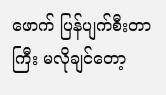ဖောက် ပြန်ပျက်စီးတာကြီး မလိုချင်တော့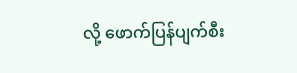လို့ ဖောက်ပြန်ပျက်စီး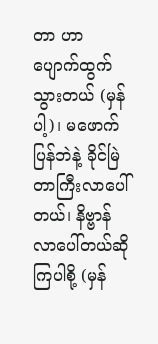တာ ဟာ ပျောက်ထွက်သွားတယ် (မှန်ပါ့)၊ မဖောက်ပြန်ဘဲနဲ့ ခိုင်မြဲတာကြီးလာပေါ်တယ်၊ နိဗ္ဗာန်လာပေါ်တယ်ဆိုကြပါစို့ (မှန်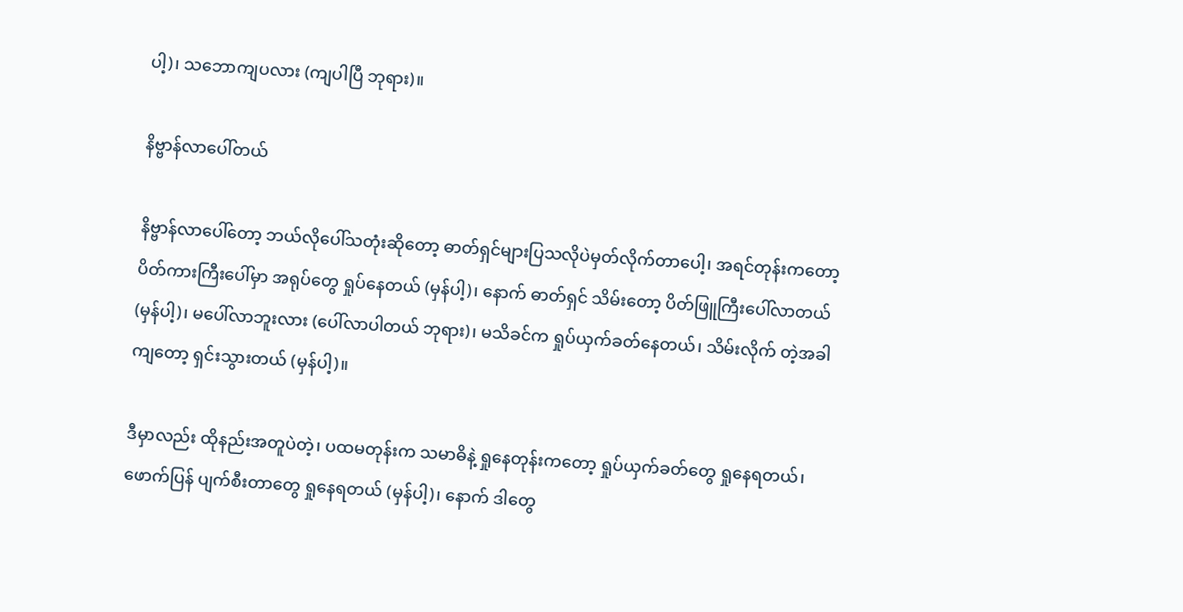ပါ့)၊ သဘောကျပလား (ကျပါပြီ ဘုရား)။

နိဗ္ဗာန်လာပေါ်တယ်

နိဗ္ဗာန်လာပေါ်တော့ ဘယ်လိုပေါ်သတုံးဆိုတော့ ဓာတ်ရှင်များပြသလိုပဲမှတ်လိုက်တာပေါ့၊ အရင်တုန်းကတော့ ပိတ်ကားကြီးပေါ်မှာ အရုပ်တွေ ရှုပ်နေတယ် (မှန်ပါ့)၊ နောက် ဓာတ်ရှင် သိမ်းတော့ ပိတ်ဖြူကြီးပေါ်လာတယ် (မှန်ပါ့)၊ မပေါ်လာဘူးလား (ပေါ်လာပါတယ် ဘုရား)၊ မသိခင်က ရှုပ်ယှက်ခတ်နေတယ်၊ သိမ်းလိုက် တဲ့အခါကျတော့ ရှင်းသွားတယ် (မှန်ပါ့)။

ဒီမှာလည်း ထိုနည်းအတူပဲတဲ့၊ ပထမတုန်းက သမာဓိနဲ့ ရှုနေတုန်းကတော့ ရှုပ်ယှက်ခတ်တွေ ရှုနေရတယ်၊ ဖောက်ပြန် ပျက်စီးတာတွေ ရှုနေရတယ် (မှန်ပါ့)၊ နောက် ဒါတွေ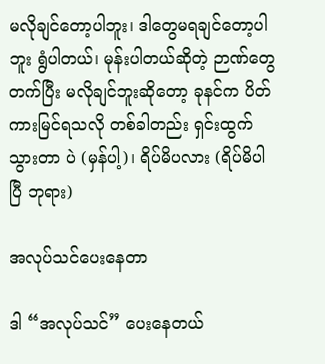မလိုချင်တော့ပါဘူး၊ ဒါတွေမရချင်တော့ပါဘူး ရွံပါတယ်၊ မုန်းပါတယ်ဆိုတဲ့ ဉာဏ်တွေတက်ပြီး မလိုချင်ဘူးဆိုတော့ ခုနင်က ပိတ်ကားမြင်ရသလို တစ်ခါတည်း ရှင်းထွက်သွားတာ ပဲ (မှန်ပါ့)၊ ရိပ်မိပလား (ရိပ်မိပါ ပြီ ဘုရား)

အလုပ်သင်ပေးနေတာ

ဒါ “အလုပ်သင်” ပေးနေတယ်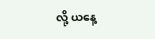လို့ ယနေ့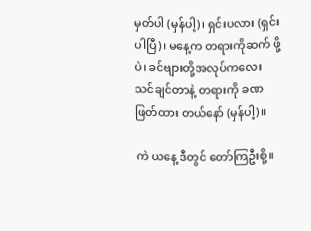မှတ်ပါ (မှန်ပါ့)၊ ရှင်းပလား (ရှင်းပါပြီ)၊ မနေ့က တရားကိုဆက် ဖို့ပဲ၊ ခင်ဗျားတို့အလုပ်ကလေးသင်ချင်တာနဲ့ တရားကို ခဏ ဖြတ်ထား တယ်နော် (မှန်ပါ့)။

ကဲ ယနေ့ ဒီတွင် တော်ကြဦးစို့။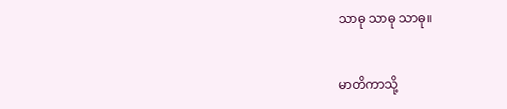သာဓု သာဓု သာဓု။


မာတိကာသို့